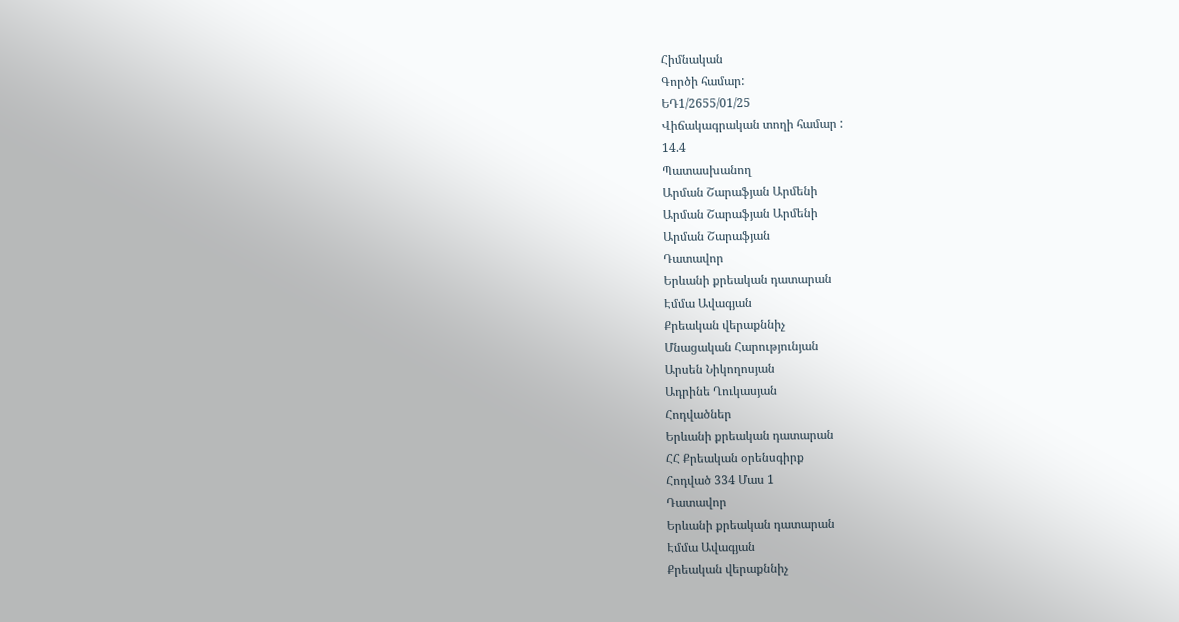Հիմնական
Գործի համար:
ԵԴ1/2655/01/25
Վիճակագրական տողի համար :
14.4
Պատասխանող
Արման Շարաֆյան Արմենի
Արման Շարաֆյան Արմենի
Արման Շարաֆյան
Դատավոր
Երևանի քրեական դատարան
Էմմա Ավագյան
Քրեական վերաքննիչ
Մնացական Հարությունյան
Արսեն Նիկողոսյան
Ադրինե Ղուկասյան
Հոդվածներ
Երևանի քրեական դատարան
ՀՀ Քրեական օրենսգիրք
Հոդված 334 Մաս 1
Դատավոր
Երևանի քրեական դատարան
Էմմա Ավագյան
Քրեական վերաքննիչ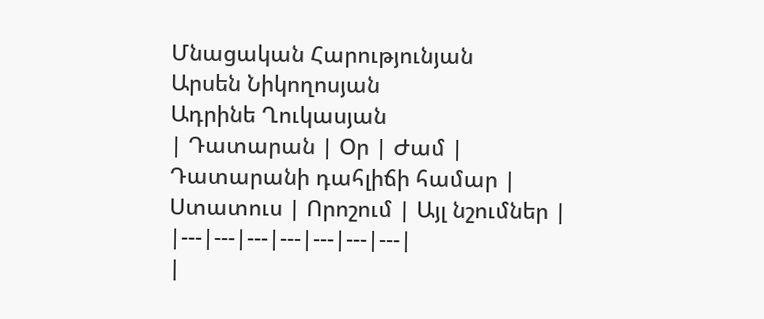Մնացական Հարությունյան
Արսեն Նիկողոսյան
Ադրինե Ղուկասյան
| Դատարան | Օր | Ժամ | Դատարանի դահլիճի համար | Ստատուս | Որոշում | Այլ նշումներ |
|---|---|---|---|---|---|---|
|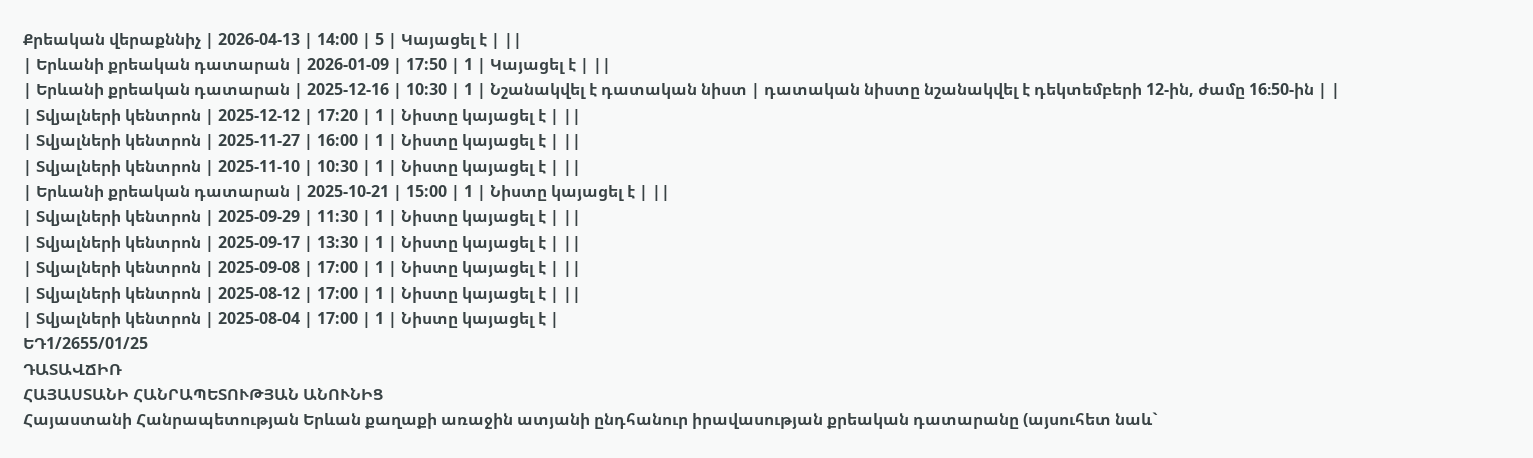Քրեական վերաքննիչ | 2026-04-13 | 14:00 | 5 | Կայացել է | ||
| Երևանի քրեական դատարան | 2026-01-09 | 17:50 | 1 | Կայացել է | ||
| Երևանի քրեական դատարան | 2025-12-16 | 10:30 | 1 | Նշանակվել է դատական նիստ | դատական նիստը նշանակվել է դեկտեմբերի 12-ին, ժամը 16։50-ին | |
| Տվյալների կենտրոն | 2025-12-12 | 17:20 | 1 | Նիստը կայացել է | ||
| Տվյալների կենտրոն | 2025-11-27 | 16:00 | 1 | Նիստը կայացել է | ||
| Տվյալների կենտրոն | 2025-11-10 | 10:30 | 1 | Նիստը կայացել է | ||
| Երևանի քրեական դատարան | 2025-10-21 | 15:00 | 1 | Նիստը կայացել է | ||
| Տվյալների կենտրոն | 2025-09-29 | 11:30 | 1 | Նիստը կայացել է | ||
| Տվյալների կենտրոն | 2025-09-17 | 13:30 | 1 | Նիստը կայացել է | ||
| Տվյալների կենտրոն | 2025-09-08 | 17:00 | 1 | Նիստը կայացել է | ||
| Տվյալների կենտրոն | 2025-08-12 | 17:00 | 1 | Նիստը կայացել է | ||
| Տվյալների կենտրոն | 2025-08-04 | 17:00 | 1 | Նիստը կայացել է |
ԵԴ1/2655/01/25
ԴԱՏԱՎՃԻՌ
ՀԱՅԱՍՏԱՆԻ ՀԱՆՐԱՊԵՏՈՒԹՅԱՆ ԱՆՈՒՆԻՑ
Հայաստանի Հանրապետության Երևան քաղաքի առաջին ատյանի ընդհանուր իրավասության քրեական դատարանը (այսուհետ նաև`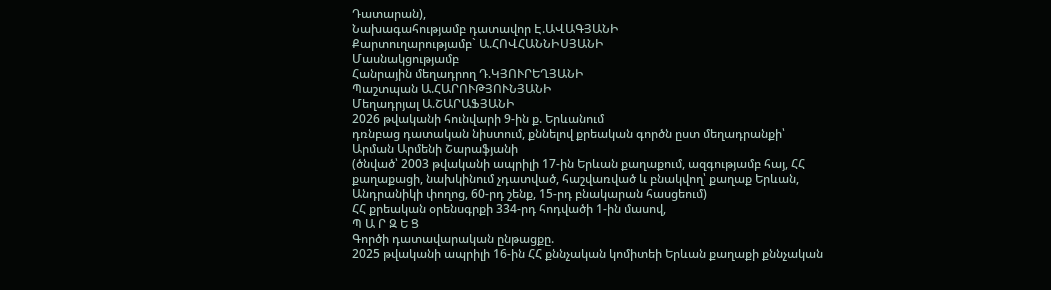Դատարան),
Նախագահությամբ դատավոր Է.ԱՎԱԳՅԱՆԻ
Քարտուղարությամբ` Ա.ՀՈՎՀԱՆՆԻՍՅԱՆԻ
Մասնակցությամբ
Հանրային մեղադրող Դ.ԿՅՈՒՐԵՂՅԱՆԻ
Պաշտպան Ա.ՀԱՐՈՒԹՅՈՒՆՅԱՆԻ
Մեղադրյալ Ա.ՇԱՐԱՖՅԱՆԻ
2026 թվականի հունվարի 9-ին ք. Երևանում
դռնբաց դատական նիստում, քննելով քրեական գործն ըստ մեղադրանքի՝
Արման Արմենի Շարաֆյանի
(ծնված՝ 2003 թվականի ապրիլի 17-ին Երևան քաղաքում, ազգությամբ հայ, ՀՀ քաղաքացի, նախկինում չդատված, հաշվառված և բնակվող՝ քաղաք Երևան, Անդրանիկի փողոց, 60-րդ շենք, 15-րդ բնակարան հասցեում)
ՀՀ քրեական օրենսգրքի 334-րդ հոդվածի 1-ին մասով,
Պ Ա Ր Զ Ե Ց
Գործի դատավարական ընթացքը.
2025 թվականի ապրիլի 16-ին ՀՀ քննչական կոմիտեի Երևան քաղաքի քննչական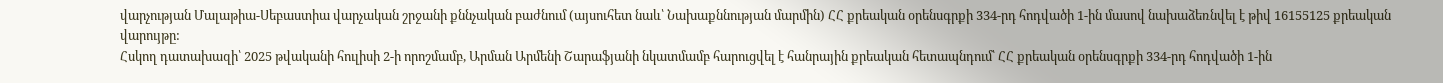վարչության Մալաթիա-Սեբաստիա վարչական շրջանի քննչական բաժնում (այսուհետ նաև՝ Նախաքննության մարմին) ՀՀ քրեական օրենսգրքի 334-րդ հոդվածի 1-ին մասով նախաձեռնվել է թիվ 16155125 քրեական վարույթը:
Հսկող դատախազի՝ 2025 թվականի հուլիսի 2-ի որոշմամբ, Արման Արմենի Շարաֆյանի նկատմամբ հարուցվել է հանրային քրեական հետապնդում՝ ՀՀ քրեական օրենսգրքի 334-րդ հոդվածի 1-ին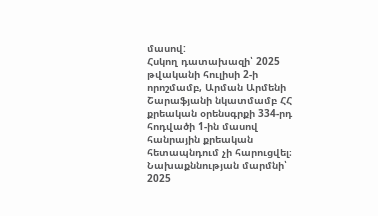մասով:
Հսկող դատախազի՝ 2025 թվականի հուլիսի 2-ի որոշմամբ, Արման Արմենի Շարաֆյանի նկատմամբ ՀՀ քրեական օրենսգրքի 334-րդ հոդվածի 1-ին մասով հանրային քրեական հետապնդում չի հարուցվել։
Նախաքննության մարմնի՝ 2025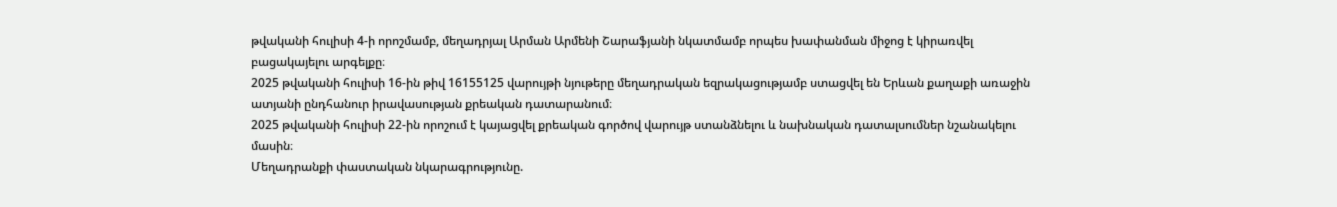թվականի հուլիսի 4-ի որոշմամբ, մեղադրյալ Արման Արմենի Շարաֆյանի նկատմամբ որպես խափանման միջոց է կիրառվել բացակայելու արգելքը։
2025 թվականի հուլիսի 16-ին թիվ 16155125 վարույթի նյութերը մեղադրական եզրակացությամբ ստացվել են Երևան քաղաքի առաջին ատյանի ընդհանուր իրավասության քրեական դատարանում։
2025 թվականի հուլիսի 22-ին որոշում է կայացվել քրեական գործով վարույթ ստանձնելու և նախնական դատալսումներ նշանակելու մասին։
Մեղադրանքի փաստական նկարագրությունը.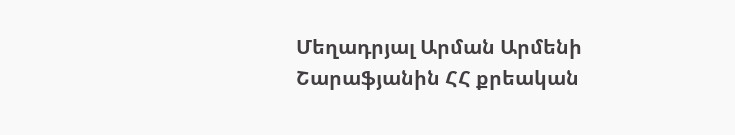Մեղադրյալ Արման Արմենի Շարաֆյանին ՀՀ քրեական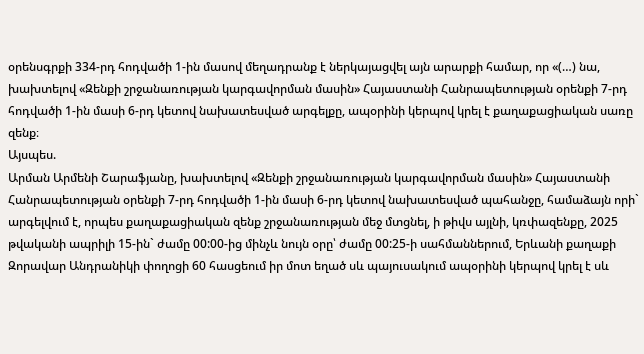օրենսգրքի 334-րդ հոդվածի 1-ին մասով մեղադրանք է ներկայացվել այն արարքի համար, որ «(…) նա, խախտելով «Զենքի շրջանառության կարգավորման մասին» Հայաստանի Հանրապետության օրենքի 7-րդ հոդվածի 1-ին մասի 6-րդ կետով նախատեսված արգելքը, ապօրինի կերպով կրել է քաղաքացիական սառը զենք։
Այսպես.
Արման Արմենի Շարաֆյանը, խախտելով «Զենքի շրջանառության կարգավորման մասին» Հայաստանի Հանրապետության օրենքի 7-րդ հոդվածի 1-ին մասի 6-րդ կետով նախատեսված պահանջը, համաձայն որի` արգելվում է, որպես քաղաքացիական զենք շրջանառության մեջ մտցնել, ի թիվս այլնի, կռփազենքը, 2025 թվականի ապրիլի 15-ին` ժամը 00:00-ից մինչև նույն օրը՝ ժամը 00:25-ի սահմաններում, Երևանի քաղաքի Զորավար Անդրանիկի փողոցի 60 հասցեում իր մոտ եղած սև պայուսակում ապօրինի կերպով կրել է սև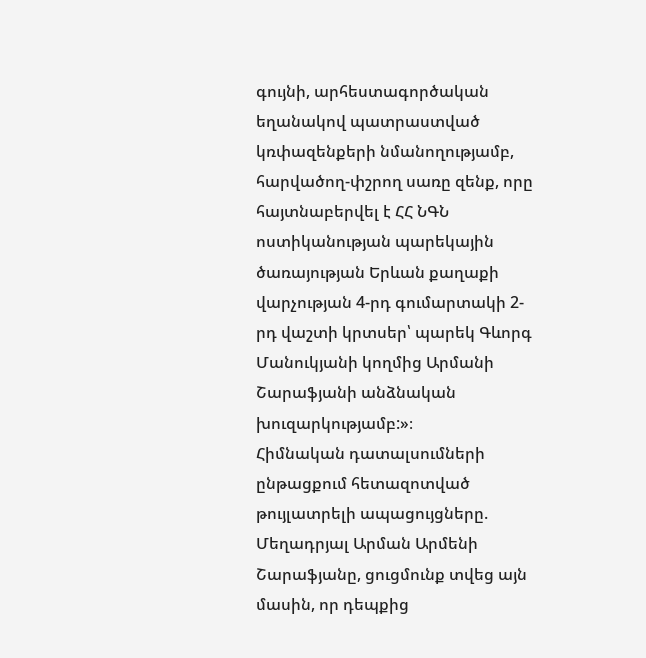գույնի, արհեստագործական եղանակով պատրաստված կռփազենքերի նմանողությամբ, հարվածող-փշրող սառը զենք, որը հայտնաբերվել է ՀՀ ՆԳՆ ոստիկանության պարեկային ծառայության Երևան քաղաքի վարչության 4-րդ գումարտակի 2-րդ վաշտի կրտսեր՝ պարեկ Գևորգ Մանուկյանի կողմից Արմանի Շարաֆյանի անձնական խուզարկությամբ:»։
Հիմնական դատալսումների ընթացքում հետազոտված թույլատրելի ապացույցները.
Մեղադրյալ Արման Արմենի Շարաֆյանը, ցուցմունք տվեց այն մասին, որ դեպքից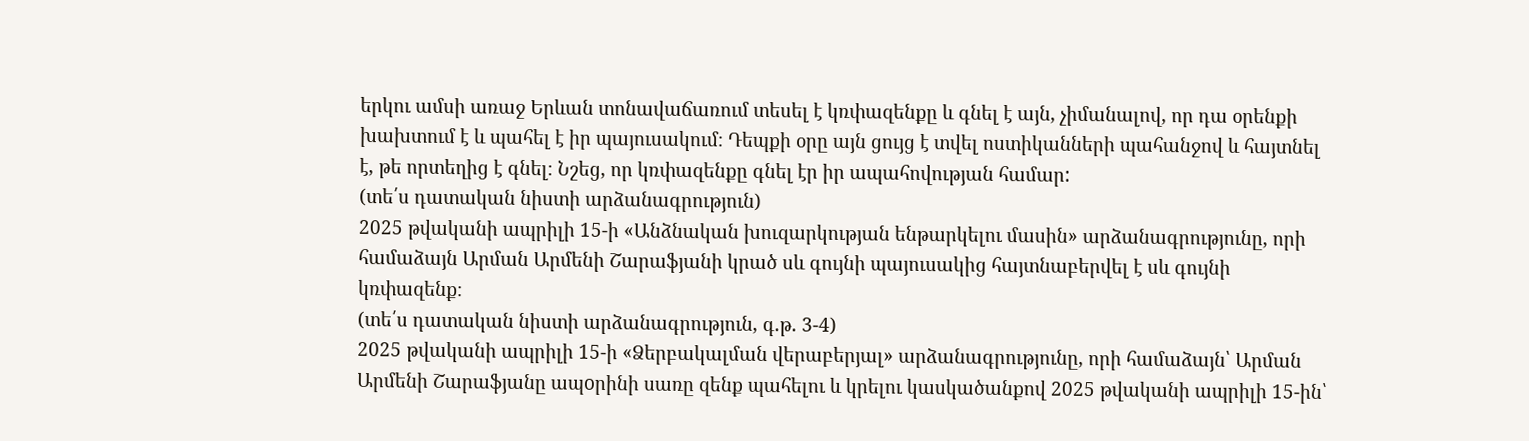երկու ամսի առաջ Երևան տոնավաճառում տեսել է կռփազենքը և գնել է այն, չիմանալով, որ դա օրենքի խախտում է և պահել է իր պայուսակում։ Դեպքի օրը այն ցույց է տվել ոստիկանների պահանջով և հայտնել է, թե որտեղից է գնել։ Նշեց, որ կռփազենքը գնել էր իր ապահովության համար:
(տե՛ս դատական նիստի արձանագրություն)
2025 թվականի ապրիլի 15-ի «Անձնական խուզարկության ենթարկելու մասին» արձանագրությունը, որի համաձայն Արման Արմենի Շարաֆյանի կրած սև գույնի պայուսակից հայտնաբերվել է սև գույնի կռփազենք։
(տե՛ս դատական նիստի արձանագրություն, գ.թ. 3-4)
2025 թվականի ապրիլի 15-ի «Ձերբակալման վերաբերյալ» արձանագրությունը, որի համաձայն՝ Արման Արմենի Շարաֆյանը ապoրինի սառը զենք պահելու և կրելու կասկածանքով 2025 թվականի ապրիլի 15-ին՝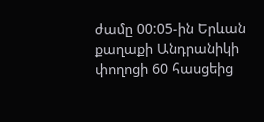ժամը 00:05-ին Երևան քաղաքի Անդրանիկի փողոցի 60 հասցեից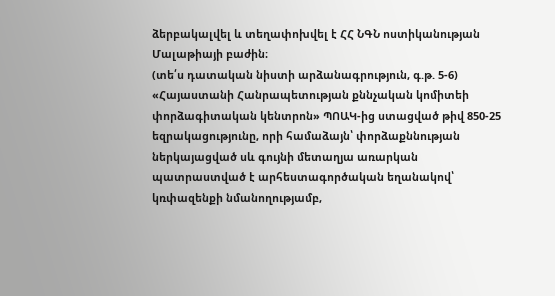ձերբակալվել և տեղափոխվել է ՀՀ ՆԳՆ ոստիկանության Մալաթիայի բաժին։
(տե՛ս դատական նիստի արձանագրություն, գ.թ. 5-6)
«Հայաստանի Հանրապետության քննչական կոմիտեի փորձագիտական կենտրոն» ՊՈԱԿ-ից ստացված թիվ 850-25 եզրակացությունը, որի համաձայն՝ փորձաքննության ներկայացված սև գույնի մետաղյա առարկան պատրաստված է արհեստագործական եղանակով՝ կռփազենքի նմանողությամբ,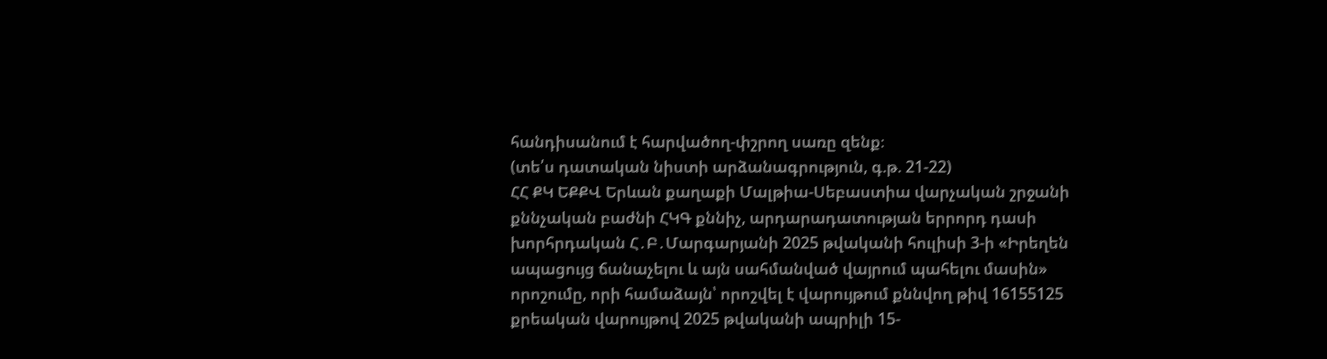հանդիսանում է հարվածող-փշրող սառը զենք։
(տե՛ս դատական նիստի արձանագրություն, գ.թ. 21-22)
ՀՀ ՔԿ ԵՔՔՎ Երևան քաղաքի Մալթիա-Սեբաստիա վարչական շրջանի քննչական բաժնի ՀԿԳ քննիչ, արդարադատության երրորդ դասի խորհրդական Հ․Բ․Մարգարյանի 2025 թվականի հուլիսի 3-ի «Իրեղեն ապացույց ճանաչելու և այն սահմանված վայրում պահելու մասին» որոշումը, որի համաձայն՝ որոշվել է վարույթում քննվող թիվ 16155125 քրեական վարույթով 2025 թվականի ապրիլի 15-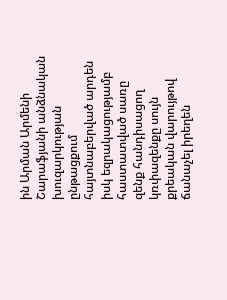ին Արման Արմենի Շարաֆյանի անձնական խուզարկության ընթացքում հայտնաբերված արդեն իսկ եզրակացությամբ հաստատված սառը զենք հանդիսացող կռփազենքը սույն քրեական վարույթով ճանաչել իրեղեն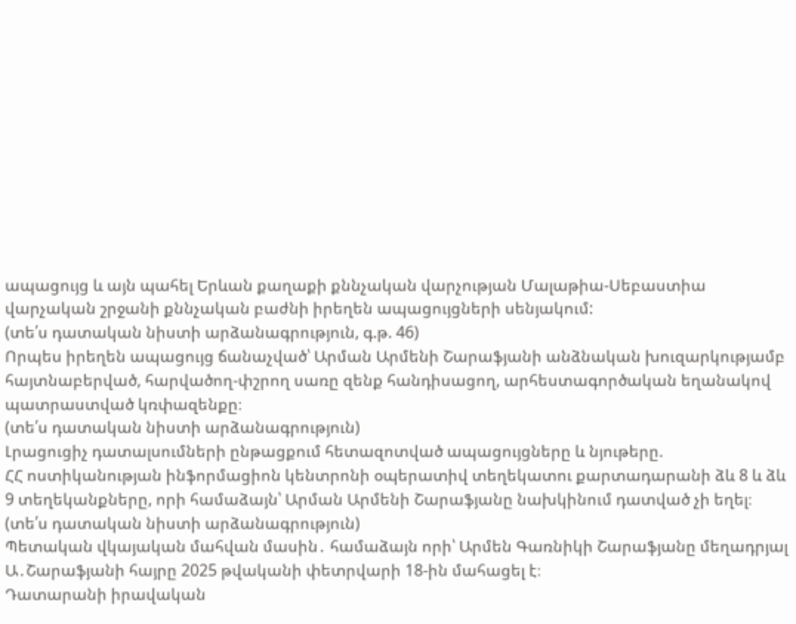ապացույց և այն պահել Երևան քաղաքի քննչական վարչության Մալաթիա-Սեբաստիա վարչական շրջանի քննչական բաժնի իրեղեն ապացույցների սենյակում:
(տե՛ս դատական նիստի արձանագրություն, գ.թ. 46)
Որպես իրեղեն ապացույց ճանաչված՝ Արման Արմենի Շարաֆյանի անձնական խուզարկությամբ հայտնաբերված, հարվածող-փշրող սառը զենք հանդիսացող, արհեստագործական եղանակով պատրաստված կռփազենքը։
(տե՛ս դատական նիստի արձանագրություն)
Լրացուցիչ դատալսումների ընթացքում հետազոտված ապացույցները և նյութերը.
ՀՀ ոստիկանության ինֆորմացիոն կենտրոնի օպերատիվ տեղեկատու քարտադարանի ձև 8 և ձև 9 տեղեկանքները, որի համաձայն՝ Արման Արմենի Շարաֆյանը նախկինում դատված չի եղել։
(տե՛ս դատական նիստի արձանագրություն)
Պետական վկայական մահվան մասին․ համաձայն որի՝ Արմեն Գառնիկի Շարաֆյանը մեղադրյալ Ա․Շարաֆյանի հայրը 2025 թվականի փետրվարի 18-ին մահացել է։
Դատարանի իրավական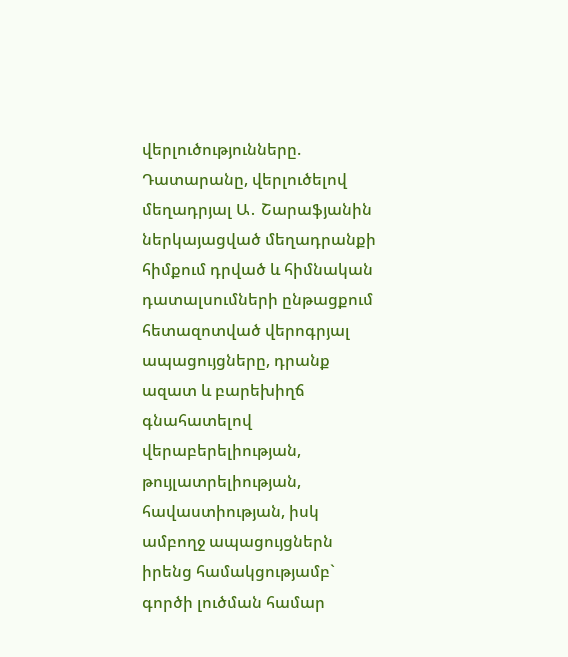վերլուծությունները.
Դատարանը, վերլուծելով մեղադրյալ Ա․ Շարաֆյանին ներկայացված մեղադրանքի հիմքում դրված և հիմնական դատալսումների ընթացքում հետազոտված վերոգրյալ ապացույցները, դրանք ազատ և բարեխիղճ գնահատելով վերաբերելիության, թույլատրելիության, հավաստիության, իսկ ամբողջ ապացույցներն իրենց համակցությամբ` գործի լուծման համար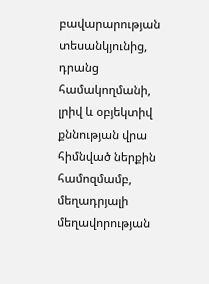բավարարության տեսանկյունից, դրանց համակողմանի, լրիվ և օբյեկտիվ քննության վրա հիմնված ներքին համոզմամբ, մեղադրյալի մեղավորության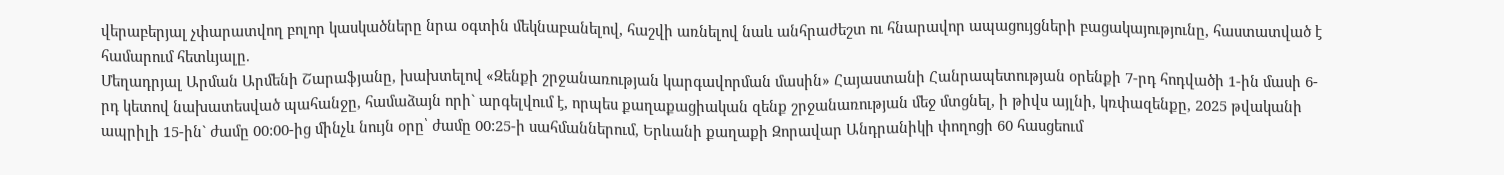վերաբերյալ չփարատվող բոլոր կասկածները նրա օգտին մեկնաբանելով, հաշվի առնելով նաև անհրաժեշտ ու հնարավոր ապացույցների բացակայությունը, հաստատված է համարում հետևյալը.
Մեղադրյալ Արման Արմենի Շարաֆյանը, խախտելով «Զենքի շրջանառության կարգավորման մասին» Հայաստանի Հանրապետության օրենքի 7-րդ հոդվածի 1-ին մասի 6-րդ կետով նախատեսված պահանջը, համաձայն որի` արգելվում է, որպես քաղաքացիական զենք շրջանառության մեջ մտցնել, ի թիվս այլնի, կռփազենքը, 2025 թվականի ապրիլի 15-ին` ժամը 00:00-ից մինչև նույն օրը՝ ժամը 00:25-ի սահմաններում, Երևանի քաղաքի Զորավար Անդրանիկի փողոցի 60 հասցեում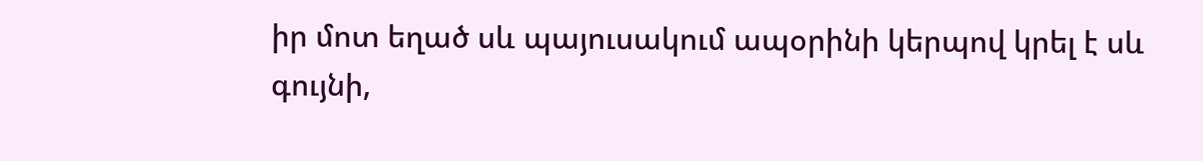իր մոտ եղած սև պայուսակում ապօրինի կերպով կրել է սև գույնի,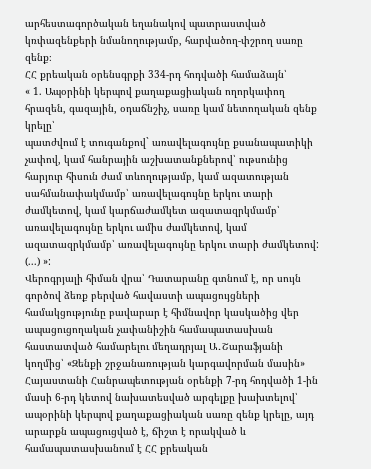արհեստագործական եղանակով պատրաստված կռփազենքերի նմանողությամբ, հարվածող-փշրող սառը զենք։
ՀՀ քրեական օրենսգրքի 334-րդ հոդվածի համաձայն՝
« 1. Ապօրինի կերպով քաղաքացիական ողորկափող հրազեն, գազային, օդաճնշիչ, սառը կամ նետողական զենք կրելը՝
պատժվում է տուգանքով` առավելագույնը քսանապատիկի չափով, կամ հանրային աշխատանքներով՝ ութսունից հարյուր հիսուն ժամ տևողությամբ, կամ ազատության սահմանափակմամբ՝ առավելագույնը երկու տարի ժամկետով, կամ կարճաժամկետ ազատազրկմամբ՝ առավելագույնը երկու ամիս ժամկետով, կամ ազատազրկմամբ՝ առավելագույնը երկու տարի ժամկետով:
(...) »:
Վերոգրյալի հիման վրա՝ Դատարանը գտնում է, որ սույն գործով ձեռք բերված հավաստի ապացույցների համակցությունը բավարար է հիմնավոր կասկածից վեր ապացուցողական չափանիշին համապատասխան հաստատված համարելու մեղադրյալ Ա․Շարաֆյանի կողմից՝ «Զենքի շրջանառության կարգավորման մասին» Հայաստանի Հանրապետության օրենքի 7-րդ հոդվածի 1-ին մասի 6-րդ կետով նախատեսված արգելքը խախտելով՝ ապօրինի կերպով քաղաքացիական սառը զենք կրելը, այդ արարքն ապացուցված է, ճիշտ է որակված և համապատասխանում է ՀՀ քրեական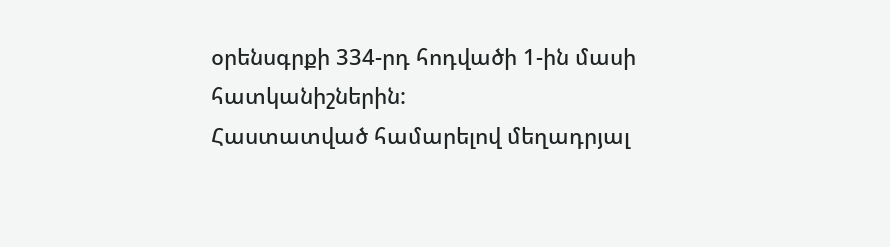օրենսգրքի 334-րդ հոդվածի 1-ին մասի հատկանիշներին:
Հաստատված համարելով մեղադրյալ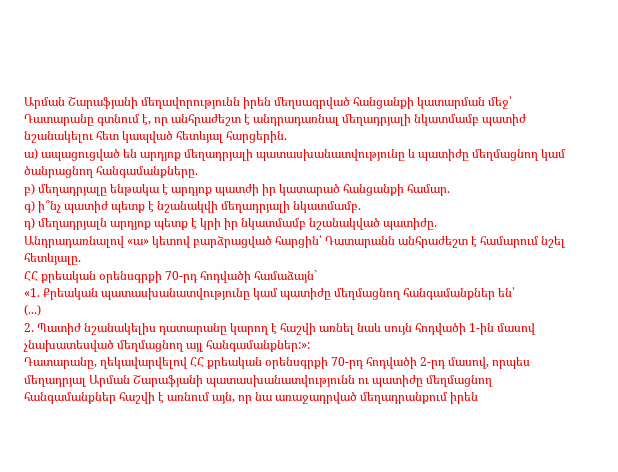Արման Շարաֆյանի մեղավորությունն իրեն մեղսագրված հանցանքի կատարման մեջ՝ Դատարանը գտնում է, որ անհրաժեշտ է անդրադառնալ մեղադրյալի նկատմամբ պատիժ նշանակելու հետ կապված հետևյալ հարցերին.
ա) ապացուցված են արդյոք մեղադրյալի պատասխանատվությունը և պատիժը մեղմացնող կամ ծանրացնող հանգամանքները.
բ) մեղադրյալը ենթակա է արդյոք պատժի իր կատարած հանցանքի համար.
գ) ի՞նչ պատիժ պետք է նշանակվի մեղադրյալի նկատմամբ.
դ) մեղադրյալն արդյոք պետք է կրի իր նկատմամբ նշանակված պատիժը.
Անդրադառնալով «ա» կետով բարձրացված հարցին՝ Դատարանն անհրաժեշտ է համարում նշել հետևյալը.
ՀՀ քրեական օրենսգրքի 70-րդ հոդվածի համաձայն`
«1. Քրեական պատասխանատվությունը կամ պատիժը մեղմացնող հանգամանքներ են՝
(...)
2. Պատիժ նշանակելիս դատարանը կարող է հաշվի առնել նաև սույն հոդվածի 1-ին մասով չնախատեսված մեղմացնող այլ հանգամանքներ:»:
Դատարանը, ղեկավարվելով ՀՀ քրեական օրենսգրքի 70-րդ հոդվածի 2-րդ մասով, որպես մեղադրյալ Արման Շարաֆյանի պատասխանատվությունն ու պատիժը մեղմացնող հանգամանքներ հաշվի է առնում այն, որ նա առաջադրված մեղադրանքում իրեն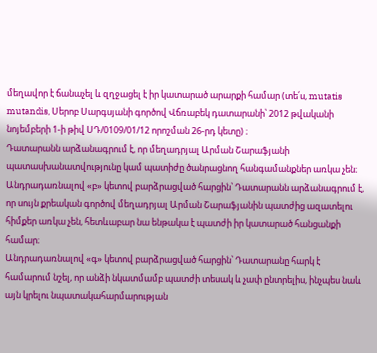մեղավոր է ճանաչել և զղջացել է իր կատարած արարքի համար (տե՛ս, mutatis mutandis, Սերոբ Սարգսյանի գործով Վճռաբեկ դատարանի՝ 2012 թվականի նոյեմբերի 1-ի թիվ ՍԴ/0109/01/12 որոշման 26-րդ կետը) ։
Դատարանն արձանագրում է, որ մեղադրյալ Արման Շարաֆյանի պատասխանատվությունը կամ պատիժը ծանրացնող հանգամանքներ առկա չեն։
Անդրադառնալով «բ» կետով բարձրացված հարցին՝ Դատարանն արձանագրում է, որ սույն քրեական գործով մեղադրյալ Արման Շարաֆյանին պատժից ազատելու հիմքեր առկա չեն, հետևաբար նա ենթակա է պատժի իր կատարած հանցանքի համար։
Անդրադառնալով «գ» կետով բարձրացված հարցին՝ Դատարանը հարկ է համարում նշել, որ անձի նկատմամբ պատժի տեսակ և չափ ընտրելիս, ինչպես նաև այն կրելու նպատակահարմարության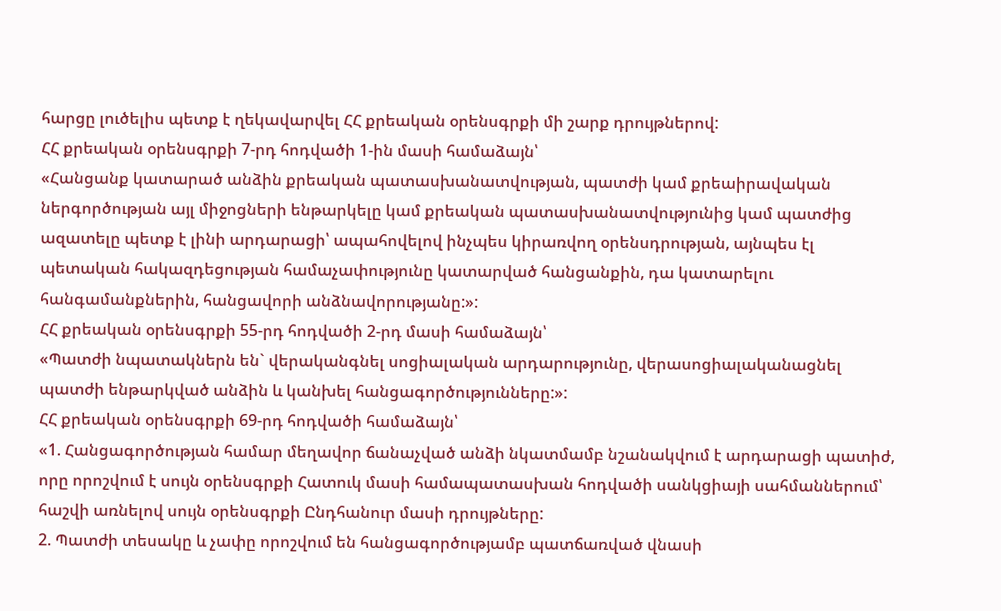հարցը լուծելիս պետք է ղեկավարվել ՀՀ քրեական օրենսգրքի մի շարք դրույթներով:
ՀՀ քրեական օրենսգրքի 7-րդ հոդվածի 1-ին մասի համաձայն՝
«Հանցանք կատարած անձին քրեական պատասխանատվության, պատժի կամ քրեաիրավական ներգործության այլ միջոցների ենթարկելը կամ քրեական պատասխանատվությունից կամ պատժից ազատելը պետք է լինի արդարացի՝ ապահովելով ինչպես կիրառվող օրենսդրության, այնպես էլ պետական հակազդեցության համաչափությունը կատարված հանցանքին, դա կատարելու հանգամանքներին, հանցավորի անձնավորությանը:»:
ՀՀ քրեական օրենսգրքի 55-րդ հոդվածի 2-րդ մասի համաձայն՝
«Պատժի նպատակներն են` վերականգնել սոցիալական արդարությունը, վերասոցիալականացնել պատժի ենթարկված անձին և կանխել հանցագործությունները:»:
ՀՀ քրեական օրենսգրքի 69-րդ հոդվածի համաձայն՝
«1. Հանցագործության համար մեղավոր ճանաչված անձի նկատմամբ նշանակվում է արդարացի պատիժ, որը որոշվում է սույն օրենսգրքի Հատուկ մասի համապատասխան հոդվածի սանկցիայի սահմաններում՝ հաշվի առնելով սույն օրենսգրքի Ընդհանուր մասի դրույթները:
2. Պատժի տեսակը և չափը որոշվում են հանցագործությամբ պատճառված վնասի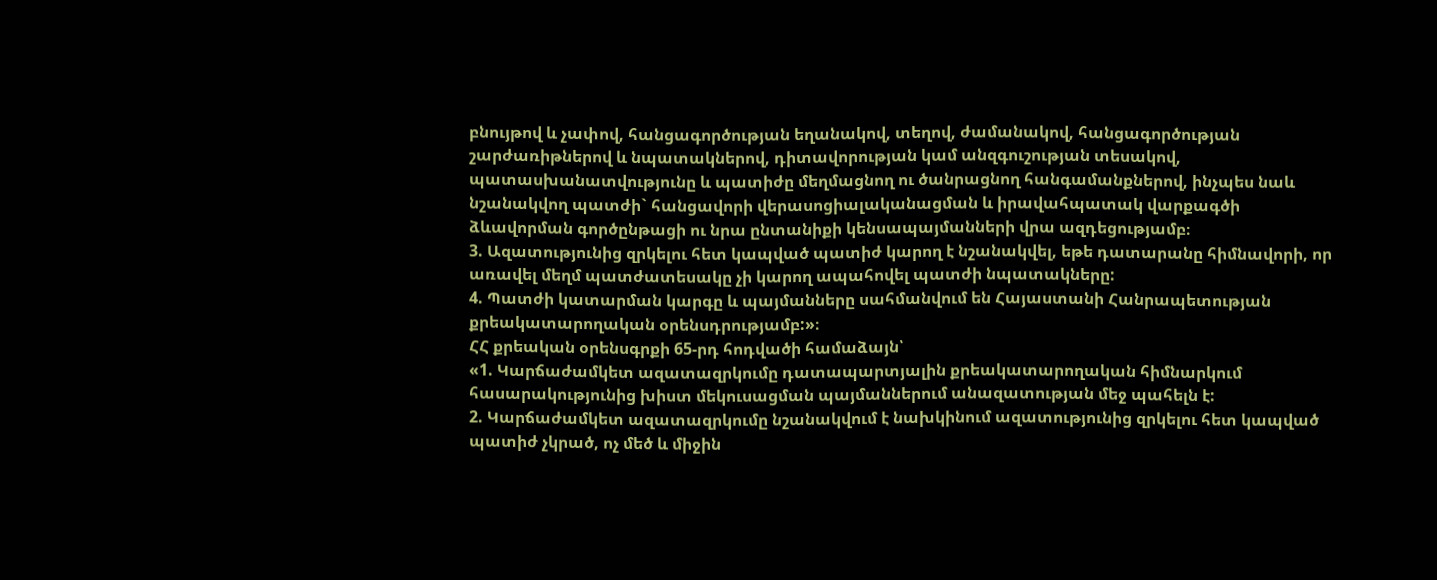բնույթով և չափով, հանցագործության եղանակով, տեղով, ժամանակով, հանցագործության շարժառիթներով և նպատակներով, դիտավորության կամ անզգուշության տեսակով, պատասխանատվությունը և պատիժը մեղմացնող ու ծանրացնող հանգամանքներով, ինչպես նաև նշանակվող պատժի` հանցավորի վերասոցիալականացման և իրավահպատակ վարքագծի ձևավորման գործընթացի ու նրա ընտանիքի կենսապայմանների վրա ազդեցությամբ։
3. Ազատությունից զրկելու հետ կապված պատիժ կարող է նշանակվել, եթե դատարանը հիմնավորի, որ առավել մեղմ պատժատեսակը չի կարող ապահովել պատժի նպատակները:
4. Պատժի կատարման կարգը և պայմանները սահմանվում են Հայաստանի Հանրապետության քրեակատարողական օրենսդրությամբ:»։
ՀՀ քրեական օրենսգրքի 65-րդ հոդվածի համաձայն՝
«1. Կարճաժամկետ ազատազրկումը դատապարտյալին քրեակատարողական հիմնարկում հասարակությունից խիստ մեկուսացման պայմաններում անազատության մեջ պահելն է:
2. Կարճաժամկետ ազատազրկումը նշանակվում է նախկինում ազատությունից զրկելու հետ կապված պատիժ չկրած, ոչ մեծ և միջին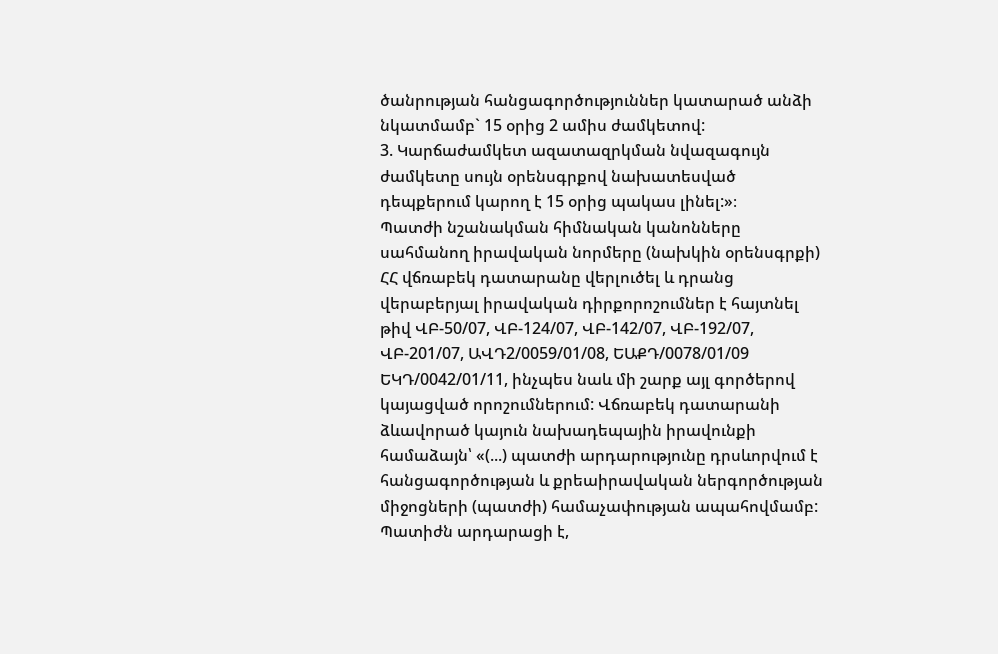ծանրության հանցագործություններ կատարած անձի նկատմամբ` 15 օրից 2 ամիս ժամկետով:
3. Կարճաժամկետ ազատազրկման նվազագույն ժամկետը սույն օրենսգրքով նախատեսված դեպքերում կարող է 15 օրից պակաս լինել:»։
Պատժի նշանակման հիմնական կանոնները սահմանող իրավական նորմերը (նախկին օրենսգրքի) ՀՀ վճռաբեկ դատարանը վերլուծել և դրանց վերաբերյալ իրավական դիրքորոշումներ է հայտնել թիվ ՎԲ-50/07, ՎԲ-124/07, ՎԲ-142/07, ՎԲ-192/07, ՎԲ-201/07, ԱՎԴ2/0059/01/08, ԵԱՔԴ/0078/01/09 ԵԿԴ/0042/01/11, ինչպես նաև մի շարք այլ գործերով կայացված որոշումներում: Վճռաբեկ դատարանի ձևավորած կայուն նախադեպային իրավունքի համաձայն՝ «(...) պատժի արդարությունը դրսևորվում է հանցագործության և քրեաիրավական ներգործության միջոցների (պատժի) համաչափության ապահովմամբ: Պատիժն արդարացի է,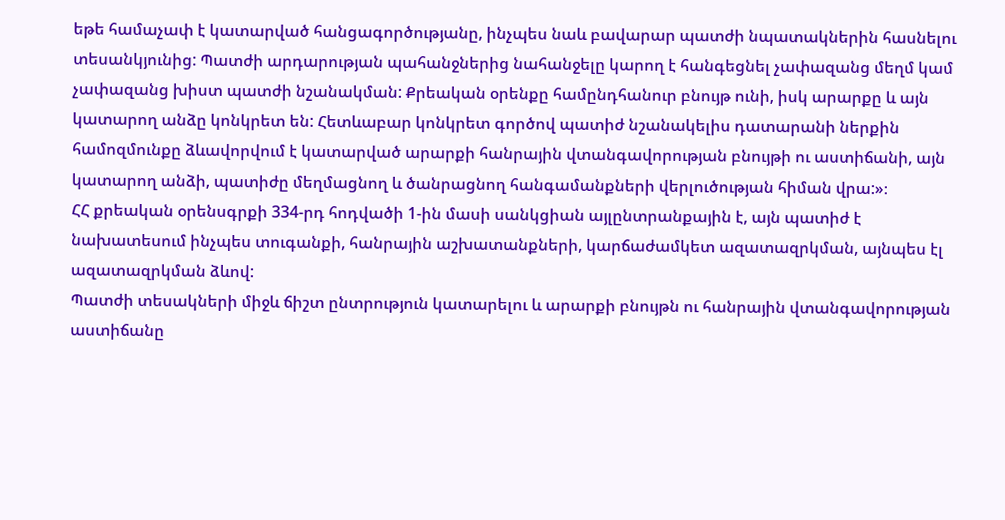եթե համաչափ է կատարված հանցագործությանը, ինչպես նաև բավարար պատժի նպատակներին հասնելու տեսանկյունից: Պատժի արդարության պահանջներից նահանջելը կարող է հանգեցնել չափազանց մեղմ կամ չափազանց խիստ պատժի նշանակման: Քրեական օրենքը համընդհանուր բնույթ ունի, իսկ արարքը և այն կատարող անձը կոնկրետ են: Հետևաբար կոնկրետ գործով պատիժ նշանակելիս դատարանի ներքին համոզմունքը ձևավորվում է կատարված արարքի հանրային վտանգավորության բնույթի ու աստիճանի, այն կատարող անձի, պատիժը մեղմացնող և ծանրացնող հանգամանքների վերլուծության հիման վրա:»։
ՀՀ քրեական օրենսգրքի 334-րդ հոդվածի 1-ին մասի սանկցիան այլընտրանքային է, այն պատիժ է նախատեսում ինչպես տուգանքի, հանրային աշխատանքների, կարճաժամկետ ազատազրկման, այնպես էլ ազատազրկման ձևով:
Պատժի տեսակների միջև ճիշտ ընտրություն կատարելու և արարքի բնույթն ու հանրային վտանգավորության աստիճանը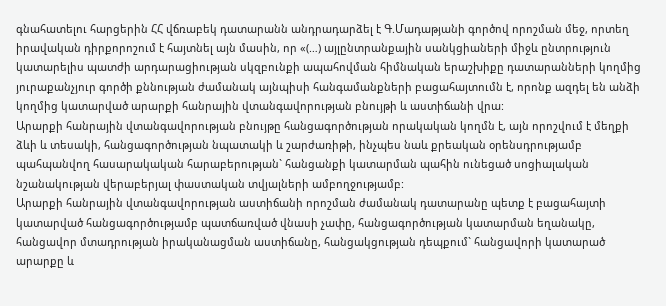գնահատելու հարցերին ՀՀ վճռաբեկ դատարանն անդրադարձել է Գ.Մադաթյանի գործով որոշման մեջ, որտեղ իրավական դիրքորոշում է հայտնել այն մասին, որ «(…) այլընտրանքային սանկցիաների միջև ընտրություն կատարելիս պատժի արդարացիության սկզբունքի ապահովման հիմնական երաշխիքը դատարանների կողմից յուրաքանչյուր գործի քննության ժամանակ այնպիսի հանգամանքների բացահայտումն է, որոնք ազդել են անձի կողմից կատարված արարքի հանրային վտանգավորության բնույթի և աստիճանի վրա:
Արարքի հանրային վտանգավորության բնույթը հանցագործության որակական կողմն է, այն որոշվում է մեղքի ձևի և տեսակի, հանցագործության նպատակի և շարժառիթի, ինչպես նաև քրեական օրենսդրությամբ պահպանվող հասարակական հարաբերության` հանցանքի կատարման պահին ունեցած սոցիալական նշանակության վերաբերյալ փաստական տվյալների ամբողջությամբ:
Արարքի հանրային վտանգավորության աստիճանի որոշման ժամանակ դատարանը պետք է բացահայտի կատարված հանցագործությամբ պատճառված վնասի չափը, հանցագործության կատարման եղանակը, հանցավոր մտադրության իրականացման աստիճանը, հանցակցության դեպքում` հանցավորի կատարած արարքը և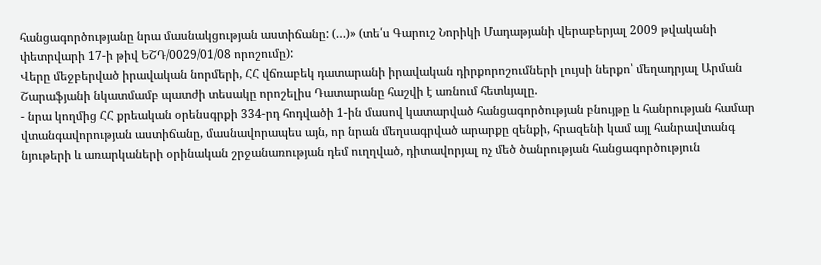հանցագործությանը նրա մասնակցության աստիճանը: (…)» (տե՛ս Գարուշ Նորիկի Մադաթյանի վերաբերյալ 2009 թվականի փետրվարի 17-ի թիվ ԵՇԴ/0029/01/08 որոշումը):
Վերը մեջբերված իրավական նորմերի, ՀՀ վճռաբեկ դատարանի իրավական դիրքորոշումների լույսի ներքո՝ մեղադրյալ Արման Շարաֆյանի նկատմամբ պատժի տեսակը որոշելիս Դատարանը հաշվի է առնում հետևյալը.
- նրա կողմից ՀՀ քրեական օրենսգրքի 334-րդ հոդվածի 1-ին մասով կատարված հանցագործության բնույթը և հանրության համար վտանգավորության աստիճանը, մասնավորապես այն, որ նրան մեղսագրված արարքը զենքի, հրազենի կամ այլ հանրավտանգ նյութերի և առարկաների օրինական շրջանառության դեմ ուղղված, դիտավորյալ ոչ մեծ ծանրության հանցագործություն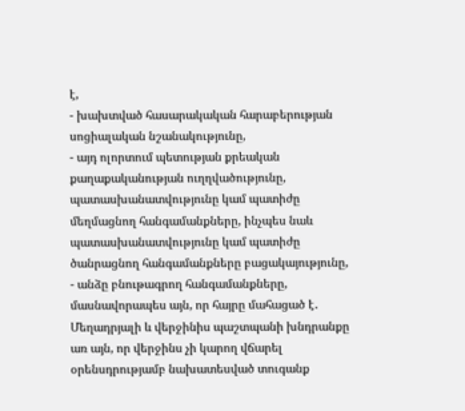է,
- խախտված հասարակական հարաբերության սոցիալական նշանակությունը,
- այդ ոլորտում պետության քրեական քաղաքականության ուղղվածությունը, պատասխանատվությունը կամ պատիժը մեղմացնող հանգամանքները, ինչպես նաև պատասխանատվությունը կամ պատիժը ծանրացնող հանգամանքները բացակայությունը,
- անձը բնութագրող հանգամանքները, մասնավորապես այն, որ հայրը մահացած է․
Մեղադրյալի և վերջինիս պաշտպանի խնդրանքը առ այն, որ վերջինս չի կարող վճարել օրենսդրությամբ նախատեսված տուգանք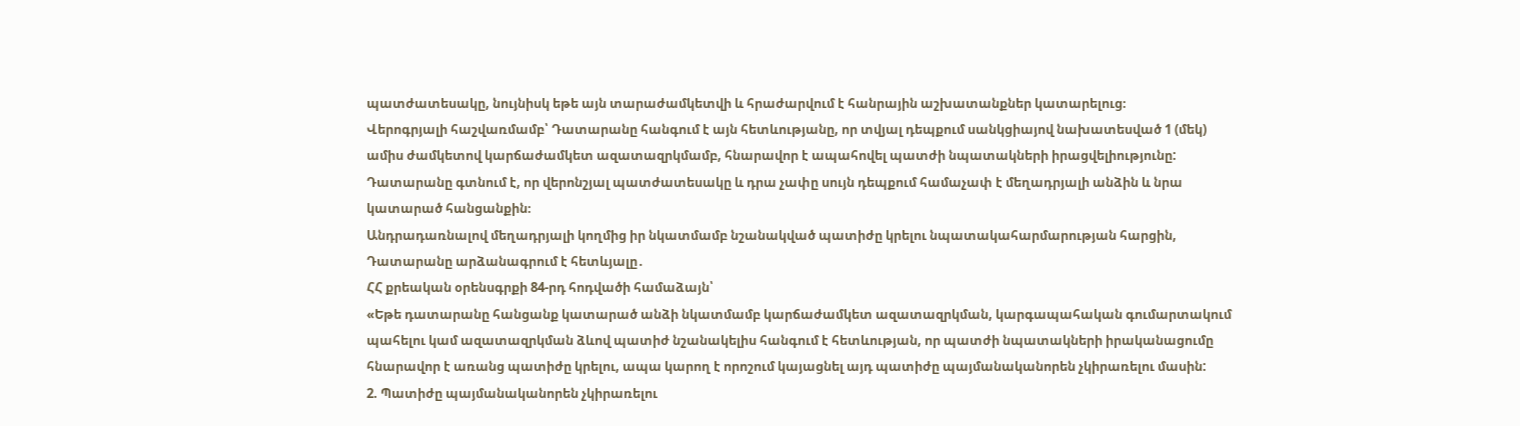պատժատեսակը, նույնիսկ եթե այն տարաժամկետվի և հրաժարվում է հանրային աշխատանքներ կատարելուց։
Վերոգրյալի հաշվառմամբ՝ Դատարանը հանգում է այն հետևությանը, որ տվյալ դեպքում սանկցիայով նախատեսված 1 (մեկ) ամիս ժամկետով կարճաժամկետ ազատազրկմամբ, հնարավոր է ապահովել պատժի նպատակների իրացվելիությունը:
Դատարանը գտնում է, որ վերոնշյալ պատժատեսակը և դրա չափը սույն դեպքում համաչափ է մեղադրյալի անձին և նրա կատարած հանցանքին։
Անդրադառնալով մեղադրյալի կողմից իր նկատմամբ նշանակված պատիժը կրելու նպատակահարմարության հարցին, Դատարանը արձանագրում է հետևյալը․
ՀՀ քրեական օրենսգրքի 84-րդ հոդվածի համաձայն՝
«Եթե դատարանը հանցանք կատարած անձի նկատմամբ կարճաժամկետ ազատազրկման, կարգապահական գումարտակում պահելու կամ ազատազրկման ձևով պատիժ նշանակելիս հանգում է հետևության, որ պատժի նպատակների իրականացումը հնարավոր է առանց պատիժը կրելու, ապա կարող է որոշում կայացնել այդ պատիժը պայմանականորեն չկիրառելու մասին:
2. Պատիժը պայմանականորեն չկիրառելու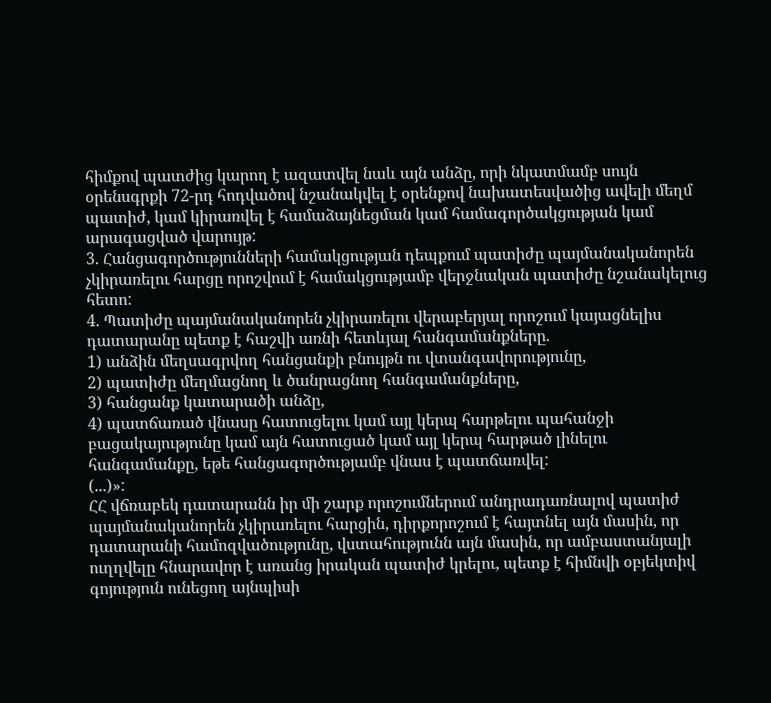հիմքով պատժից կարող է ազատվել նաև այն անձը, որի նկատմամբ սույն օրենսգրքի 72-րդ հոդվածով նշանակվել է օրենքով նախատեսվածից ավելի մեղմ պատիժ, կամ կիրառվել է համաձայնեցման կամ համագործակցության կամ արագացված վարույթ:
3. Հանցագործությունների համակցության դեպքում պատիժը պայմանականորեն չկիրառելու հարցը որոշվում է համակցությամբ վերջնական պատիժը նշանակելուց հետո:
4. Պատիժը պայմանականորեն չկիրառելու վերաբերյալ որոշում կայացնելիս դատարանը պետք է հաշվի առնի հետևյալ հանգամանքները.
1) անձին մեղսագրվող հանցանքի բնույթն ու վտանգավորությունը,
2) պատիժը մեղմացնող և ծանրացնող հանգամանքները,
3) հանցանք կատարածի անձը,
4) պատճառած վնասը հատուցելու կամ այլ կերպ հարթելու պահանջի բացակայությունը կամ այն հատուցած կամ այլ կերպ հարթած լինելու հանգամանքը, եթե հանցագործությամբ վնաս է պատճառվել:
(...)»:
ՀՀ վճռաբեկ դատարանն իր մի շարք որոշումներում անդրադառնալով պատիժ պայմանականորեն չկիրառելու հարցին, դիրքորոշում է հայտնել այն մասին, որ դատարանի համոզվածությունը, վստահությունն այն մասին, որ ամբաստանյալի ուղղվելը հնարավոր է առանց իրական պատիժ կրելու, պետք է հիմնվի օբյեկտիվ գոյություն ունեցող այնպիսի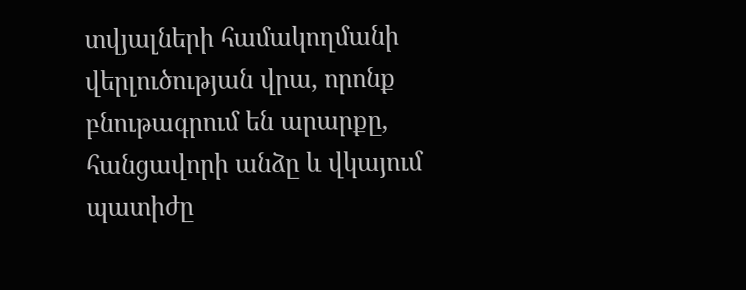տվյալների համակողմանի վերլուծության վրա, որոնք բնութագրում են արարքը, հանցավորի անձը և վկայում պատիժը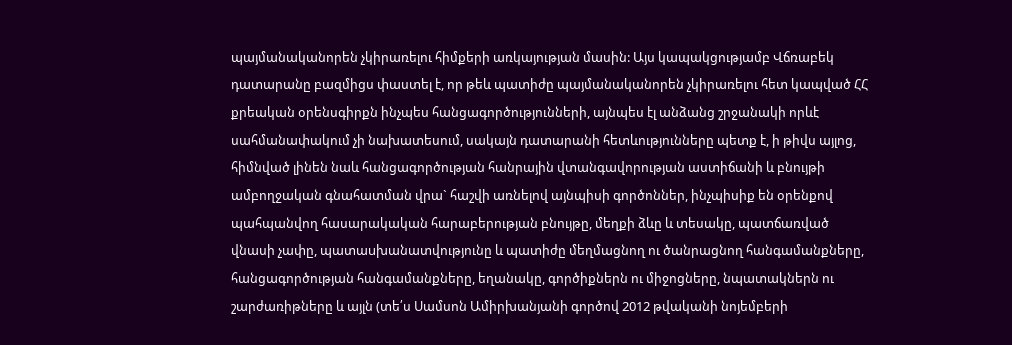պայմանականորեն չկիրառելու հիմքերի առկայության մասին: Այս կապակցությամբ Վճռաբեկ դատարանը բազմիցս փաստել է, որ թեև պատիժը պայմանականորեն չկիրառելու հետ կապված ՀՀ քրեական օրենսգիրքն ինչպես հանցագործությունների, այնպես էլ անձանց շրջանակի որևէ սահմանափակում չի նախատեսում, սակայն դատարանի հետևությունները պետք է, ի թիվս այլոց, հիմնված լինեն նաև հանցագործության հանրային վտանգավորության աստիճանի և բնույթի ամբողջական գնահատման վրա` հաշվի առնելով այնպիսի գործոններ, ինչպիսիք են օրենքով պահպանվող հասարակական հարաբերության բնույթը, մեղքի ձևը և տեսակը, պատճառված վնասի չափը, պատաuխանատվությունը և պատիժը մեղմացնող ու ծանրացնող հանգամանքները, հանցագործության հանգամանքները, եղանակը, գործիքներն ու միջոցները, նպատակներն ու շարժառիթները և այլն (տե՛ս Սամսոն Ամիրխանյանի գործով 2012 թվականի նոյեմբերի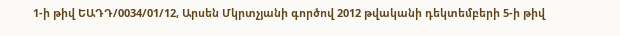1-ի թիվ ԵԱԴԴ/0034/01/12, Արսեն Մկրտչյանի գործով 2012 թվականի դեկտեմբերի 5-ի թիվ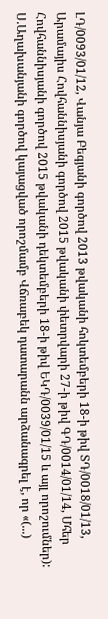ԼԴ/0093/01/12, Վանյա Բեգյանի գործով 2013 թվականի հոկտեմբերի 18-ի թիվ ՏԴ/0018/01/13, Արամայիս Հովհաննիսյանի գործով 2015 թվականի փետրվարի 27-ի թիվ ԳԴ/0014/01/14, Մհեր Հովհաննիսյանի գործով 2015 թվականի դեկտեմբերի 18-ի թիվ ԵԿԴ/0039/01/15 և այլ որոշումներ):
Ս.Աղախանյանի գործով կայացված որոշմամբ Վճռաբեկ դատարանն արձանագրել է, որ «(...)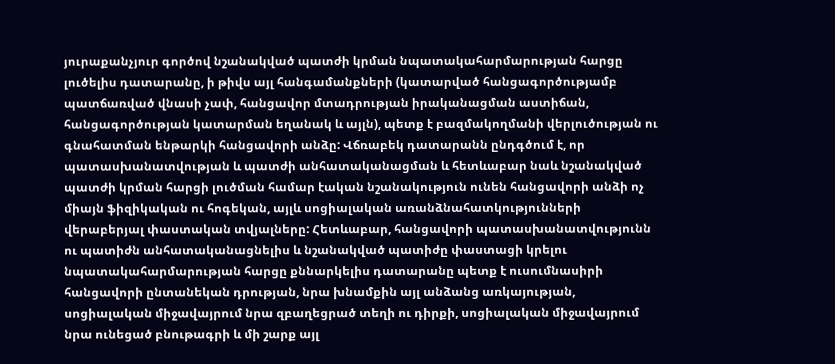յուրաքանչյուր գործով նշանակված պատժի կրման նպատակահարմարության հարցը լուծելիս դատարանը, ի թիվս այլ հանգամանքների (կատարված հանցագործությամբ պատճառված վնասի չափ, հանցավոր մտադրության իրականացման աստիճան, հանցագործության կատարման եղանակ և այլն), պետք է բազմակողմանի վերլուծության ու գնահատման ենթարկի հանցավորի անձը: Վճռաբեկ դատարանն ընդգծում է, որ պատասխանատվության և պատժի անհատականացման և հետևաբար նաև նշանակված պատժի կրման հարցի լուծման համար էական նշանակություն ունեն հանցավորի անձի ոչ միայն ֆիզիկական ու հոգեկան, այլև սոցիալական առանձնահատկությունների վերաբերյալ փաստական տվյալները: Հետևաբար, հանցավորի պատասխանատվությունն ու պատիժն անհատականացնելիս և նշանակված պատիժը փաստացի կրելու նպատակահարմարության հարցը քննարկելիս դատարանը պետք է ուսումնասիրի հանցավորի ընտանեկան դրության, նրա խնամքին այլ անձանց առկայության, սոցիալական միջավայրում նրա զբաղեցրած տեղի ու դիրքի, սոցիալական միջավայրում նրա ունեցած բնութագրի և մի շարք այլ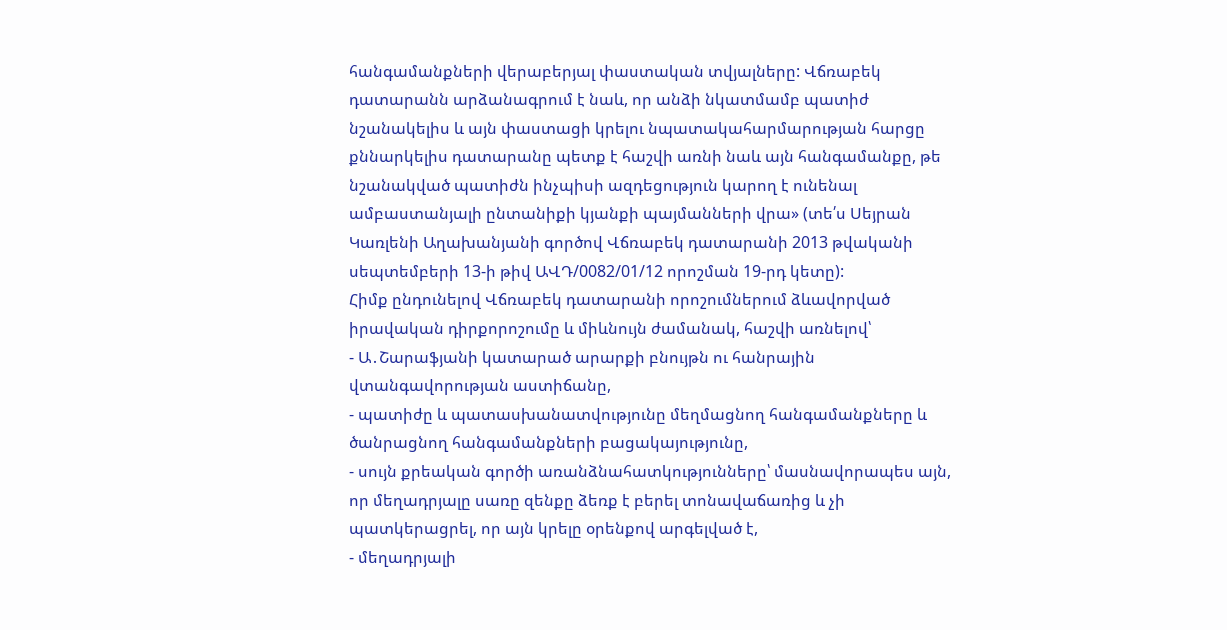հանգամանքների վերաբերյալ փաստական տվյալները: Վճռաբեկ դատարանն արձանագրում է նաև, որ անձի նկատմամբ պատիժ նշանակելիս և այն փաստացի կրելու նպատակահարմարության հարցը քննարկելիս դատարանը պետք է հաշվի առնի նաև այն հանգամանքը, թե նշանակված պատիժն ինչպիսի ազդեցություն կարող է ունենալ ամբաստանյալի ընտանիքի կյանքի պայմանների վրա» (տե՛ս Սեյրան Կառլենի Աղախանյանի գործով Վճռաբեկ դատարանի 2013 թվականի սեպտեմբերի 13-ի թիվ ԱՎԴ/0082/01/12 որոշման 19-րդ կետը):
Հիմք ընդունելով Վճռաբեկ դատարանի որոշումներում ձևավորված իրավական դիրքորոշումը և միևնույն ժամանակ, հաշվի առնելով՝
- Ա․Շարաֆյանի կատարած արարքի բնույթն ու հանրային վտանգավորության աստիճանը,
- պատիժը և պատասխանատվությունը մեղմացնող հանգամանքները և ծանրացնող հանգամանքների բացակայությունը,
- սույն քրեական գործի առանձնահատկությունները՝ մասնավորապես այն, որ մեղադրյալը սառը զենքը ձեռք է բերել տոնավաճառից և չի պատկերացրել, որ այն կրելը օրենքով արգելված է,
- մեղադրյալի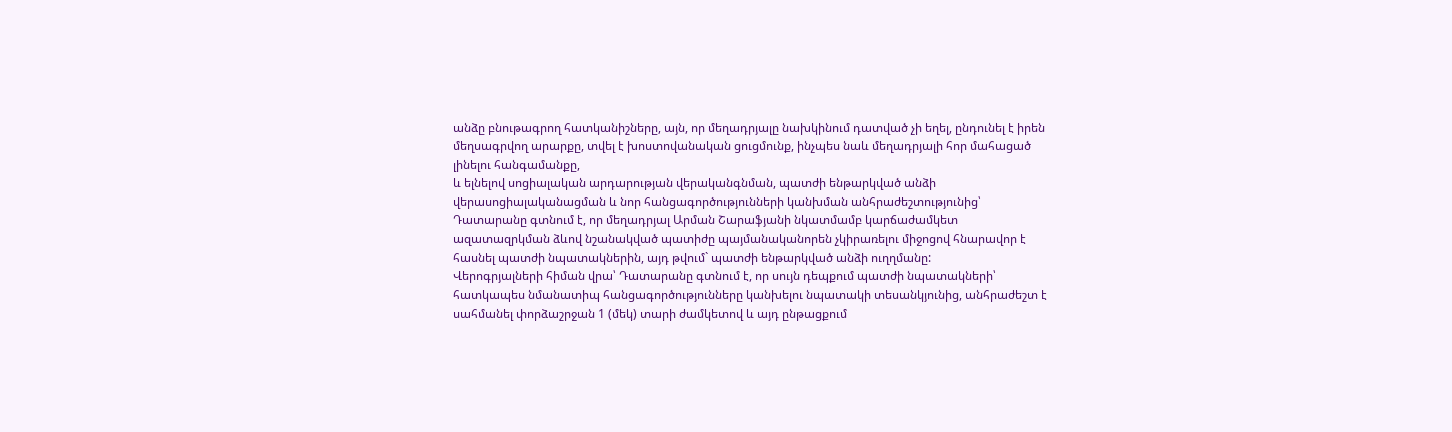անձը բնութագրող հատկանիշները, այն, որ մեղադրյալը նախկինում դատված չի եղել, ընդունել է իրեն մեղսագրվող արարքը, տվել է խոստովանական ցուցմունք, ինչպես նաև մեղադրյալի հոր մահացած լինելու հանգամանքը,
և ելնելով սոցիալական արդարության վերականգնման, պատժի ենթարկված անձի վերասոցիալականացման և նոր հանցագործությունների կանխման անհրաժեշտությունից՝ Դատարանը գտնում է, որ մեղադրյալ Արման Շարաֆյանի նկատմամբ կարճաժամկետ ազատազրկման ձևով նշանակված պատիժը պայմանականորեն չկիրառելու միջոցով հնարավոր է հասնել պատժի նպատակներին, այդ թվում` պատժի ենթարկված անձի ուղղմանը:
Վերոգրյալների հիման վրա՝ Դատարանը գտնում է, որ սույն դեպքում պատժի նպատակների՝ հատկապես նմանատիպ հանցագործությունները կանխելու նպատակի տեսանկյունից, անհրաժեշտ է սահմանել փորձաշրջան 1 (մեկ) տարի ժամկետով և այդ ընթացքում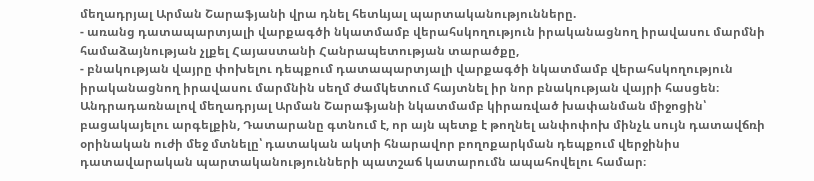մեղադրյալ Արման Շարաֆյանի վրա դնել հետևյալ պարտականությունները.
- առանց դատապարտյալի վարքագծի նկատմամբ վերահսկողություն իրականացնող իրավասու մարմնի համաձայնության չլքել Հայաստանի Հանրապետության տարածքը,
- բնակության վայրը փոխելու դեպքում դատապարտյալի վարքագծի նկատմամբ վերահսկողություն իրականացնող իրավասու մարմնին սեղմ ժամկետում հայտնել իր նոր բնակության վայրի հասցեն։
Անդրադառնալով մեղադրյալ Արման Շարաֆյանի նկատմամբ կիրառված խափանման միջոցին՝ բացակայելու արգելքին, Դատարանը գտնում է, որ այն պետք է թողնել անփոփոխ մինչև սույն դատավճռի օրինական ուժի մեջ մտնելը՝ դատական ակտի հնարավոր բողոքարկման դեպքում վերջինիս դատավարական պարտականությունների պատշաճ կատարումն ապահովելու համար։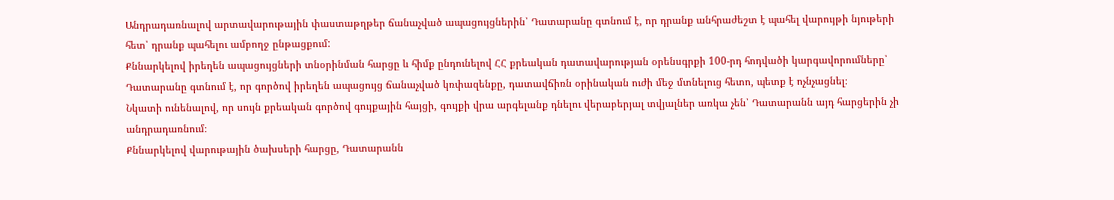Անդրադառնալով արտավարութային փաստաթղթեր ճանաչված ապացույցներին՝ Դատարանը գտնում է, որ դրանք անհրաժեշտ է պահել վարույթի նյութերի հետ՝ դրանք պահելու ամբողջ ընթացքում:
Քննարկելով իրեղեն ապացույցների տնօրինման հարցը և հիմք ընդունելով ՀՀ քրեական դատավարության օրենսգրքի 100-րդ հոդվածի կարգավորումները՝ Դատարանը գտնում է, որ գործով իրեղեն ապացույց ճանաչված կռփազենքը, դատավճիռն օրինական ուժի մեջ մտնելուց հետո, պետք է ոչնչացնել։
Նկատի ունենալով, որ սույն քրեական գործով գույքային հայցի, գույքի վրա արգելանք դնելու վերաբերյալ տվյալներ առկա չեն՝ Դատարանն այդ հարցերին չի անդրադառնում։
Քննարկելով վարութային ծախսերի հարցը, Դատարանն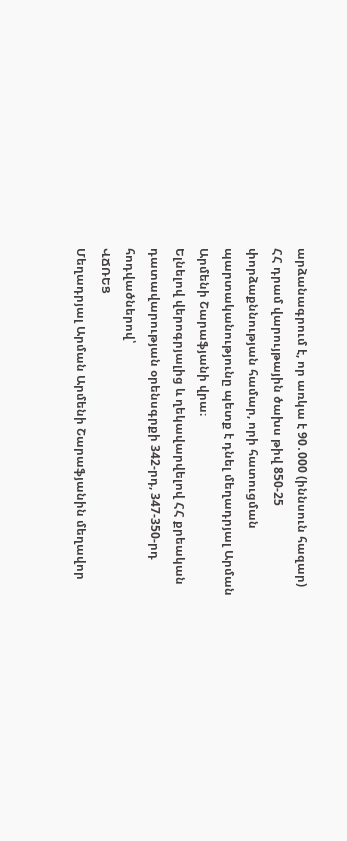արձանագրում է, որ առկա է 90․000 (իննսուն հազար) ՀՀ դրամ վարույթային ծախս թիվ 850-25 փորձաքննության համար, որի հատուցման պարտականությունը պետք է դնել մեղադրյալ Արման Արմենի Շարաֆյանի վրա։
Ելնելով վերոգրյալից և ղեկավարվելով ՀՀ քրեական դատավարության օրենսգրքի 342-րդ, 347-350-րդ հոդվածներով՝
ՎՃՌԵՑ
Մեղադրյալ Արման Արմենի Շարաֆյանին մեղավոր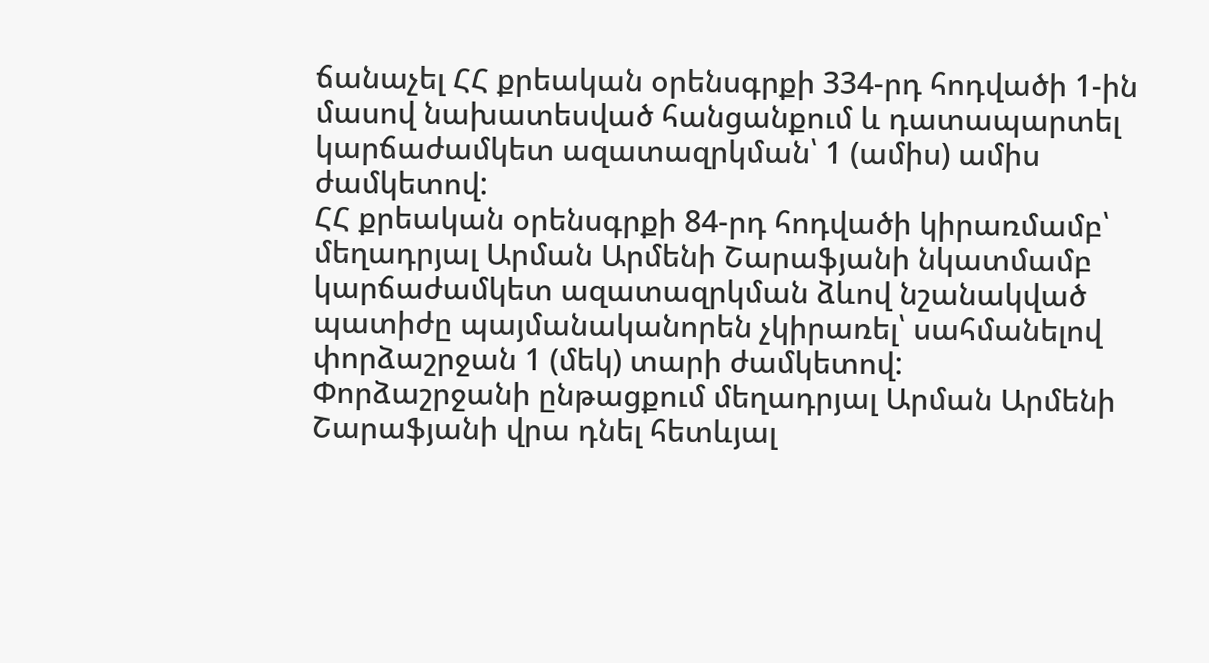ճանաչել ՀՀ քրեական օրենսգրքի 334-րդ հոդվածի 1-ին մասով նախատեսված հանցանքում և դատապարտել կարճաժամկետ ազատազրկման՝ 1 (ամիս) ամիս ժամկետով:
ՀՀ քրեական օրենսգրքի 84-րդ հոդվածի կիրառմամբ՝ մեղադրյալ Արման Արմենի Շարաֆյանի նկատմամբ կարճաժամկետ ազատազրկման ձևով նշանակված պատիժը պայմանականորեն չկիրառել՝ սահմանելով փորձաշրջան 1 (մեկ) տարի ժամկետով:
Փորձաշրջանի ընթացքում մեղադրյալ Արման Արմենի Շարաֆյանի վրա դնել հետևյալ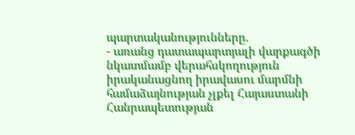պարտականությունները.
- առանց դատապարտյալի վարքագծի նկատմամբ վերահսկողություն իրականացնող իրավասու մարմնի համաձայնության չլքել Հայաստանի Հանրապետության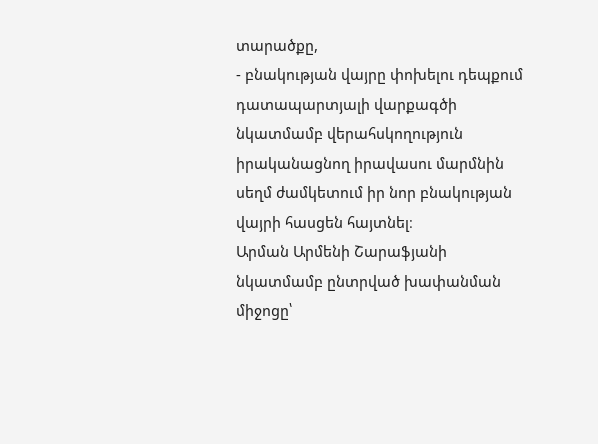տարածքը,
- բնակության վայրը փոխելու դեպքում դատապարտյալի վարքագծի նկատմամբ վերահսկողություն իրականացնող իրավասու մարմնին սեղմ ժամկետում իր նոր բնակության վայրի հասցեն հայտնել։
Արման Արմենի Շարաֆյանի նկատմամբ ընտրված խափանման միջոցը՝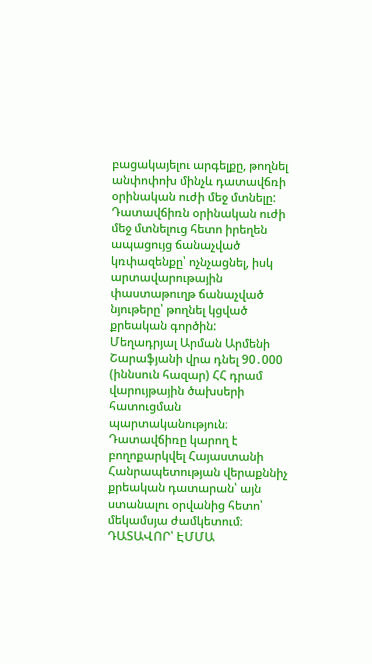բացակայելու արգելքը, թողնել անփոփոխ մինչև դատավճռի օրինական ուժի մեջ մտնելը:
Դատավճիռն օրինական ուժի մեջ մտնելուց հետո իրեղեն ապացույց ճանաչված կռփազենքը՝ ոչնչացնել, իսկ արտավարութային փաստաթուղթ ճանաչված նյութերը՝ թողնել կցված քրեական գործին:
Մեղադրյալ Արման Արմենի Շարաֆյանի վրա դնել 90․000 (իննսուն հազար) ՀՀ դրամ վարույթային ծախսերի հատուցման պարտականություն։
Դատավճիռը կարող է բողոքարկվել Հայաստանի Հանրապետության վերաքննիչ քրեական դատարան՝ այն ստանալու օրվանից հետո՝ մեկամսյա ժամկետում։
ԴԱՏԱՎՈՐ՝ ԷՄՄԱ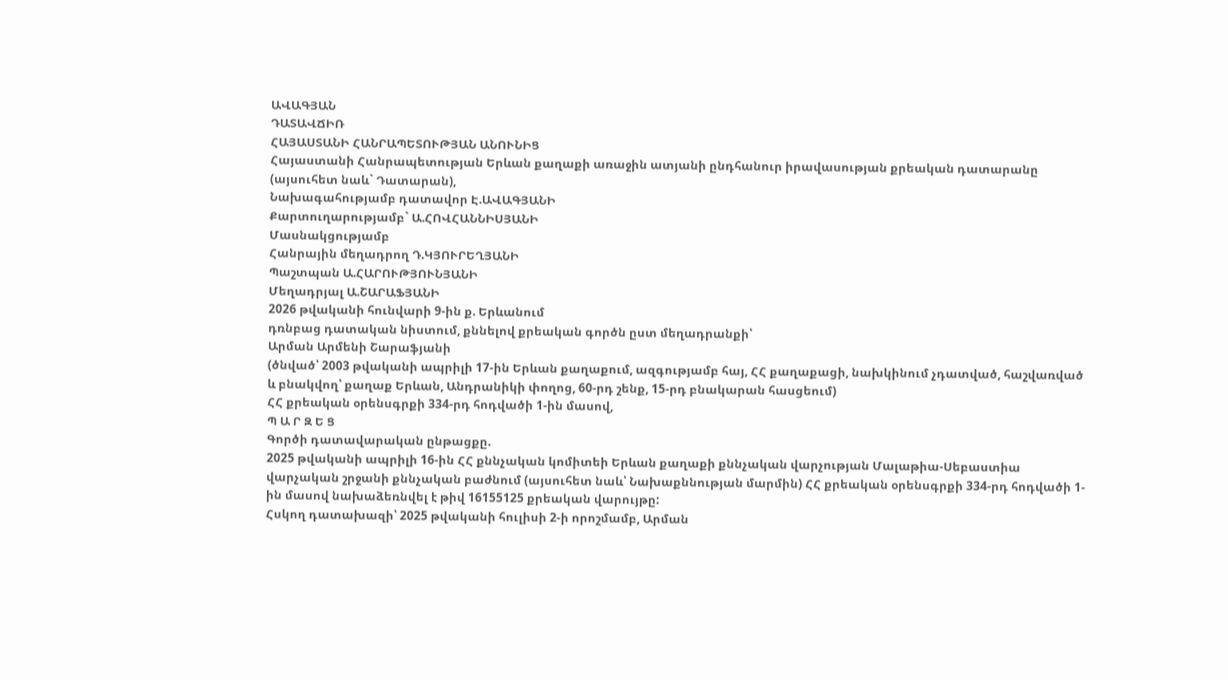ԱՎԱԳՅԱՆ
ԴԱՏԱՎՃԻՌ
ՀԱՅԱՍՏԱՆԻ ՀԱՆՐԱՊԵՏՈՒԹՅԱՆ ԱՆՈՒՆԻՑ
Հայաստանի Հանրապետության Երևան քաղաքի առաջին ատյանի ընդհանուր իրավասության քրեական դատարանը (այսուհետ նաև` Դատարան),
Նախագահությամբ դատավոր Է.ԱՎԱԳՅԱՆԻ
Քարտուղարությամբ` Ա.ՀՈՎՀԱՆՆԻՍՅԱՆԻ
Մասնակցությամբ
Հանրային մեղադրող Դ.ԿՅՈՒՐԵՂՅԱՆԻ
Պաշտպան Ա.ՀԱՐՈՒԹՅՈՒՆՅԱՆԻ
Մեղադրյալ Ա.ՇԱՐԱՖՅԱՆԻ
2026 թվականի հունվարի 9-ին ք. Երևանում
դռնբաց դատական նիստում, քննելով քրեական գործն ըստ մեղադրանքի՝
Արման Արմենի Շարաֆյանի
(ծնված՝ 2003 թվականի ապրիլի 17-ին Երևան քաղաքում, ազգությամբ հայ, ՀՀ քաղաքացի, նախկինում չդատված, հաշվառված և բնակվող՝ քաղաք Երևան, Անդրանիկի փողոց, 60-րդ շենք, 15-րդ բնակարան հասցեում)
ՀՀ քրեական օրենսգրքի 334-րդ հոդվածի 1-ին մասով,
Պ Ա Ր Զ Ե Ց
Գործի դատավարական ընթացքը.
2025 թվականի ապրիլի 16-ին ՀՀ քննչական կոմիտեի Երևան քաղաքի քննչական վարչության Մալաթիա-Սեբաստիա վարչական շրջանի քննչական բաժնում (այսուհետ նաև՝ Նախաքննության մարմին) ՀՀ քրեական օրենսգրքի 334-րդ հոդվածի 1-ին մասով նախաձեռնվել է թիվ 16155125 քրեական վարույթը:
Հսկող դատախազի՝ 2025 թվականի հուլիսի 2-ի որոշմամբ, Արման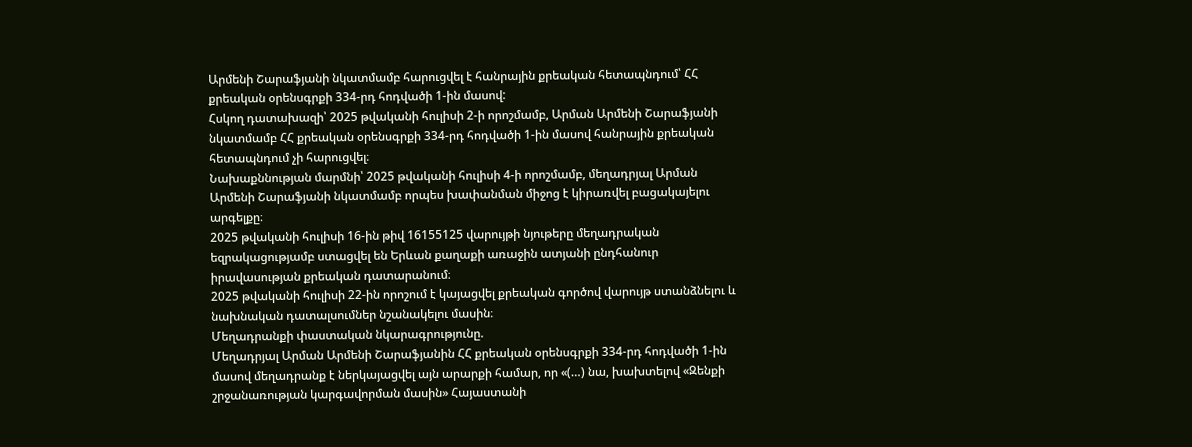Արմենի Շարաֆյանի նկատմամբ հարուցվել է հանրային քրեական հետապնդում՝ ՀՀ քրեական օրենսգրքի 334-րդ հոդվածի 1-ին մասով:
Հսկող դատախազի՝ 2025 թվականի հուլիսի 2-ի որոշմամբ, Արման Արմենի Շարաֆյանի նկատմամբ ՀՀ քրեական օրենսգրքի 334-րդ հոդվածի 1-ին մասով հանրային քրեական հետապնդում չի հարուցվել։
Նախաքննության մարմնի՝ 2025 թվականի հուլիսի 4-ի որոշմամբ, մեղադրյալ Արման Արմենի Շարաֆյանի նկատմամբ որպես խափանման միջոց է կիրառվել բացակայելու արգելքը։
2025 թվականի հուլիսի 16-ին թիվ 16155125 վարույթի նյութերը մեղադրական եզրակացությամբ ստացվել են Երևան քաղաքի առաջին ատյանի ընդհանուր իրավասության քրեական դատարանում։
2025 թվականի հուլիսի 22-ին որոշում է կայացվել քրեական գործով վարույթ ստանձնելու և նախնական դատալսումներ նշանակելու մասին։
Մեղադրանքի փաստական նկարագրությունը.
Մեղադրյալ Արման Արմենի Շարաֆյանին ՀՀ քրեական օրենսգրքի 334-րդ հոդվածի 1-ին մասով մեղադրանք է ներկայացվել այն արարքի համար, որ «(…) նա, խախտելով «Զենքի շրջանառության կարգավորման մասին» Հայաստանի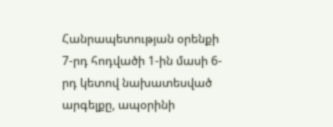Հանրապետության օրենքի 7-րդ հոդվածի 1-ին մասի 6-րդ կետով նախատեսված արգելքը, ապօրինի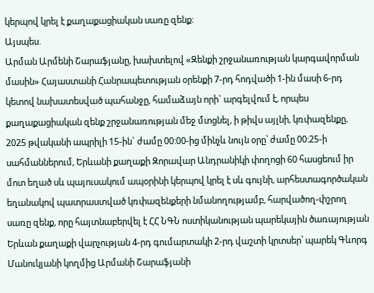կերպով կրել է քաղաքացիական սառը զենք։
Այսպես.
Արման Արմենի Շարաֆյանը, խախտելով «Զենքի շրջանառության կարգավորման մասին» Հայաստանի Հանրապետության օրենքի 7-րդ հոդվածի 1-ին մասի 6-րդ կետով նախատեսված պահանջը, համաձայն որի` արգելվում է, որպես քաղաքացիական զենք շրջանառության մեջ մտցնել, ի թիվս այլնի, կռփազենքը, 2025 թվականի ապրիլի 15-ին` ժամը 00:00-ից մինչև նույն օրը՝ ժամը 00:25-ի սահմաններում, Երևանի քաղաքի Զորավար Անդրանիկի փողոցի 60 հասցեում իր մոտ եղած սև պայուսակում ապօրինի կերպով կրել է սև գույնի, արհեստագործական եղանակով պատրաստված կռփազենքերի նմանողությամբ, հարվածող-փշրող սառը զենք, որը հայտնաբերվել է ՀՀ ՆԳՆ ոստիկանության պարեկային ծառայության Երևան քաղաքի վարչության 4-րդ գումարտակի 2-րդ վաշտի կրտսեր՝ պարեկ Գևորգ Մանուկյանի կողմից Արմանի Շարաֆյանի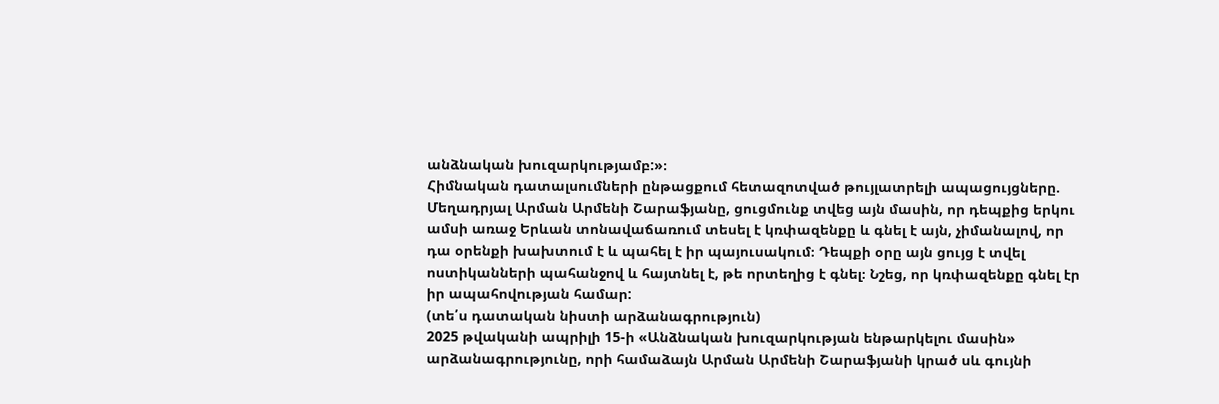անձնական խուզարկությամբ:»։
Հիմնական դատալսումների ընթացքում հետազոտված թույլատրելի ապացույցները.
Մեղադրյալ Արման Արմենի Շարաֆյանը, ցուցմունք տվեց այն մասին, որ դեպքից երկու ամսի առաջ Երևան տոնավաճառում տեսել է կռփազենքը և գնել է այն, չիմանալով, որ դա օրենքի խախտում է և պահել է իր պայուսակում։ Դեպքի օրը այն ցույց է տվել ոստիկանների պահանջով և հայտնել է, թե որտեղից է գնել։ Նշեց, որ կռփազենքը գնել էր իր ապահովության համար:
(տե՛ս դատական նիստի արձանագրություն)
2025 թվականի ապրիլի 15-ի «Անձնական խուզարկության ենթարկելու մասին» արձանագրությունը, որի համաձայն Արման Արմենի Շարաֆյանի կրած սև գույնի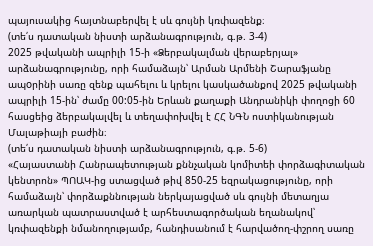պայուսակից հայտնաբերվել է սև գույնի կռփազենք։
(տե՛ս դատական նիստի արձանագրություն, գ.թ. 3-4)
2025 թվականի ապրիլի 15-ի «Ձերբակալման վերաբերյալ» արձանագրությունը, որի համաձայն՝ Արման Արմենի Շարաֆյանը ապoրինի սառը զենք պահելու և կրելու կասկածանքով 2025 թվականի ապրիլի 15-ին՝ ժամը 00:05-ին Երևան քաղաքի Անդրանիկի փողոցի 60 հասցեից ձերբակալվել և տեղափոխվել է ՀՀ ՆԳՆ ոստիկանության Մալաթիայի բաժին։
(տե՛ս դատական նիստի արձանագրություն, գ.թ. 5-6)
«Հայաստանի Հանրապետության քննչական կոմիտեի փորձագիտական կենտրոն» ՊՈԱԿ-ից ստացված թիվ 850-25 եզրակացությունը, որի համաձայն՝ փորձաքննության ներկայացված սև գույնի մետաղյա առարկան պատրաստված է արհեստագործական եղանակով՝ կռփազենքի նմանողությամբ, հանդիսանում է հարվածող-փշրող սառը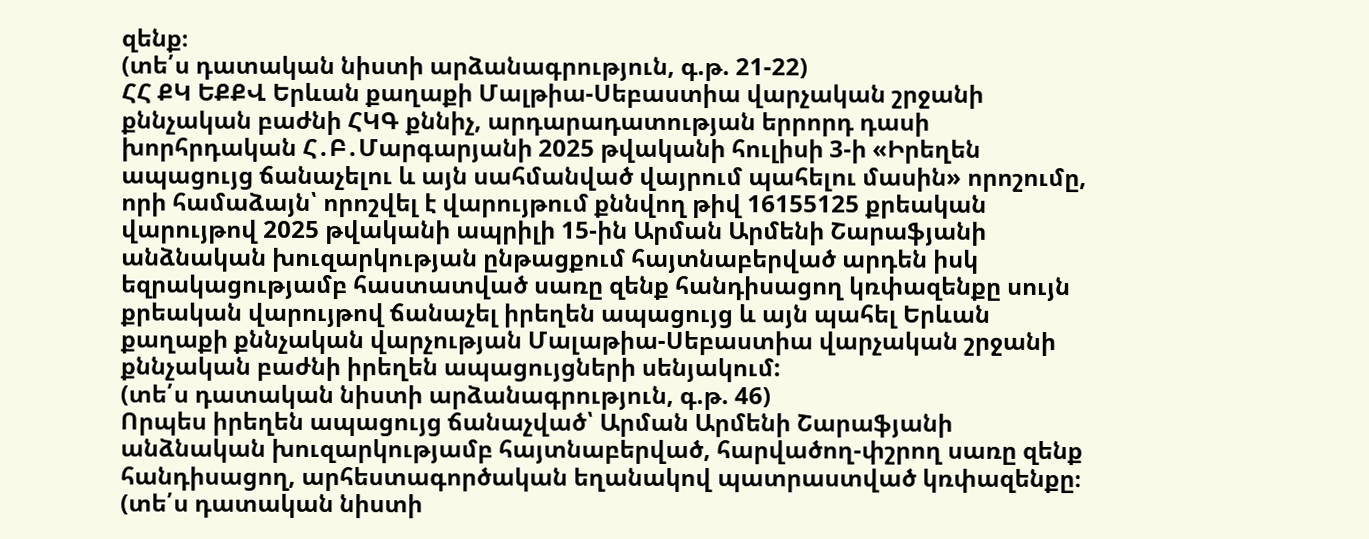զենք։
(տե՛ս դատական նիստի արձանագրություն, գ.թ. 21-22)
ՀՀ ՔԿ ԵՔՔՎ Երևան քաղաքի Մալթիա-Սեբաստիա վարչական շրջանի քննչական բաժնի ՀԿԳ քննիչ, արդարադատության երրորդ դասի խորհրդական Հ․Բ․Մարգարյանի 2025 թվականի հուլիսի 3-ի «Իրեղեն ապացույց ճանաչելու և այն սահմանված վայրում պահելու մասին» որոշումը, որի համաձայն՝ որոշվել է վարույթում քննվող թիվ 16155125 քրեական վարույթով 2025 թվականի ապրիլի 15-ին Արման Արմենի Շարաֆյանի անձնական խուզարկության ընթացքում հայտնաբերված արդեն իսկ եզրակացությամբ հաստատված սառը զենք հանդիսացող կռփազենքը սույն քրեական վարույթով ճանաչել իրեղեն ապացույց և այն պահել Երևան քաղաքի քննչական վարչության Մալաթիա-Սեբաստիա վարչական շրջանի քննչական բաժնի իրեղեն ապացույցների սենյակում:
(տե՛ս դատական նիստի արձանագրություն, գ.թ. 46)
Որպես իրեղեն ապացույց ճանաչված՝ Արման Արմենի Շարաֆյանի անձնական խուզարկությամբ հայտնաբերված, հարվածող-փշրող սառը զենք հանդիսացող, արհեստագործական եղանակով պատրաստված կռփազենքը։
(տե՛ս դատական նիստի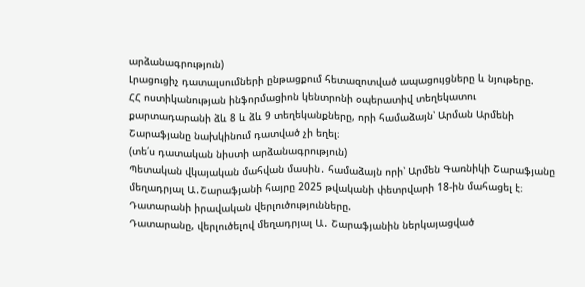արձանագրություն)
Լրացուցիչ դատալսումների ընթացքում հետազոտված ապացույցները և նյութերը.
ՀՀ ոստիկանության ինֆորմացիոն կենտրոնի օպերատիվ տեղեկատու քարտադարանի ձև 8 և ձև 9 տեղեկանքները, որի համաձայն՝ Արման Արմենի Շարաֆյանը նախկինում դատված չի եղել։
(տե՛ս դատական նիստի արձանագրություն)
Պետական վկայական մահվան մասին․ համաձայն որի՝ Արմեն Գառնիկի Շարաֆյանը մեղադրյալ Ա․Շարաֆյանի հայրը 2025 թվականի փետրվարի 18-ին մահացել է։
Դատարանի իրավական վերլուծությունները.
Դատարանը, վերլուծելով մեղադրյալ Ա․ Շարաֆյանին ներկայացված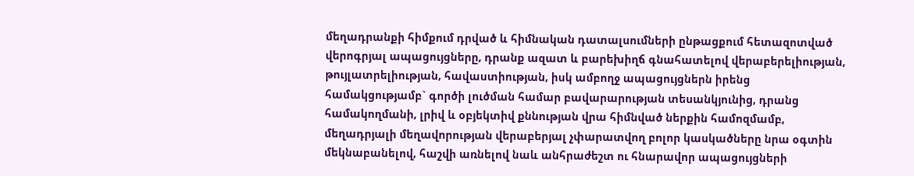մեղադրանքի հիմքում դրված և հիմնական դատալսումների ընթացքում հետազոտված վերոգրյալ ապացույցները, դրանք ազատ և բարեխիղճ գնահատելով վերաբերելիության, թույլատրելիության, հավաստիության, իսկ ամբողջ ապացույցներն իրենց համակցությամբ` գործի լուծման համար բավարարության տեսանկյունից, դրանց համակողմանի, լրիվ և օբյեկտիվ քննության վրա հիմնված ներքին համոզմամբ, մեղադրյալի մեղավորության վերաբերյալ չփարատվող բոլոր կասկածները նրա օգտին մեկնաբանելով, հաշվի առնելով նաև անհրաժեշտ ու հնարավոր ապացույցների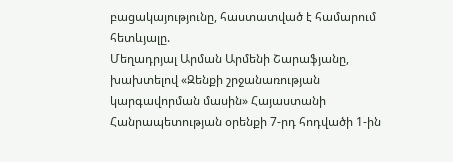բացակայությունը, հաստատված է համարում հետևյալը.
Մեղադրյալ Արման Արմենի Շարաֆյանը, խախտելով «Զենքի շրջանառության կարգավորման մասին» Հայաստանի Հանրապետության օրենքի 7-րդ հոդվածի 1-ին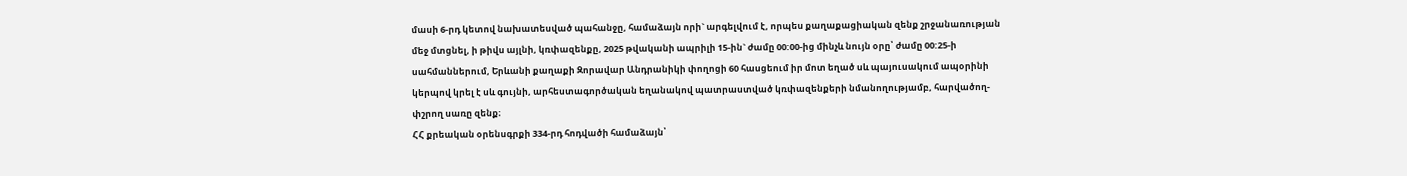մասի 6-րդ կետով նախատեսված պահանջը, համաձայն որի` արգելվում է, որպես քաղաքացիական զենք շրջանառության մեջ մտցնել, ի թիվս այլնի, կռփազենքը, 2025 թվականի ապրիլի 15-ին` ժամը 00:00-ից մինչև նույն օրը՝ ժամը 00:25-ի սահմաններում, Երևանի քաղաքի Զորավար Անդրանիկի փողոցի 60 հասցեում իր մոտ եղած սև պայուսակում ապօրինի կերպով կրել է սև գույնի, արհեստագործական եղանակով պատրաստված կռփազենքերի նմանողությամբ, հարվածող-փշրող սառը զենք։
ՀՀ քրեական օրենսգրքի 334-րդ հոդվածի համաձայն՝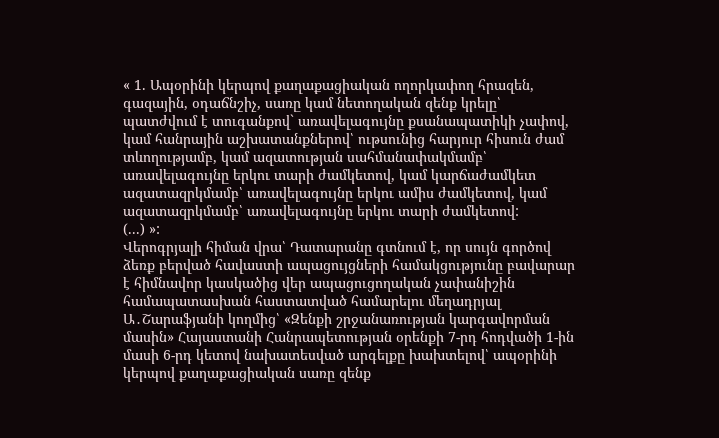« 1. Ապօրինի կերպով քաղաքացիական ողորկափող հրազեն, գազային, օդաճնշիչ, սառը կամ նետողական զենք կրելը՝
պատժվում է տուգանքով` առավելագույնը քսանապատիկի չափով, կամ հանրային աշխատանքներով՝ ութսունից հարյուր հիսուն ժամ տևողությամբ, կամ ազատության սահմանափակմամբ՝ առավելագույնը երկու տարի ժամկետով, կամ կարճաժամկետ ազատազրկմամբ՝ առավելագույնը երկու ամիս ժամկետով, կամ ազատազրկմամբ՝ առավելագույնը երկու տարի ժամկետով:
(...) »:
Վերոգրյալի հիման վրա՝ Դատարանը գտնում է, որ սույն գործով ձեռք բերված հավաստի ապացույցների համակցությունը բավարար է հիմնավոր կասկածից վեր ապացուցողական չափանիշին համապատասխան հաստատված համարելու մեղադրյալ Ա․Շարաֆյանի կողմից՝ «Զենքի շրջանառության կարգավորման մասին» Հայաստանի Հանրապետության օրենքի 7-րդ հոդվածի 1-ին մասի 6-րդ կետով նախատեսված արգելքը խախտելով՝ ապօրինի կերպով քաղաքացիական սառը զենք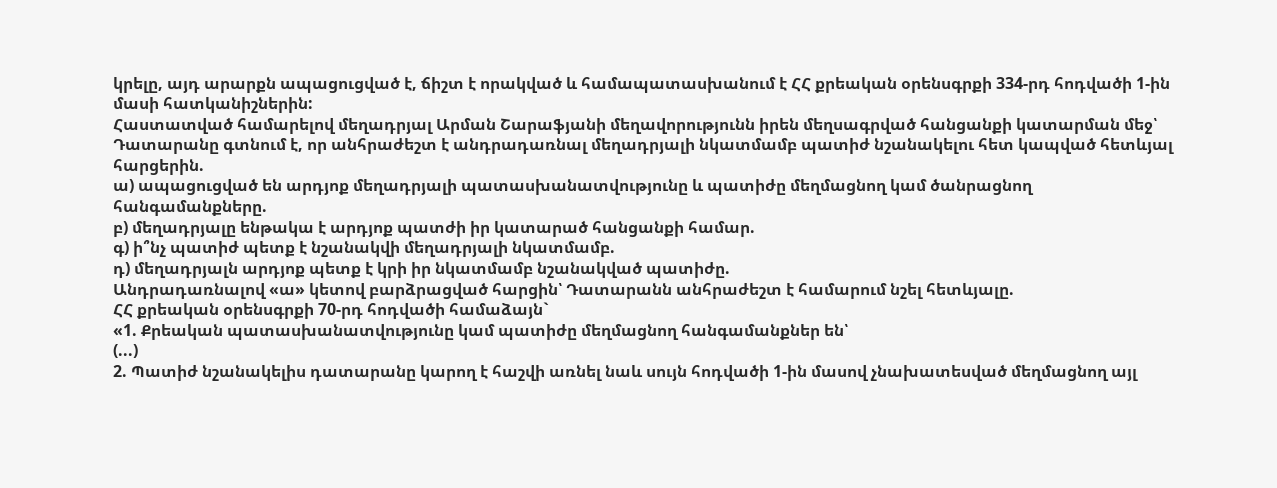կրելը, այդ արարքն ապացուցված է, ճիշտ է որակված և համապատասխանում է ՀՀ քրեական օրենսգրքի 334-րդ հոդվածի 1-ին մասի հատկանիշներին:
Հաստատված համարելով մեղադրյալ Արման Շարաֆյանի մեղավորությունն իրեն մեղսագրված հանցանքի կատարման մեջ՝ Դատարանը գտնում է, որ անհրաժեշտ է անդրադառնալ մեղադրյալի նկատմամբ պատիժ նշանակելու հետ կապված հետևյալ հարցերին.
ա) ապացուցված են արդյոք մեղադրյալի պատասխանատվությունը և պատիժը մեղմացնող կամ ծանրացնող հանգամանքները.
բ) մեղադրյալը ենթակա է արդյոք պատժի իր կատարած հանցանքի համար.
գ) ի՞նչ պատիժ պետք է նշանակվի մեղադրյալի նկատմամբ.
դ) մեղադրյալն արդյոք պետք է կրի իր նկատմամբ նշանակված պատիժը.
Անդրադառնալով «ա» կետով բարձրացված հարցին՝ Դատարանն անհրաժեշտ է համարում նշել հետևյալը.
ՀՀ քրեական օրենսգրքի 70-րդ հոդվածի համաձայն`
«1. Քրեական պատասխանատվությունը կամ պատիժը մեղմացնող հանգամանքներ են՝
(...)
2. Պատիժ նշանակելիս դատարանը կարող է հաշվի առնել նաև սույն հոդվածի 1-ին մասով չնախատեսված մեղմացնող այլ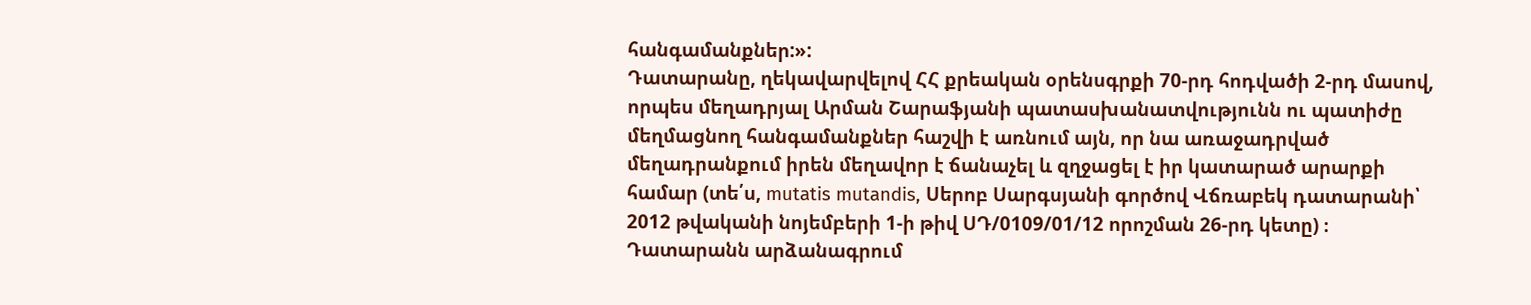հանգամանքներ:»:
Դատարանը, ղեկավարվելով ՀՀ քրեական օրենսգրքի 70-րդ հոդվածի 2-րդ մասով, որպես մեղադրյալ Արման Շարաֆյանի պատասխանատվությունն ու պատիժը մեղմացնող հանգամանքներ հաշվի է առնում այն, որ նա առաջադրված մեղադրանքում իրեն մեղավոր է ճանաչել և զղջացել է իր կատարած արարքի համար (տե՛ս, mutatis mutandis, Սերոբ Սարգսյանի գործով Վճռաբեկ դատարանի՝ 2012 թվականի նոյեմբերի 1-ի թիվ ՍԴ/0109/01/12 որոշման 26-րդ կետը) ։
Դատարանն արձանագրում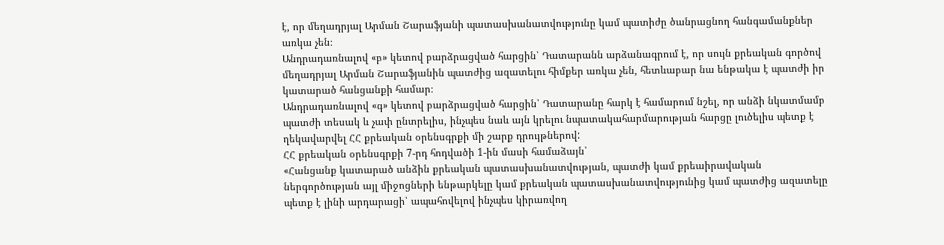է, որ մեղադրյալ Արման Շարաֆյանի պատասխանատվությունը կամ պատիժը ծանրացնող հանգամանքներ առկա չեն։
Անդրադառնալով «բ» կետով բարձրացված հարցին՝ Դատարանն արձանագրում է, որ սույն քրեական գործով մեղադրյալ Արման Շարաֆյանին պատժից ազատելու հիմքեր առկա չեն, հետևաբար նա ենթակա է պատժի իր կատարած հանցանքի համար։
Անդրադառնալով «գ» կետով բարձրացված հարցին՝ Դատարանը հարկ է համարում նշել, որ անձի նկատմամբ պատժի տեսակ և չափ ընտրելիս, ինչպես նաև այն կրելու նպատակահարմարության հարցը լուծելիս պետք է ղեկավարվել ՀՀ քրեական օրենսգրքի մի շարք դրույթներով:
ՀՀ քրեական օրենսգրքի 7-րդ հոդվածի 1-ին մասի համաձայն՝
«Հանցանք կատարած անձին քրեական պատասխանատվության, պատժի կամ քրեաիրավական ներգործության այլ միջոցների ենթարկելը կամ քրեական պատասխանատվությունից կամ պատժից ազատելը պետք է լինի արդարացի՝ ապահովելով ինչպես կիրառվող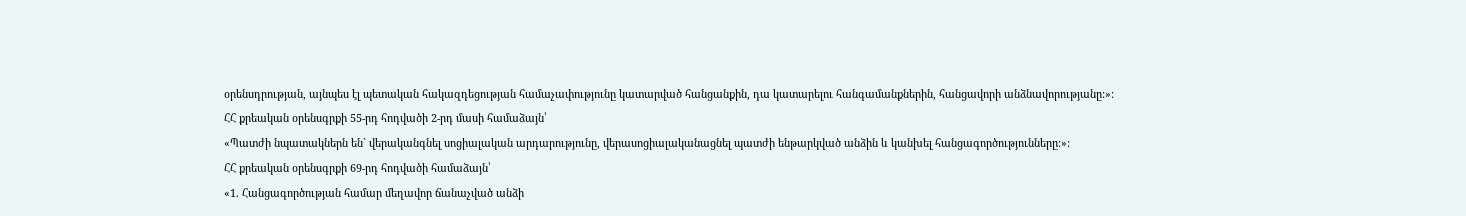օրենսդրության, այնպես էլ պետական հակազդեցության համաչափությունը կատարված հանցանքին, դա կատարելու հանգամանքներին, հանցավորի անձնավորությանը:»:
ՀՀ քրեական օրենսգրքի 55-րդ հոդվածի 2-րդ մասի համաձայն՝
«Պատժի նպատակներն են` վերականգնել սոցիալական արդարությունը, վերասոցիալականացնել պատժի ենթարկված անձին և կանխել հանցագործությունները:»:
ՀՀ քրեական օրենսգրքի 69-րդ հոդվածի համաձայն՝
«1. Հանցագործության համար մեղավոր ճանաչված անձի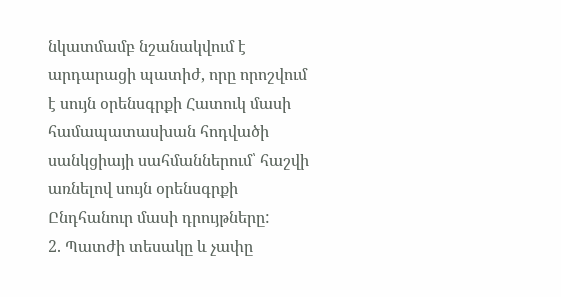նկատմամբ նշանակվում է արդարացի պատիժ, որը որոշվում է սույն օրենսգրքի Հատուկ մասի համապատասխան հոդվածի սանկցիայի սահմաններում՝ հաշվի առնելով սույն օրենսգրքի Ընդհանուր մասի դրույթները:
2. Պատժի տեսակը և չափը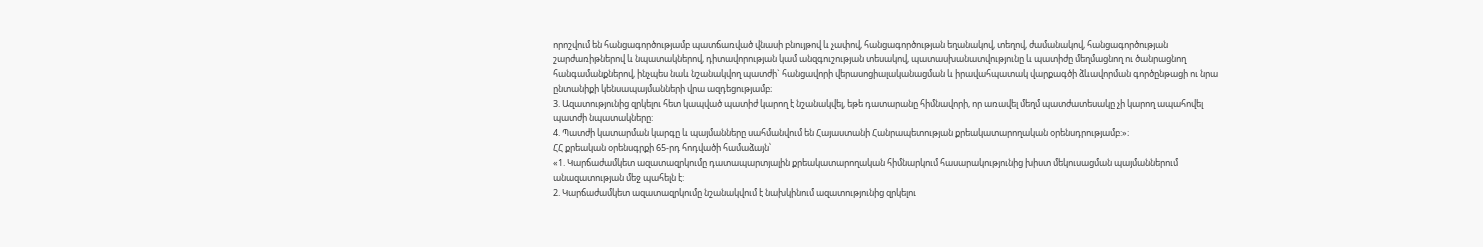որոշվում են հանցագործությամբ պատճառված վնասի բնույթով և չափով, հանցագործության եղանակով, տեղով, ժամանակով, հանցագործության շարժառիթներով և նպատակներով, դիտավորության կամ անզգուշության տեսակով, պատասխանատվությունը և պատիժը մեղմացնող ու ծանրացնող հանգամանքներով, ինչպես նաև նշանակվող պատժի` հանցավորի վերասոցիալականացման և իրավահպատակ վարքագծի ձևավորման գործընթացի ու նրա ընտանիքի կենսապայմանների վրա ազդեցությամբ։
3. Ազատությունից զրկելու հետ կապված պատիժ կարող է նշանակվել, եթե դատարանը հիմնավորի, որ առավել մեղմ պատժատեսակը չի կարող ապահովել պատժի նպատակները:
4. Պատժի կատարման կարգը և պայմանները սահմանվում են Հայաստանի Հանրապետության քրեակատարողական օրենսդրությամբ:»։
ՀՀ քրեական օրենսգրքի 65-րդ հոդվածի համաձայն՝
«1. Կարճաժամկետ ազատազրկումը դատապարտյալին քրեակատարողական հիմնարկում հասարակությունից խիստ մեկուսացման պայմաններում անազատության մեջ պահելն է:
2. Կարճաժամկետ ազատազրկումը նշանակվում է նախկինում ազատությունից զրկելու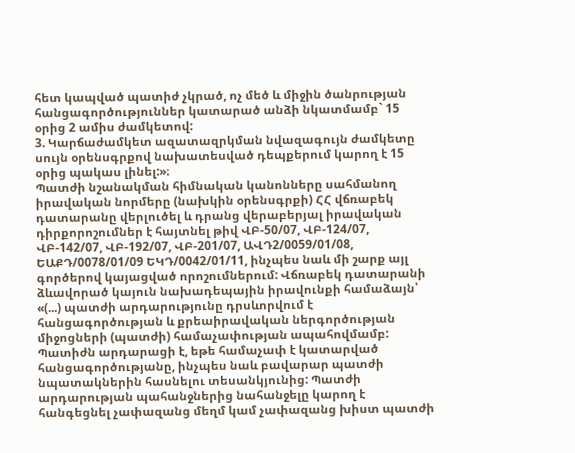հետ կապված պատիժ չկրած, ոչ մեծ և միջին ծանրության հանցագործություններ կատարած անձի նկատմամբ` 15 օրից 2 ամիս ժամկետով:
3. Կարճաժամկետ ազատազրկման նվազագույն ժամկետը սույն օրենսգրքով նախատեսված դեպքերում կարող է 15 օրից պակաս լինել:»։
Պատժի նշանակման հիմնական կանոնները սահմանող իրավական նորմերը (նախկին օրենսգրքի) ՀՀ վճռաբեկ դատարանը վերլուծել և դրանց վերաբերյալ իրավական դիրքորոշումներ է հայտնել թիվ ՎԲ-50/07, ՎԲ-124/07, ՎԲ-142/07, ՎԲ-192/07, ՎԲ-201/07, ԱՎԴ2/0059/01/08, ԵԱՔԴ/0078/01/09 ԵԿԴ/0042/01/11, ինչպես նաև մի շարք այլ գործերով կայացված որոշումներում: Վճռաբեկ դատարանի ձևավորած կայուն նախադեպային իրավունքի համաձայն՝ «(...) պատժի արդարությունը դրսևորվում է հանցագործության և քրեաիրավական ներգործության միջոցների (պատժի) համաչափության ապահովմամբ: Պատիժն արդարացի է, եթե համաչափ է կատարված հանցագործությանը, ինչպես նաև բավարար պատժի նպատակներին հասնելու տեսանկյունից: Պատժի արդարության պահանջներից նահանջելը կարող է հանգեցնել չափազանց մեղմ կամ չափազանց խիստ պատժի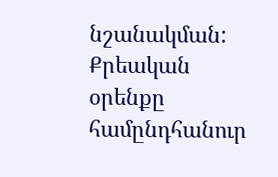նշանակման: Քրեական օրենքը համընդհանուր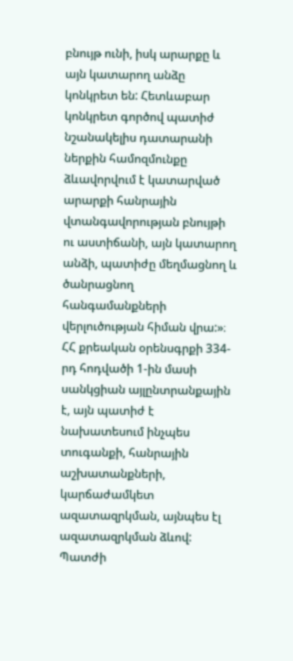բնույթ ունի, իսկ արարքը և այն կատարող անձը կոնկրետ են: Հետևաբար կոնկրետ գործով պատիժ նշանակելիս դատարանի ներքին համոզմունքը ձևավորվում է կատարված արարքի հանրային վտանգավորության բնույթի ու աստիճանի, այն կատարող անձի, պատիժը մեղմացնող և ծանրացնող հանգամանքների վերլուծության հիման վրա:»։
ՀՀ քրեական օրենսգրքի 334-րդ հոդվածի 1-ին մասի սանկցիան այլընտրանքային է, այն պատիժ է նախատեսում ինչպես տուգանքի, հանրային աշխատանքների, կարճաժամկետ ազատազրկման, այնպես էլ ազատազրկման ձևով:
Պատժի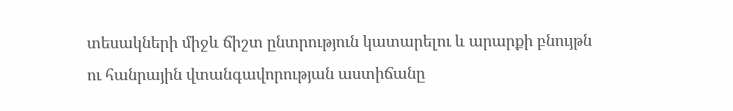տեսակների միջև ճիշտ ընտրություն կատարելու և արարքի բնույթն ու հանրային վտանգավորության աստիճանը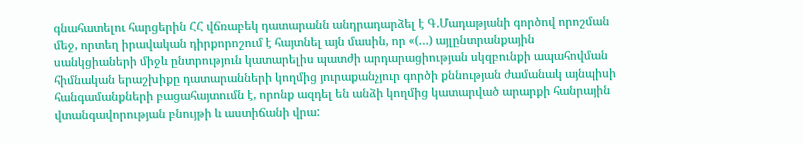գնահատելու հարցերին ՀՀ վճռաբեկ դատարանն անդրադարձել է Գ.Մադաթյանի գործով որոշման մեջ, որտեղ իրավական դիրքորոշում է հայտնել այն մասին, որ «(…) այլընտրանքային սանկցիաների միջև ընտրություն կատարելիս պատժի արդարացիության սկզբունքի ապահովման հիմնական երաշխիքը դատարանների կողմից յուրաքանչյուր գործի քննության ժամանակ այնպիսի հանգամանքների բացահայտումն է, որոնք ազդել են անձի կողմից կատարված արարքի հանրային վտանգավորության բնույթի և աստիճանի վրա: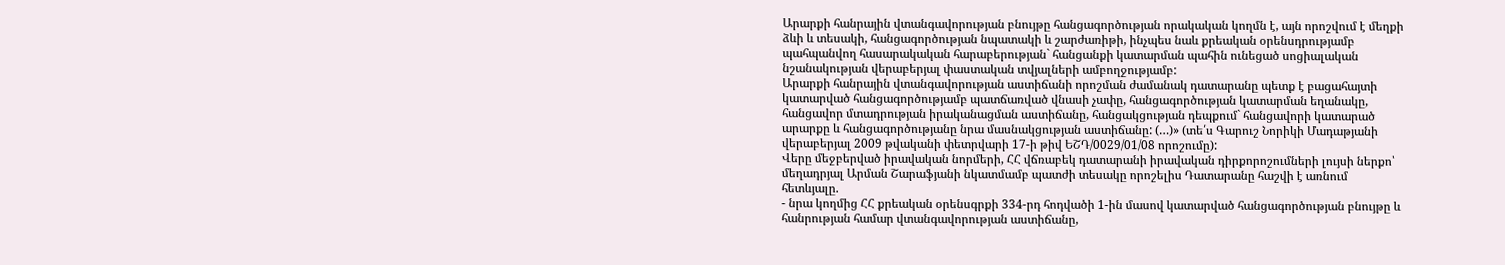Արարքի հանրային վտանգավորության բնույթը հանցագործության որակական կողմն է, այն որոշվում է մեղքի ձևի և տեսակի, հանցագործության նպատակի և շարժառիթի, ինչպես նաև քրեական օրենսդրությամբ պահպանվող հասարակական հարաբերության` հանցանքի կատարման պահին ունեցած սոցիալական նշանակության վերաբերյալ փաստական տվյալների ամբողջությամբ:
Արարքի հանրային վտանգավորության աստիճանի որոշման ժամանակ դատարանը պետք է բացահայտի կատարված հանցագործությամբ պատճառված վնասի չափը, հանցագործության կատարման եղանակը, հանցավոր մտադրության իրականացման աստիճանը, հանցակցության դեպքում` հանցավորի կատարած արարքը և հանցագործությանը նրա մասնակցության աստիճանը: (…)» (տե՛ս Գարուշ Նորիկի Մադաթյանի վերաբերյալ 2009 թվականի փետրվարի 17-ի թիվ ԵՇԴ/0029/01/08 որոշումը):
Վերը մեջբերված իրավական նորմերի, ՀՀ վճռաբեկ դատարանի իրավական դիրքորոշումների լույսի ներքո՝ մեղադրյալ Արման Շարաֆյանի նկատմամբ պատժի տեսակը որոշելիս Դատարանը հաշվի է առնում հետևյալը.
- նրա կողմից ՀՀ քրեական օրենսգրքի 334-րդ հոդվածի 1-ին մասով կատարված հանցագործության բնույթը և հանրության համար վտանգավորության աստիճանը,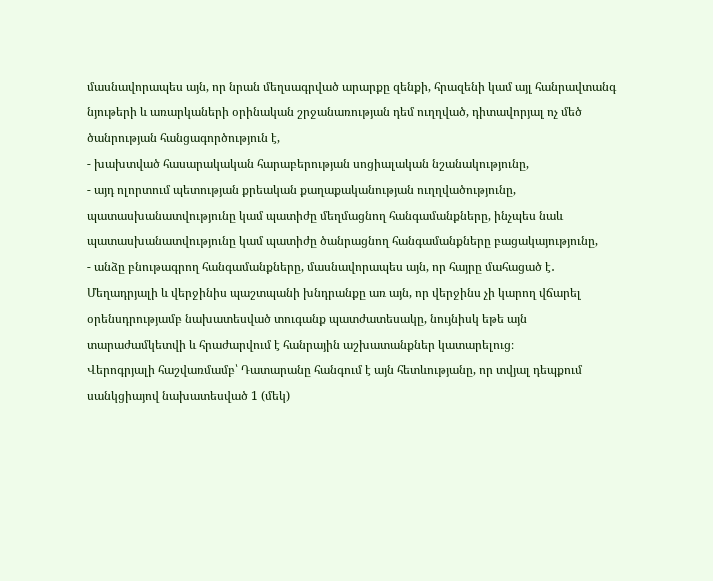մասնավորապես այն, որ նրան մեղսագրված արարքը զենքի, հրազենի կամ այլ հանրավտանգ նյութերի և առարկաների օրինական շրջանառության դեմ ուղղված, դիտավորյալ ոչ մեծ ծանրության հանցագործություն է,
- խախտված հասարակական հարաբերության սոցիալական նշանակությունը,
- այդ ոլորտում պետության քրեական քաղաքականության ուղղվածությունը, պատասխանատվությունը կամ պատիժը մեղմացնող հանգամանքները, ինչպես նաև պատասխանատվությունը կամ պատիժը ծանրացնող հանգամանքները բացակայությունը,
- անձը բնութագրող հանգամանքները, մասնավորապես այն, որ հայրը մահացած է․
Մեղադրյալի և վերջինիս պաշտպանի խնդրանքը առ այն, որ վերջինս չի կարող վճարել օրենսդրությամբ նախատեսված տուգանք պատժատեսակը, նույնիսկ եթե այն տարաժամկետվի և հրաժարվում է հանրային աշխատանքներ կատարելուց։
Վերոգրյալի հաշվառմամբ՝ Դատարանը հանգում է այն հետևությանը, որ տվյալ դեպքում սանկցիայով նախատեսված 1 (մեկ)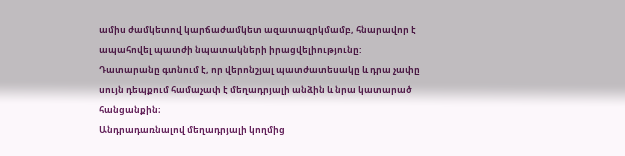ամիս ժամկետով կարճաժամկետ ազատազրկմամբ, հնարավոր է ապահովել պատժի նպատակների իրացվելիությունը:
Դատարանը գտնում է, որ վերոնշյալ պատժատեսակը և դրա չափը սույն դեպքում համաչափ է մեղադրյալի անձին և նրա կատարած հանցանքին։
Անդրադառնալով մեղադրյալի կողմից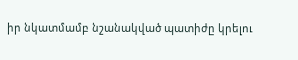իր նկատմամբ նշանակված պատիժը կրելու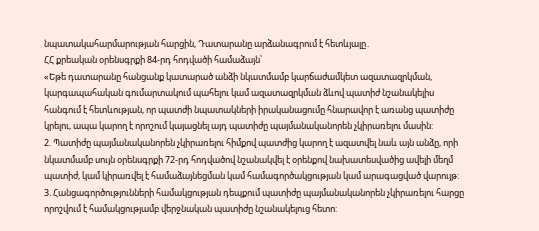նպատակահարմարության հարցին, Դատարանը արձանագրում է հետևյալը․
ՀՀ քրեական օրենսգրքի 84-րդ հոդվածի համաձայն՝
«Եթե դատարանը հանցանք կատարած անձի նկատմամբ կարճաժամկետ ազատազրկման, կարգապահական գումարտակում պահելու կամ ազատազրկման ձևով պատիժ նշանակելիս հանգում է հետևության, որ պատժի նպատակների իրականացումը հնարավոր է առանց պատիժը կրելու, ապա կարող է որոշում կայացնել այդ պատիժը պայմանականորեն չկիրառելու մասին:
2. Պատիժը պայմանականորեն չկիրառելու հիմքով պատժից կարող է ազատվել նաև այն անձը, որի նկատմամբ սույն օրենսգրքի 72-րդ հոդվածով նշանակվել է օրենքով նախատեսվածից ավելի մեղմ պատիժ, կամ կիրառվել է համաձայնեցման կամ համագործակցության կամ արագացված վարույթ:
3. Հանցագործությունների համակցության դեպքում պատիժը պայմանականորեն չկիրառելու հարցը որոշվում է համակցությամբ վերջնական պատիժը նշանակելուց հետո: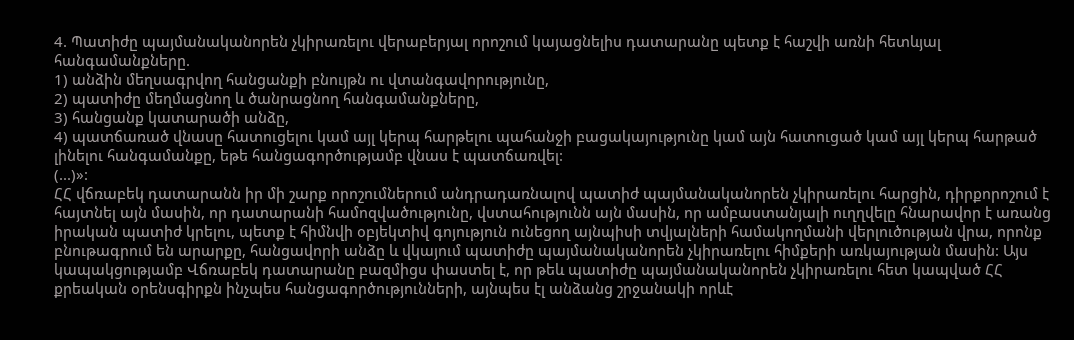4. Պատիժը պայմանականորեն չկիրառելու վերաբերյալ որոշում կայացնելիս դատարանը պետք է հաշվի առնի հետևյալ հանգամանքները.
1) անձին մեղսագրվող հանցանքի բնույթն ու վտանգավորությունը,
2) պատիժը մեղմացնող և ծանրացնող հանգամանքները,
3) հանցանք կատարածի անձը,
4) պատճառած վնասը հատուցելու կամ այլ կերպ հարթելու պահանջի բացակայությունը կամ այն հատուցած կամ այլ կերպ հարթած լինելու հանգամանքը, եթե հանցագործությամբ վնաս է պատճառվել:
(...)»:
ՀՀ վճռաբեկ դատարանն իր մի շարք որոշումներում անդրադառնալով պատիժ պայմանականորեն չկիրառելու հարցին, դիրքորոշում է հայտնել այն մասին, որ դատարանի համոզվածությունը, վստահությունն այն մասին, որ ամբաստանյալի ուղղվելը հնարավոր է առանց իրական պատիժ կրելու, պետք է հիմնվի օբյեկտիվ գոյություն ունեցող այնպիսի տվյալների համակողմանի վերլուծության վրա, որոնք բնութագրում են արարքը, հանցավորի անձը և վկայում պատիժը պայմանականորեն չկիրառելու հիմքերի առկայության մասին: Այս կապակցությամբ Վճռաբեկ դատարանը բազմիցս փաստել է, որ թեև պատիժը պայմանականորեն չկիրառելու հետ կապված ՀՀ քրեական օրենսգիրքն ինչպես հանցագործությունների, այնպես էլ անձանց շրջանակի որևէ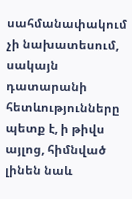սահմանափակում չի նախատեսում, սակայն դատարանի հետևությունները պետք է, ի թիվս այլոց, հիմնված լինեն նաև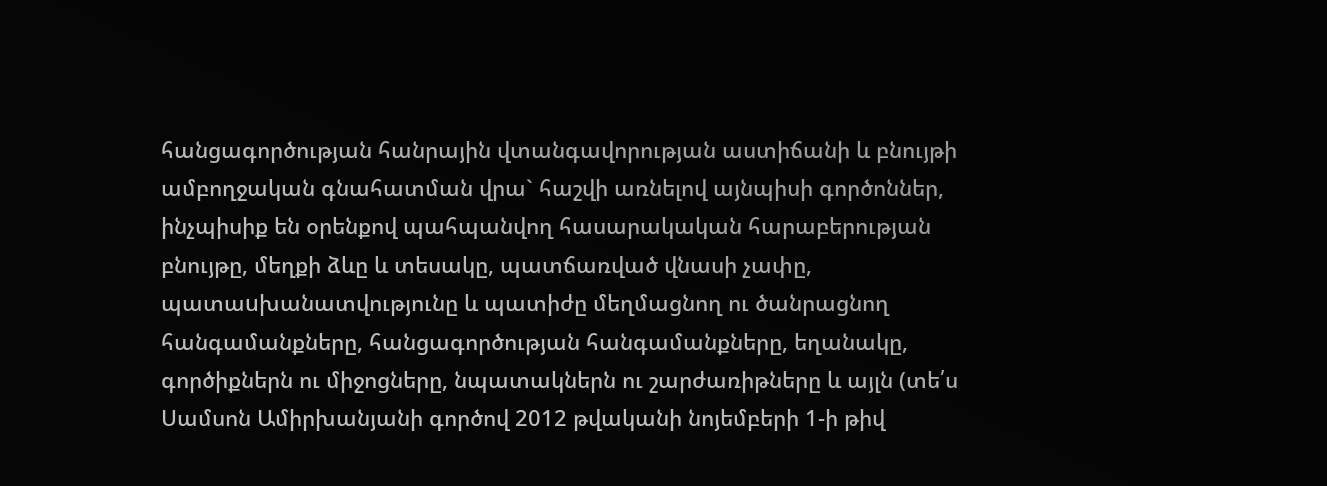հանցագործության հանրային վտանգավորության աստիճանի և բնույթի ամբողջական գնահատման վրա` հաշվի առնելով այնպիսի գործոններ, ինչպիսիք են օրենքով պահպանվող հասարակական հարաբերության բնույթը, մեղքի ձևը և տեսակը, պատճառված վնասի չափը, պատաuխանատվությունը և պատիժը մեղմացնող ու ծանրացնող հանգամանքները, հանցագործության հանգամանքները, եղանակը, գործիքներն ու միջոցները, նպատակներն ու շարժառիթները և այլն (տե՛ս Սամսոն Ամիրխանյանի գործով 2012 թվականի նոյեմբերի 1-ի թիվ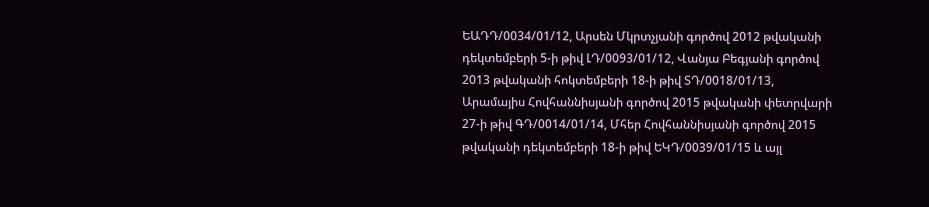ԵԱԴԴ/0034/01/12, Արսեն Մկրտչյանի գործով 2012 թվականի դեկտեմբերի 5-ի թիվ ԼԴ/0093/01/12, Վանյա Բեգյանի գործով 2013 թվականի հոկտեմբերի 18-ի թիվ ՏԴ/0018/01/13, Արամայիս Հովհաննիսյանի գործով 2015 թվականի փետրվարի 27-ի թիվ ԳԴ/0014/01/14, Մհեր Հովհաննիսյանի գործով 2015 թվականի դեկտեմբերի 18-ի թիվ ԵԿԴ/0039/01/15 և այլ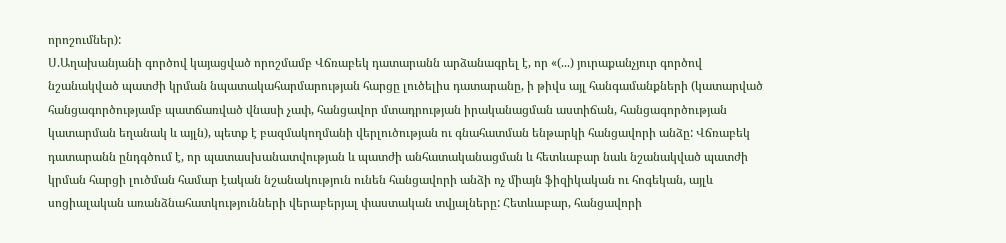որոշումներ):
Ս.Աղախանյանի գործով կայացված որոշմամբ Վճռաբեկ դատարանն արձանագրել է, որ «(...) յուրաքանչյուր գործով նշանակված պատժի կրման նպատակահարմարության հարցը լուծելիս դատարանը, ի թիվս այլ հանգամանքների (կատարված հանցագործությամբ պատճառված վնասի չափ, հանցավոր մտադրության իրականացման աստիճան, հանցագործության կատարման եղանակ և այլն), պետք է բազմակողմանի վերլուծության ու գնահատման ենթարկի հանցավորի անձը: Վճռաբեկ դատարանն ընդգծում է, որ պատասխանատվության և պատժի անհատականացման և հետևաբար նաև նշանակված պատժի կրման հարցի լուծման համար էական նշանակություն ունեն հանցավորի անձի ոչ միայն ֆիզիկական ու հոգեկան, այլև սոցիալական առանձնահատկությունների վերաբերյալ փաստական տվյալները: Հետևաբար, հանցավորի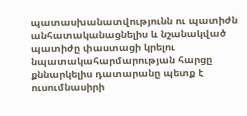պատասխանատվությունն ու պատիժն անհատականացնելիս և նշանակված պատիժը փաստացի կրելու նպատակահարմարության հարցը քննարկելիս դատարանը պետք է ուսումնասիրի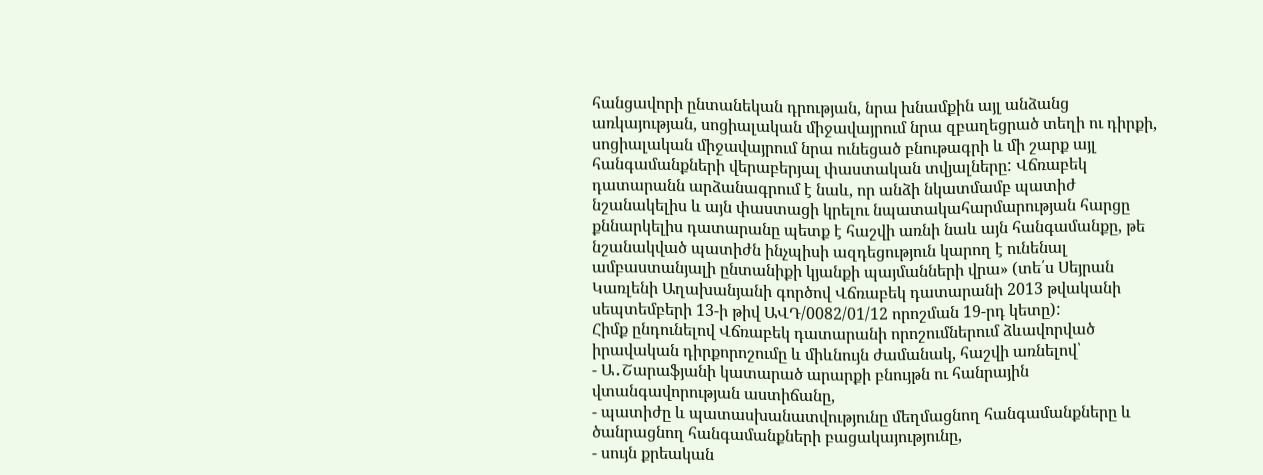հանցավորի ընտանեկան դրության, նրա խնամքին այլ անձանց առկայության, սոցիալական միջավայրում նրա զբաղեցրած տեղի ու դիրքի, սոցիալական միջավայրում նրա ունեցած բնութագրի և մի շարք այլ հանգամանքների վերաբերյալ փաստական տվյալները: Վճռաբեկ դատարանն արձանագրում է նաև, որ անձի նկատմամբ պատիժ նշանակելիս և այն փաստացի կրելու նպատակահարմարության հարցը քննարկելիս դատարանը պետք է հաշվի առնի նաև այն հանգամանքը, թե նշանակված պատիժն ինչպիսի ազդեցություն կարող է ունենալ ամբաստանյալի ընտանիքի կյանքի պայմանների վրա» (տե՛ս Սեյրան Կառլենի Աղախանյանի գործով Վճռաբեկ դատարանի 2013 թվականի սեպտեմբերի 13-ի թիվ ԱՎԴ/0082/01/12 որոշման 19-րդ կետը):
Հիմք ընդունելով Վճռաբեկ դատարանի որոշումներում ձևավորված իրավական դիրքորոշումը և միևնույն ժամանակ, հաշվի առնելով՝
- Ա․Շարաֆյանի կատարած արարքի բնույթն ու հանրային վտանգավորության աստիճանը,
- պատիժը և պատասխանատվությունը մեղմացնող հանգամանքները և ծանրացնող հանգամանքների բացակայությունը,
- սույն քրեական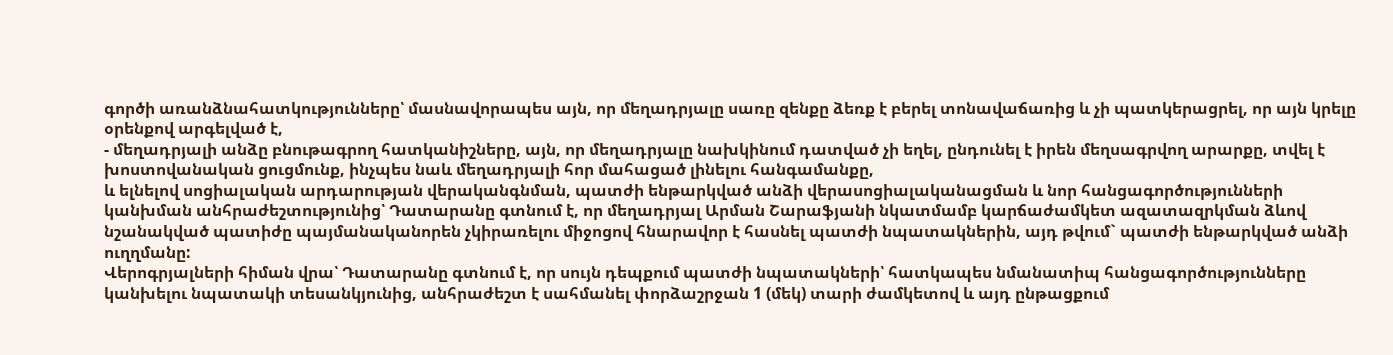գործի առանձնահատկությունները՝ մասնավորապես այն, որ մեղադրյալը սառը զենքը ձեռք է բերել տոնավաճառից և չի պատկերացրել, որ այն կրելը օրենքով արգելված է,
- մեղադրյալի անձը բնութագրող հատկանիշները, այն, որ մեղադրյալը նախկինում դատված չի եղել, ընդունել է իրեն մեղսագրվող արարքը, տվել է խոստովանական ցուցմունք, ինչպես նաև մեղադրյալի հոր մահացած լինելու հանգամանքը,
և ելնելով սոցիալական արդարության վերականգնման, պատժի ենթարկված անձի վերասոցիալականացման և նոր հանցագործությունների կանխման անհրաժեշտությունից՝ Դատարանը գտնում է, որ մեղադրյալ Արման Շարաֆյանի նկատմամբ կարճաժամկետ ազատազրկման ձևով նշանակված պատիժը պայմանականորեն չկիրառելու միջոցով հնարավոր է հասնել պատժի նպատակներին, այդ թվում` պատժի ենթարկված անձի ուղղմանը:
Վերոգրյալների հիման վրա՝ Դատարանը գտնում է, որ սույն դեպքում պատժի նպատակների՝ հատկապես նմանատիպ հանցագործությունները կանխելու նպատակի տեսանկյունից, անհրաժեշտ է սահմանել փորձաշրջան 1 (մեկ) տարի ժամկետով և այդ ընթացքում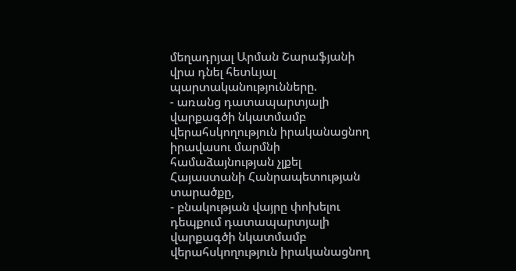մեղադրյալ Արման Շարաֆյանի վրա դնել հետևյալ պարտականությունները.
- առանց դատապարտյալի վարքագծի նկատմամբ վերահսկողություն իրականացնող իրավասու մարմնի համաձայնության չլքել Հայաստանի Հանրապետության տարածքը,
- բնակության վայրը փոխելու դեպքում դատապարտյալի վարքագծի նկատմամբ վերահսկողություն իրականացնող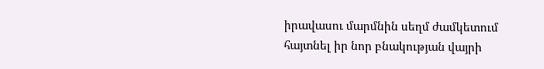իրավասու մարմնին սեղմ ժամկետում հայտնել իր նոր բնակության վայրի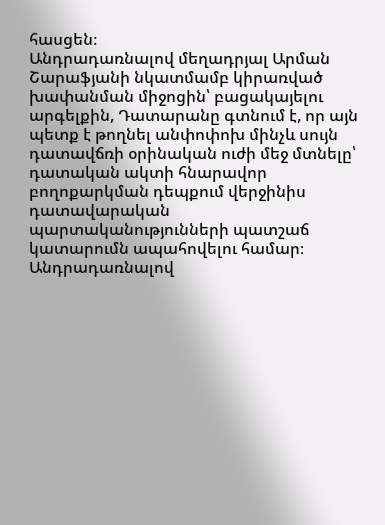հասցեն։
Անդրադառնալով մեղադրյալ Արման Շարաֆյանի նկատմամբ կիրառված խափանման միջոցին՝ բացակայելու արգելքին, Դատարանը գտնում է, որ այն պետք է թողնել անփոփոխ մինչև սույն դատավճռի օրինական ուժի մեջ մտնելը՝ դատական ակտի հնարավոր բողոքարկման դեպքում վերջինիս դատավարական պարտականությունների պատշաճ կատարումն ապահովելու համար։
Անդրադառնալով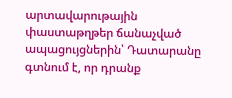արտավարութային փաստաթղթեր ճանաչված ապացույցներին՝ Դատարանը գտնում է, որ դրանք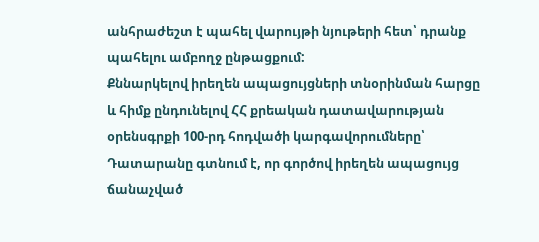անհրաժեշտ է պահել վարույթի նյութերի հետ՝ դրանք պահելու ամբողջ ընթացքում:
Քննարկելով իրեղեն ապացույցների տնօրինման հարցը և հիմք ընդունելով ՀՀ քրեական դատավարության օրենսգրքի 100-րդ հոդվածի կարգավորումները՝ Դատարանը գտնում է, որ գործով իրեղեն ապացույց ճանաչված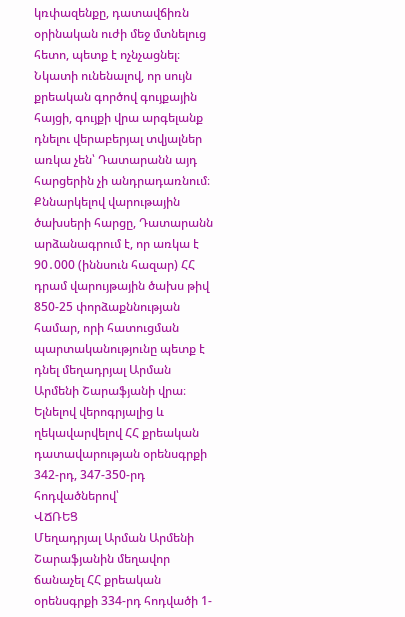կռփազենքը, դատավճիռն օրինական ուժի մեջ մտնելուց հետո, պետք է ոչնչացնել։
Նկատի ունենալով, որ սույն քրեական գործով գույքային հայցի, գույքի վրա արգելանք դնելու վերաբերյալ տվյալներ առկա չեն՝ Դատարանն այդ հարցերին չի անդրադառնում։
Քննարկելով վարութային ծախսերի հարցը, Դատարանն արձանագրում է, որ առկա է 90․000 (իննսուն հազար) ՀՀ դրամ վարույթային ծախս թիվ 850-25 փորձաքննության համար, որի հատուցման պարտականությունը պետք է դնել մեղադրյալ Արման Արմենի Շարաֆյանի վրա։
Ելնելով վերոգրյալից և ղեկավարվելով ՀՀ քրեական դատավարության օրենսգրքի 342-րդ, 347-350-րդ հոդվածներով՝
ՎՃՌԵՑ
Մեղադրյալ Արման Արմենի Շարաֆյանին մեղավոր ճանաչել ՀՀ քրեական օրենսգրքի 334-րդ հոդվածի 1-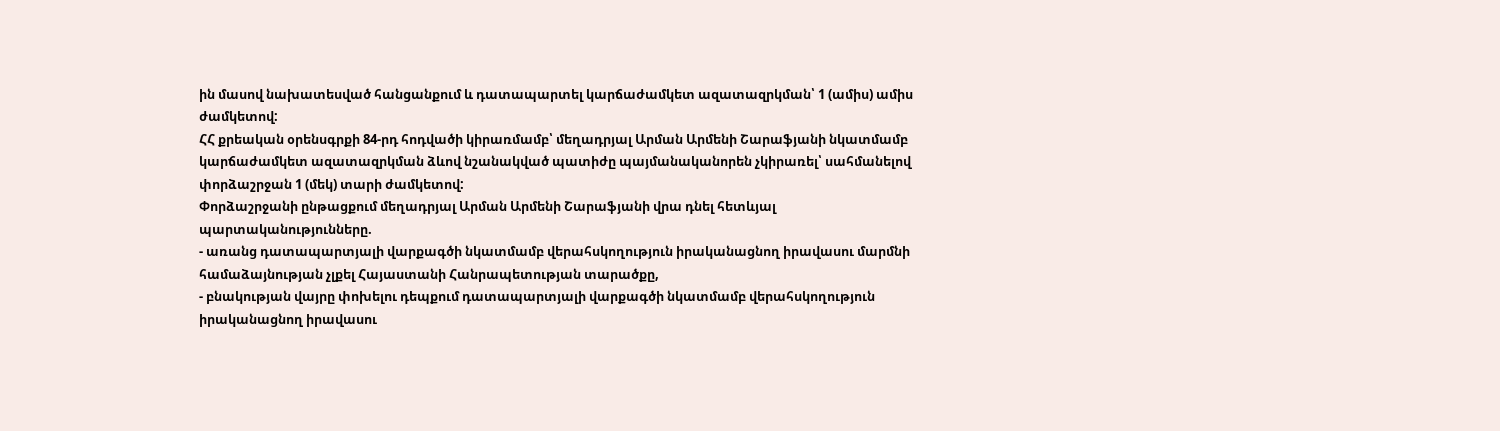ին մասով նախատեսված հանցանքում և դատապարտել կարճաժամկետ ազատազրկման՝ 1 (ամիս) ամիս ժամկետով:
ՀՀ քրեական օրենսգրքի 84-րդ հոդվածի կիրառմամբ՝ մեղադրյալ Արման Արմենի Շարաֆյանի նկատմամբ կարճաժամկետ ազատազրկման ձևով նշանակված պատիժը պայմանականորեն չկիրառել՝ սահմանելով փորձաշրջան 1 (մեկ) տարի ժամկետով:
Փորձաշրջանի ընթացքում մեղադրյալ Արման Արմենի Շարաֆյանի վրա դնել հետևյալ պարտականությունները.
- առանց դատապարտյալի վարքագծի նկատմամբ վերահսկողություն իրականացնող իրավասու մարմնի համաձայնության չլքել Հայաստանի Հանրապետության տարածքը,
- բնակության վայրը փոխելու դեպքում դատապարտյալի վարքագծի նկատմամբ վերահսկողություն իրականացնող իրավասու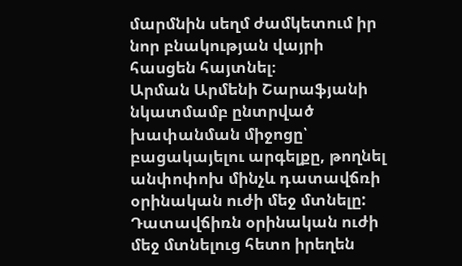մարմնին սեղմ ժամկետում իր նոր բնակության վայրի հասցեն հայտնել։
Արման Արմենի Շարաֆյանի նկատմամբ ընտրված խափանման միջոցը՝ բացակայելու արգելքը, թողնել անփոփոխ մինչև դատավճռի օրինական ուժի մեջ մտնելը:
Դատավճիռն օրինական ուժի մեջ մտնելուց հետո իրեղեն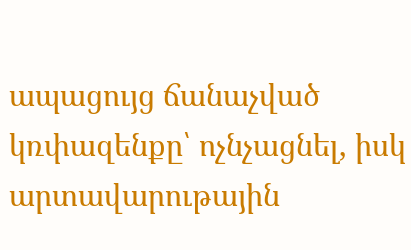ապացույց ճանաչված կռփազենքը՝ ոչնչացնել, իսկ արտավարութային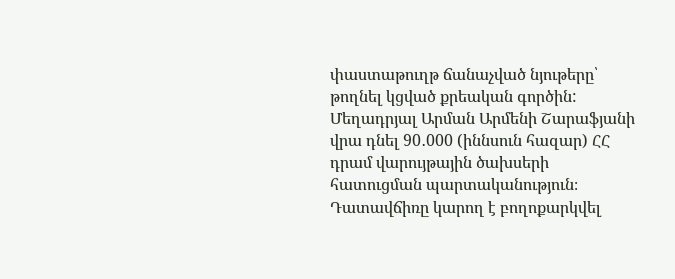փաստաթուղթ ճանաչված նյութերը՝ թողնել կցված քրեական գործին:
Մեղադրյալ Արման Արմենի Շարաֆյանի վրա դնել 90․000 (իննսուն հազար) ՀՀ դրամ վարույթային ծախսերի հատուցման պարտականություն։
Դատավճիռը կարող է բողոքարկվել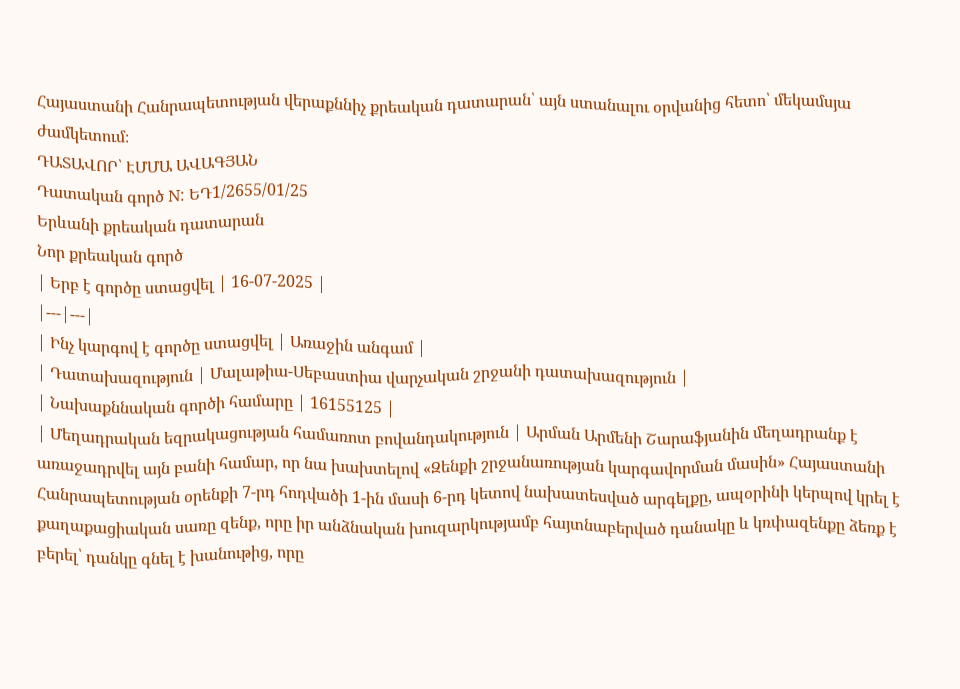Հայաստանի Հանրապետության վերաքննիչ քրեական դատարան՝ այն ստանալու օրվանից հետո՝ մեկամսյա ժամկետում։
ԴԱՏԱՎՈՐ՝ ԷՄՄԱ ԱՎԱԳՅԱՆ
Դատական գործ N: ԵԴ1/2655/01/25
Երևանի քրեական դատարան
Նոր քրեական գործ
| Երբ է գործը ստացվել | 16-07-2025 |
|---|---|
| Ինչ կարգով է գործը ստացվել | Առաջին անգամ |
| Դատախազություն | Մալաթիա-Սեբաստիա վարչական շրջանի դատախազություն |
| Նախաքննական գործի համարը | 16155125 |
| Մեղադրական եզրակացության համառոտ բովանդակություն | Արման Արմենի Շարաֆյանին մեղադրանք է առաջադրվել այն բանի համար, որ նա խախտելով «Զենքի շրջանառության կարգավորման մասին» Հայաստանի Հանրապետության օրենքի 7-րդ հոդվածի 1-ին մասի 6-րդ կետով նախատեսված արգելքը, ապօրինի կերպով կրել է քաղաքացիական սառը զենք, որը իր անձնական խուզարկությամբ հայտնաբերված դանակը և կռփազենքը ձեռք է բերել՝ դանկը գնել է խանութից, որը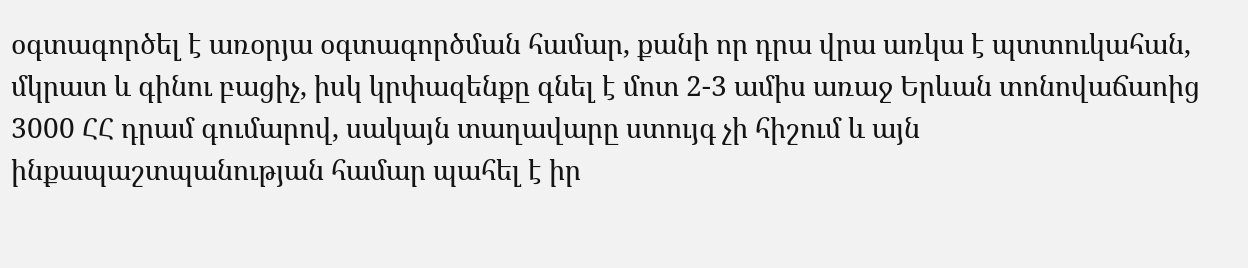օգտագործել է առօրյա օգտագործման համար, քանի որ դրա վրա առկա է պտտուկահան, մկրատ և գինու բացիչ, իսկ կրփազենքը գնել է մոտ 2-3 ամիս առաջ Երևան տոնովաճաոից 3000 ՀՀ դրամ գումարով, սակայն տաղավարը ստույգ չի հիշում և այն ինքապաշտպանության համար պահել է իր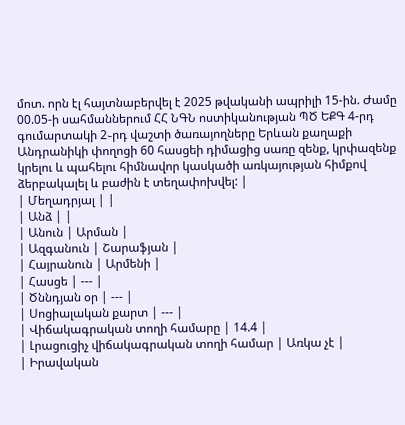մոտ. որն էլ հայտնաբերվել է 2025 թվականի ապրիլի 15-ին. Ժամը 00.05-ի սահմաններում ՀՀ ՆԳՆ ոստիկանության ՊԾ ԵՔԳ 4-րդ գումարտակի 2֊րդ վաշտի ծառայողները Երևան քաղաքի Անդրանիկի փողոցի 60 հասցեի դիմացից սառը զենք, կրփազենք կրելու և պահելու հիմնավոր կասկածի առկայության հիմքով ձերբակալել և բաժին է տեղափոխվել: |
| Մեղադրյալ | |
| Անձ | |
| Անուն | Արման |
| Ազգանուն | Շարաֆյան |
| Հայրանուն | Արմենի |
| Հասցե | --- |
| Ծննդյան օր | --- |
| Սոցիալական քարտ | --- |
| Վիճակագրական տողի համարը | 14.4 |
| Լրացուցիչ վիճակագրական տողի համար | Առկա չէ |
| Իրավական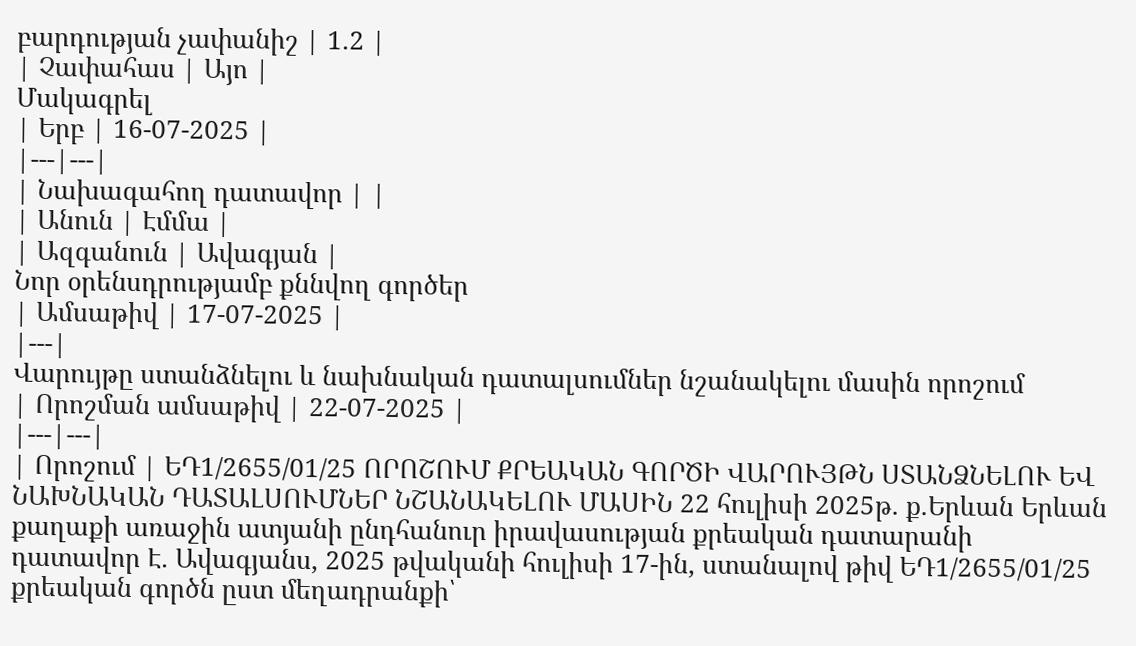բարդության չափանիշ | 1.2 |
| Չափահաս | Այո |
Մակագրել
| Երբ | 16-07-2025 |
|---|---|
| Նախագահող դատավոր | |
| Անուն | Էմմա |
| Ազգանուն | Ավագյան |
Նոր օրենսդրությամբ քննվող գործեր
| Ամսաթիվ | 17-07-2025 |
|---|
Վարույթը ստանձնելու և նախնական դատալսումներ նշանակելու մասին որոշում
| Որոշման ամսաթիվ | 22-07-2025 |
|---|---|
| Որոշում | ԵԴ1/2655/01/25 ՈՐՈՇՈՒՄ ՔՐԵԱԿԱՆ ԳՈՐԾԻ ՎԱՐՈՒՅԹՆ ՍՏԱՆՁՆԵԼՈՒ ԵՎ ՆԱԽՆԱԿԱՆ ԴԱՏԱԼՍՈՒՄՆԵՐ ՆՇԱՆԱԿԵԼՈՒ ՄԱՍԻՆ 22 հուլիսի 2025թ. ք.Երևան Երևան քաղաքի առաջին ատյանի ընդհանուր իրավասության քրեական դատարանի դատավոր Է. Ավագյանս, 2025 թվականի հուլիսի 17-ին, ստանալով թիվ ԵԴ1/2655/01/25 քրեական գործն ըստ մեղադրանքի՝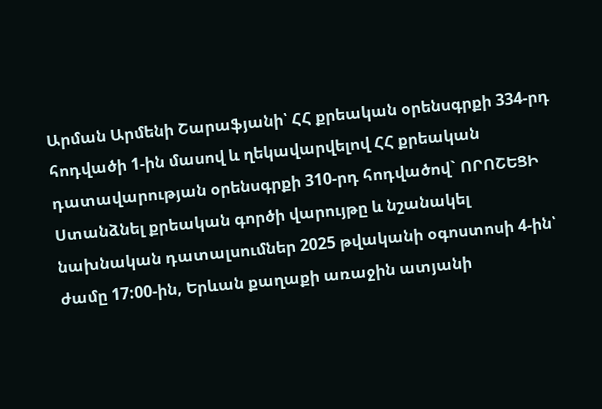Արման Արմենի Շարաֆյանի՝ ՀՀ քրեական օրենսգրքի 334-րդ հոդվածի 1-ին մասով և ղեկավարվելով ՀՀ քրեական դատավարության օրենսգրքի 310-րդ հոդվածով` ՈՐՈՇԵՑԻ Ստանձնել քրեական գործի վարույթը և նշանակել նախնական դատալսումներ 2025 թվականի օգոստոսի 4-ին՝ ժամը 17:00-ին, Երևան քաղաքի առաջին ատյանի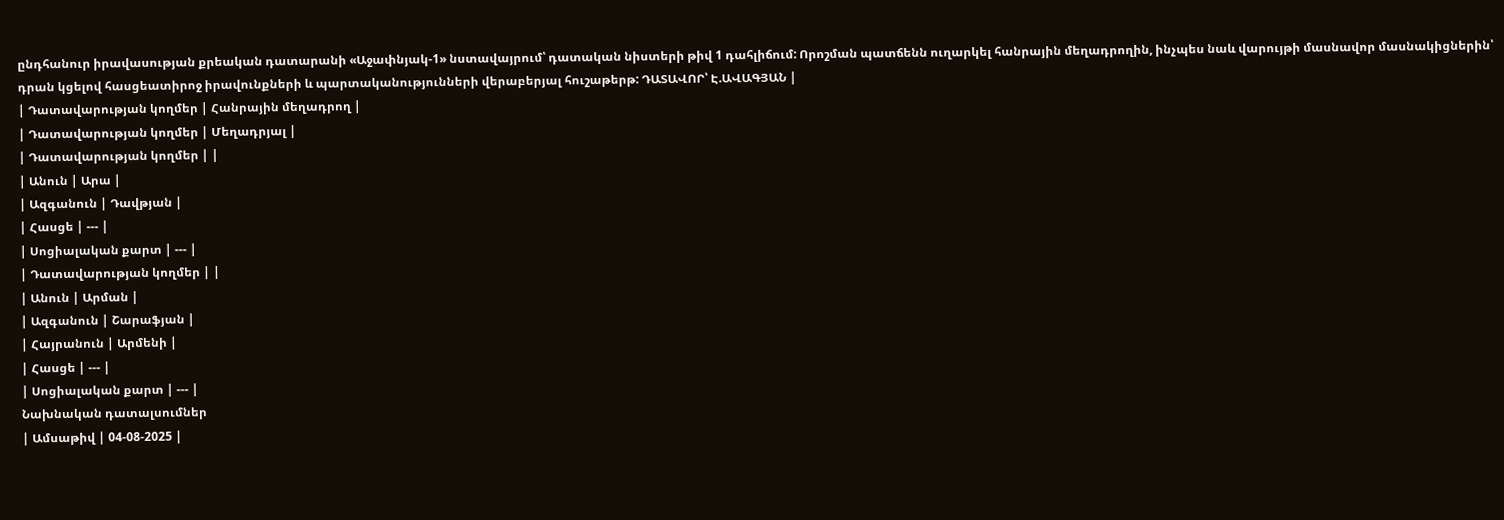ընդհանուր իրավասության քրեական դատարանի «Աջափնյակ-1» նստավայրում՝ դատական նիստերի թիվ 1 դահլիճում: Որոշման պատճենն ուղարկել հանրային մեղադրողին, ինչպես նաև վարույթի մասնավոր մասնակիցներին՝ դրան կցելով հասցեատիրոջ իրավունքների և պարտականությունների վերաբերյալ հուշաթերթ: ԴԱՏԱՎՈՐ՝ Է.ԱՎԱԳՅԱՆ |
| Դատավարության կողմեր | Հանրային մեղադրող |
| Դատավարության կողմեր | Մեղադրյալ |
| Դատավարության կողմեր | |
| Անուն | Արա |
| Ազգանուն | Դավթյան |
| Հասցե | --- |
| Սոցիալական քարտ | --- |
| Դատավարության կողմեր | |
| Անուն | Արման |
| Ազգանուն | Շարաֆյան |
| Հայրանուն | Արմենի |
| Հասցե | --- |
| Սոցիալական քարտ | --- |
Նախնական դատալսումներ
| Ամսաթիվ | 04-08-2025 |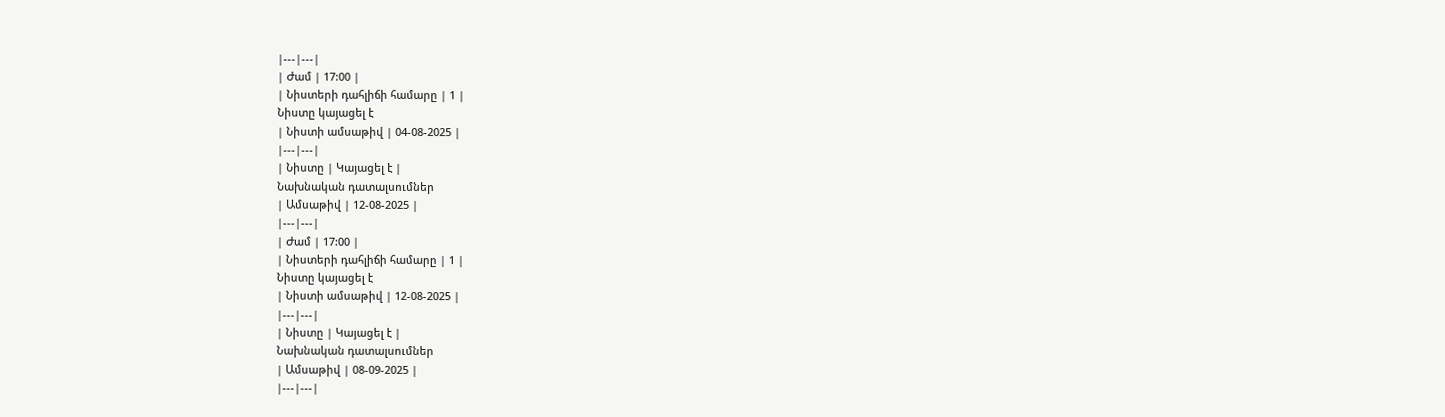|---|---|
| Ժամ | 17:00 |
| Նիստերի դահլիճի համարը | 1 |
Նիստը կայացել է
| Նիստի ամսաթիվ | 04-08-2025 |
|---|---|
| Նիստը | Կայացել է |
Նախնական դատալսումներ
| Ամսաթիվ | 12-08-2025 |
|---|---|
| Ժամ | 17:00 |
| Նիստերի դահլիճի համարը | 1 |
Նիստը կայացել է
| Նիստի ամսաթիվ | 12-08-2025 |
|---|---|
| Նիստը | Կայացել է |
Նախնական դատալսումներ
| Ամսաթիվ | 08-09-2025 |
|---|---|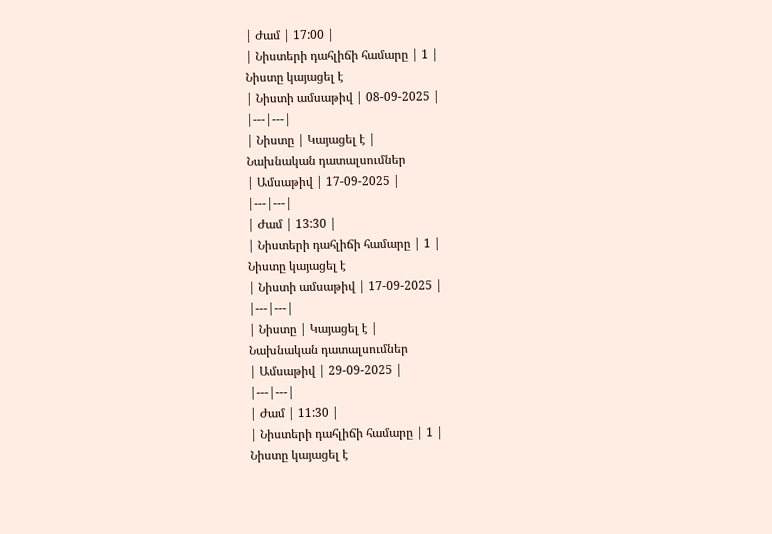| Ժամ | 17:00 |
| Նիստերի դահլիճի համարը | 1 |
Նիստը կայացել է
| Նիստի ամսաթիվ | 08-09-2025 |
|---|---|
| Նիստը | Կայացել է |
Նախնական դատալսումներ
| Ամսաթիվ | 17-09-2025 |
|---|---|
| Ժամ | 13:30 |
| Նիստերի դահլիճի համարը | 1 |
Նիստը կայացել է
| Նիստի ամսաթիվ | 17-09-2025 |
|---|---|
| Նիստը | Կայացել է |
Նախնական դատալսումներ
| Ամսաթիվ | 29-09-2025 |
|---|---|
| Ժամ | 11:30 |
| Նիստերի դահլիճի համարը | 1 |
Նիստը կայացել է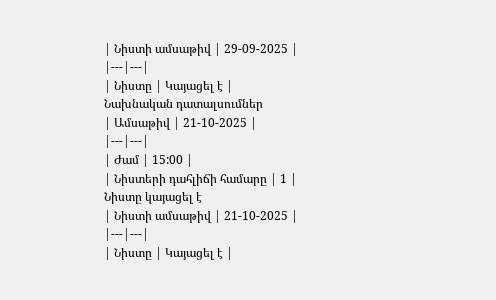| Նիստի ամսաթիվ | 29-09-2025 |
|---|---|
| Նիստը | Կայացել է |
Նախնական դատալսումներ
| Ամսաթիվ | 21-10-2025 |
|---|---|
| Ժամ | 15:00 |
| Նիստերի դահլիճի համարը | 1 |
Նիստը կայացել է
| Նիստի ամսաթիվ | 21-10-2025 |
|---|---|
| Նիստը | Կայացել է |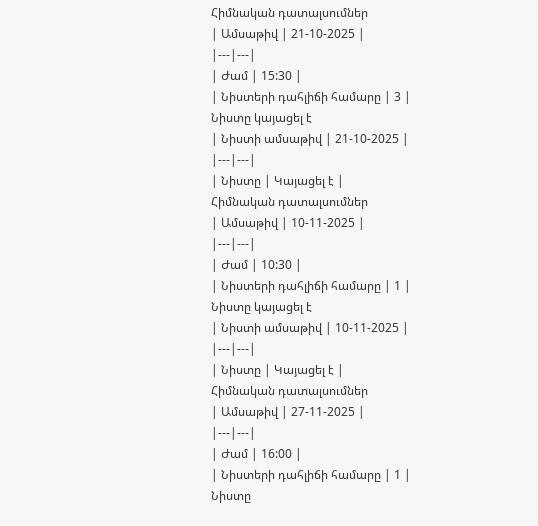Հիմնական դատալսումներ
| Ամսաթիվ | 21-10-2025 |
|---|---|
| Ժամ | 15:30 |
| Նիստերի դահլիճի համարը | 3 |
Նիստը կայացել է
| Նիստի ամսաթիվ | 21-10-2025 |
|---|---|
| Նիստը | Կայացել է |
Հիմնական դատալսումներ
| Ամսաթիվ | 10-11-2025 |
|---|---|
| Ժամ | 10:30 |
| Նիստերի դահլիճի համարը | 1 |
Նիստը կայացել է
| Նիստի ամսաթիվ | 10-11-2025 |
|---|---|
| Նիստը | Կայացել է |
Հիմնական դատալսումներ
| Ամսաթիվ | 27-11-2025 |
|---|---|
| Ժամ | 16:00 |
| Նիստերի դահլիճի համարը | 1 |
Նիստը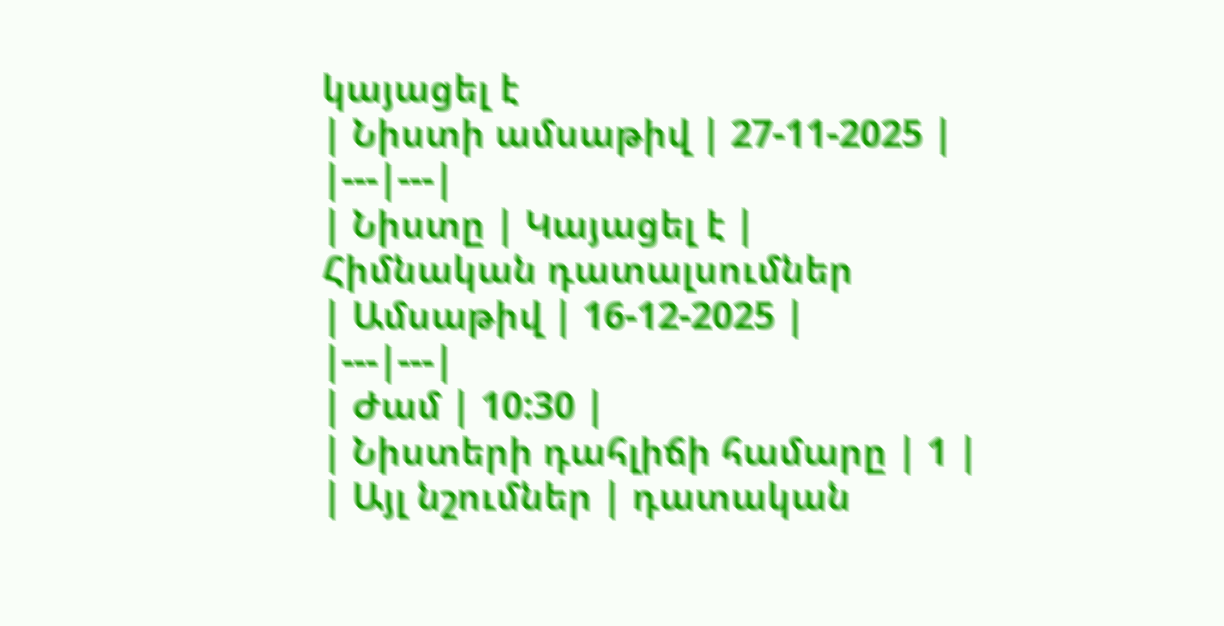կայացել է
| Նիստի ամսաթիվ | 27-11-2025 |
|---|---|
| Նիստը | Կայացել է |
Հիմնական դատալսումներ
| Ամսաթիվ | 16-12-2025 |
|---|---|
| Ժամ | 10:30 |
| Նիստերի դահլիճի համարը | 1 |
| Այլ նշումներ | դատական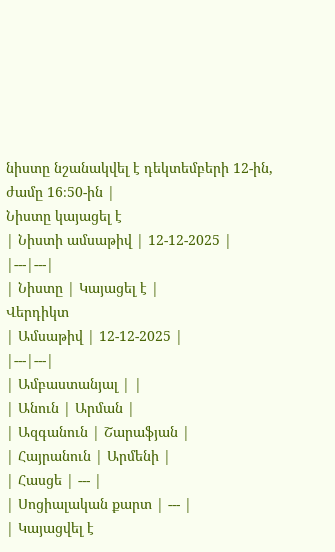նիստը նշանակվել է դեկտեմբերի 12-ին, ժամը 16։50-ին |
Նիստը կայացել է
| Նիստի ամսաթիվ | 12-12-2025 |
|---|---|
| Նիստը | Կայացել է |
Վերդիկտ
| Ամսաթիվ | 12-12-2025 |
|---|---|
| Ամբաստանյալ | |
| Անուն | Արման |
| Ազգանուն | Շարաֆյան |
| Հայրանուն | Արմենի |
| Հասցե | --- |
| Սոցիալական քարտ | --- |
| Կայացվել է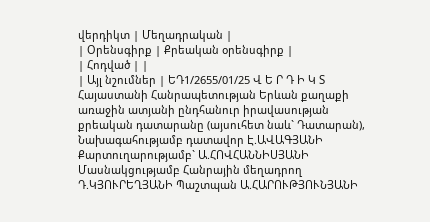վերդիկտ | Մեղադրական |
| Օրենսգիրք | Քրեական օրենսգիրք |
| Հոդված | |
| Այլ նշումներ | ԵԴ1/2655/01/25 Վ Ե Ր Դ Ի Կ Տ Հայաստանի Հանրապետության Երևան քաղաքի առաջին ատյանի ընդհանուր իրավասության քրեական դատարանը (այսուհետ նաև` Դատարան), Նախագահությամբ դատավոր Է.ԱՎԱԳՅԱՆԻ Քարտուղարությամբ` Ա.ՀՈՎՀԱՆՆԻՍՅԱՆԻ Մասնակցությամբ Հանրային մեղադրող Դ.ԿՅՈՒՐԵՂՅԱՆԻ Պաշտպան Ա.ՀԱՐՈՒԹՅՈՒՆՅԱՆԻ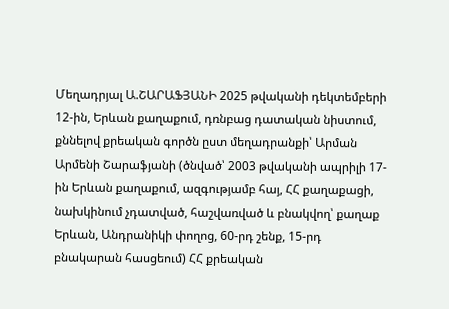Մեղադրյալ Ա.ՇԱՐԱՖՅԱՆԻ 2025 թվականի դեկտեմբերի 12-ին, Երևան քաղաքում, դռնբաց դատական նիստում, քննելով քրեական գործն ըստ մեղադրանքի՝ Արման Արմենի Շարաֆյանի (ծնված՝ 2003 թվականի ապրիլի 17-ին Երևան քաղաքում, ազգությամբ հայ, ՀՀ քաղաքացի, նախկինում չդատված, հաշվառված և բնակվող՝ քաղաք Երևան, Անդրանիկի փողոց, 60-րդ շենք, 15-րդ բնակարան հասցեում) ՀՀ քրեական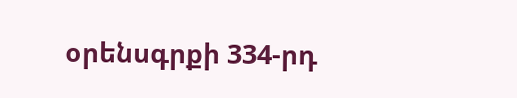օրենսգրքի 334-րդ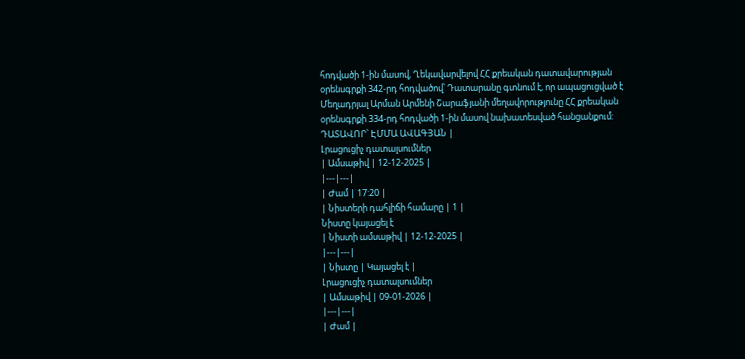հոդվածի 1-ին մասով, Ղեկավարվելով ՀՀ քրեական դատավարության օրենսգրքի 342-րդ հոդվածով՝ Դատարանը գտնում է, որ ապացուցված է Մեղադրյալ Արման Արմենի Շարաֆյանի մեղավորությունը ՀՀ քրեական օրենսգրքի 334-րդ հոդվածի 1-ին մասով նախատեսված հանցանքում: ԴԱՏԱՎՈՐ՝ ԷՄՄԱ ԱՎԱԳՅԱՆ |
Լրացուցիչ դատալսումներ
| Ամսաթիվ | 12-12-2025 |
|---|---|
| Ժամ | 17:20 |
| Նիստերի դահլիճի համարը | 1 |
Նիստը կայացել է
| Նիստի ամսաթիվ | 12-12-2025 |
|---|---|
| Նիստը | Կայացել է |
Լրացուցիչ դատալսումներ
| Ամսաթիվ | 09-01-2026 |
|---|---|
| Ժամ |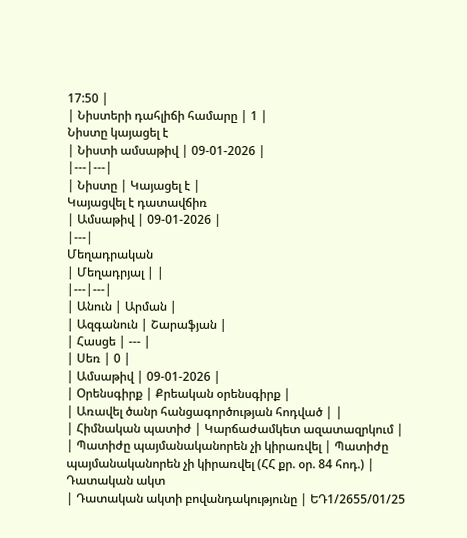17:50 |
| Նիստերի դահլիճի համարը | 1 |
Նիստը կայացել է
| Նիստի ամսաթիվ | 09-01-2026 |
|---|---|
| Նիստը | Կայացել է |
Կայացվել է դատավճիռ
| Ամսաթիվ | 09-01-2026 |
|---|
Մեղադրական
| Մեղադրյալ | |
|---|---|
| Անուն | Արման |
| Ազգանուն | Շարաֆյան |
| Հասցե | --- |
| Սեռ | 0 |
| Ամսաթիվ | 09-01-2026 |
| Օրենսգիրք | Քրեական օրենսգիրք |
| Առավել ծանր հանցագործության հոդված | |
| Հիմնական պատիժ | Կարճաժամկետ ազատազրկում |
| Պատիժը պայմանականորեն չի կիրառվել | Պատիժը պայմանականորեն չի կիրառվել (ՀՀ քր. օր. 84 հոդ.) |
Դատական ակտ
| Դատական ակտի բովանդակությունը | ԵԴ1/2655/01/25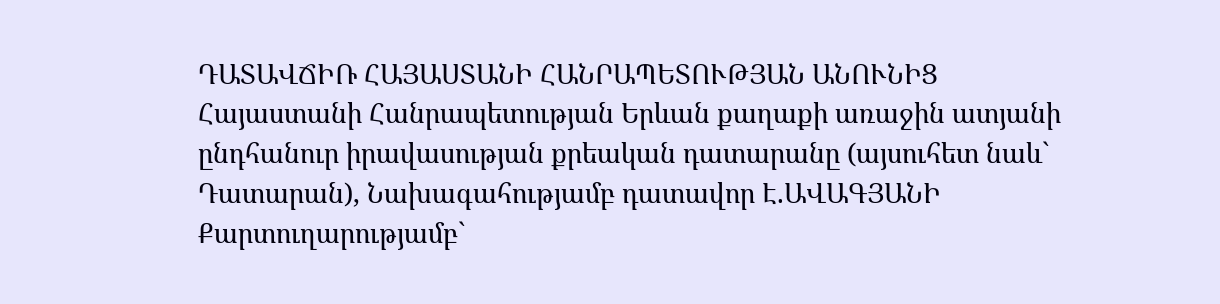ԴԱՏԱՎՃԻՌ ՀԱՅԱՍՏԱՆԻ ՀԱՆՐԱՊԵՏՈՒԹՅԱՆ ԱՆՈՒՆԻՑ Հայաստանի Հանրապետության Երևան քաղաքի առաջին ատյանի ընդհանուր իրավասության քրեական դատարանը (այսուհետ նաև` Դատարան), Նախագահությամբ դատավոր Է.ԱՎԱԳՅԱՆԻ Քարտուղարությամբ`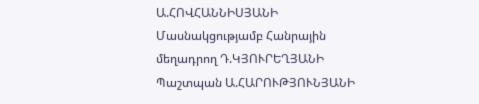Ա.ՀՈՎՀԱՆՆԻՍՅԱՆԻ Մասնակցությամբ Հանրային մեղադրող Դ.ԿՅՈՒՐԵՂՅԱՆԻ Պաշտպան Ա.ՀԱՐՈՒԹՅՈՒՆՅԱՆԻ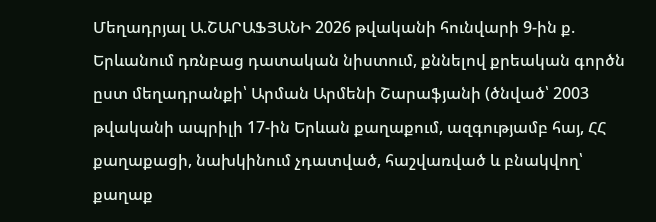Մեղադրյալ Ա.ՇԱՐԱՖՅԱՆԻ 2026 թվականի հունվարի 9-ին ք. Երևանում դռնբաց դատական նիստում, քննելով քրեական գործն ըստ մեղադրանքի՝ Արման Արմենի Շարաֆյանի (ծնված՝ 2003 թվականի ապրիլի 17-ին Երևան քաղաքում, ազգությամբ հայ, ՀՀ քաղաքացի, նախկինում չդատված, հաշվառված և բնակվող՝ քաղաք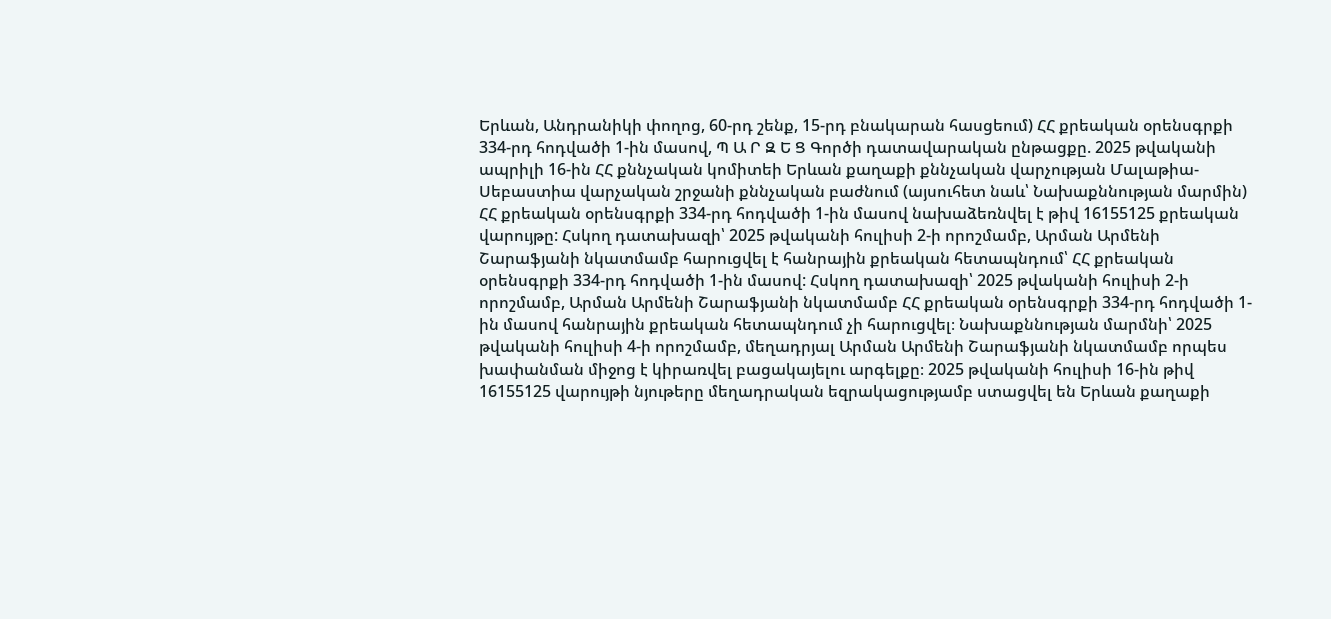Երևան, Անդրանիկի փողոց, 60-րդ շենք, 15-րդ բնակարան հասցեում) ՀՀ քրեական օրենսգրքի 334-րդ հոդվածի 1-ին մասով, Պ Ա Ր Զ Ե Ց Գործի դատավարական ընթացքը. 2025 թվականի ապրիլի 16-ին ՀՀ քննչական կոմիտեի Երևան քաղաքի քննչական վարչության Մալաթիա-Սեբաստիա վարչական շրջանի քննչական բաժնում (այսուհետ նաև՝ Նախաքննության մարմին) ՀՀ քրեական օրենսգրքի 334-րդ հոդվածի 1-ին մասով նախաձեռնվել է թիվ 16155125 քրեական վարույթը: Հսկող դատախազի՝ 2025 թվականի հուլիսի 2-ի որոշմամբ, Արման Արմենի Շարաֆյանի նկատմամբ հարուցվել է հանրային քրեական հետապնդում՝ ՀՀ քրեական օրենսգրքի 334-րդ հոդվածի 1-ին մասով: Հսկող դատախազի՝ 2025 թվականի հուլիսի 2-ի որոշմամբ, Արման Արմենի Շարաֆյանի նկատմամբ ՀՀ քրեական օրենսգրքի 334-րդ հոդվածի 1-ին մասով հանրային քրեական հետապնդում չի հարուցվել։ Նախաքննության մարմնի՝ 2025 թվականի հուլիսի 4-ի որոշմամբ, մեղադրյալ Արման Արմենի Շարաֆյանի նկատմամբ որպես խափանման միջոց է կիրառվել բացակայելու արգելքը։ 2025 թվականի հուլիսի 16-ին թիվ 16155125 վարույթի նյութերը մեղադրական եզրակացությամբ ստացվել են Երևան քաղաքի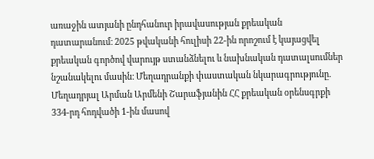առաջին ատյանի ընդհանուր իրավասության քրեական դատարանում։ 2025 թվականի հուլիսի 22-ին որոշում է կայացվել քրեական գործով վարույթ ստանձնելու և նախնական դատալսումներ նշանակելու մասին։ Մեղադրանքի փաստական նկարագրությունը. Մեղադրյալ Արման Արմենի Շարաֆյանին ՀՀ քրեական օրենսգրքի 334-րդ հոդվածի 1-ին մասով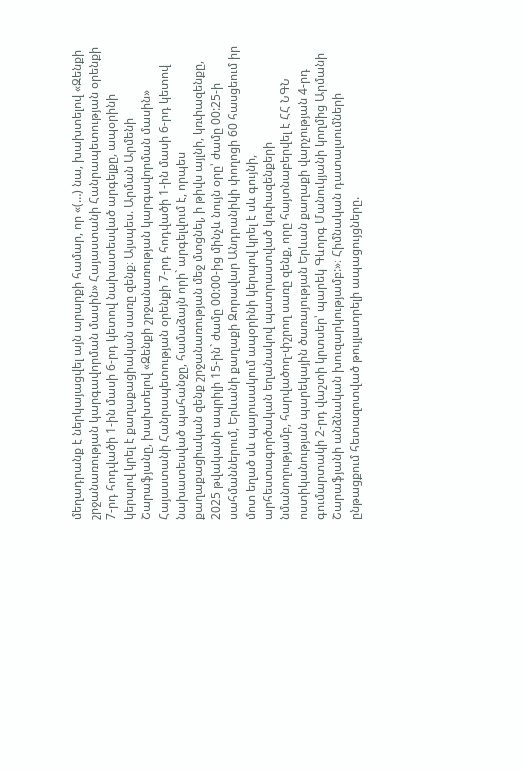մեղադրանք է ներկայացվել այն արարքի համար, որ «(…) նա, խախտելով «Զենքի շրջանառության կարգավորման մասին» Հայաստանի Հանրապետության օրենքի 7-րդ հոդվածի 1-ին մասի 6-րդ կետով նախատեսված արգելքը, ապօրինի կերպով կրել է քաղաքացիական սառը զենք։ Այսպես. Արման Արմենի Շարաֆյանը, խախտելով «Զենքի շրջանառության կարգավորման մասին» Հայաստանի Հանրապետության օրենքի 7-րդ հոդվածի 1-ին մասի 6-րդ կետով նախատեսված պահանջը, համաձայն որի` արգելվում է, որպես քաղաքացիական զենք շրջանառության մեջ մտցնել, ի թիվս այլնի, կռփազենքը, 2025 թվականի ապրիլի 15-ին` ժամը 00:00-ից մինչև նույն օրը՝ ժամը 00:25-ի սահմաններում, Երևանի քաղաքի Զորավար Անդրանիկի փողոցի 60 հասցեում իր մոտ եղած սև պայուսակում ապօրինի կերպով կրել է սև գույնի, արհեստագործական եղանակով պատրաստված կռփազենքերի նմանողությամբ, հարվածող-փշրող սառը զենք, որը հայտնաբերվել է ՀՀ ՆԳՆ ոստիկանության պարեկային ծառայության Երևան քաղաքի վարչության 4-րդ գումարտակի 2-րդ վաշտի կրտսեր՝ պարեկ Գևորգ Մանուկյանի կողմից Արմանի Շարաֆյանի անձնական խուզարկությամբ:»։ Հիմնական դատալսումների ընթացքում հետազոտված թույլատրելի ապացույցները.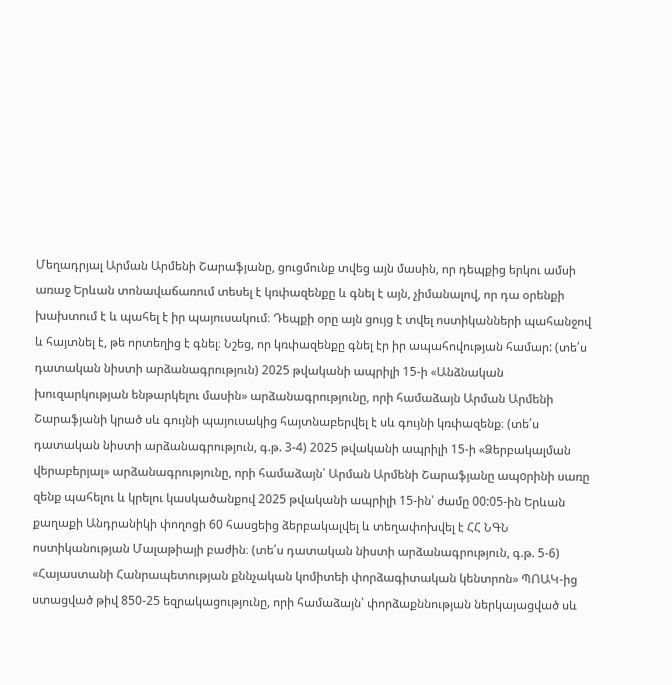Մեղադրյալ Արման Արմենի Շարաֆյանը, ցուցմունք տվեց այն մասին, որ դեպքից երկու ամսի առաջ Երևան տոնավաճառում տեսել է կռփազենքը և գնել է այն, չիմանալով, որ դա օրենքի խախտում է և պահել է իր պայուսակում։ Դեպքի օրը այն ցույց է տվել ոստիկանների պահանջով և հայտնել է, թե որտեղից է գնել։ Նշեց, որ կռփազենքը գնել էր իր ապահովության համար: (տե՛ս դատական նիստի արձանագրություն) 2025 թվականի ապրիլի 15-ի «Անձնական խուզարկության ենթարկելու մասին» արձանագրությունը, որի համաձայն Արման Արմենի Շարաֆյանի կրած սև գույնի պայուսակից հայտնաբերվել է սև գույնի կռփազենք։ (տե՛ս դատական նիստի արձանագրություն, գ.թ. 3-4) 2025 թվականի ապրիլի 15-ի «Ձերբակալման վերաբերյալ» արձանագրությունը, որի համաձայն՝ Արման Արմենի Շարաֆյանը ապoրինի սառը զենք պահելու և կրելու կասկածանքով 2025 թվականի ապրիլի 15-ին՝ ժամը 00:05-ին Երևան քաղաքի Անդրանիկի փողոցի 60 հասցեից ձերբակալվել և տեղափոխվել է ՀՀ ՆԳՆ ոստիկանության Մալաթիայի բաժին։ (տե՛ս դատական նիստի արձանագրություն, գ.թ. 5-6) «Հայաստանի Հանրապետության քննչական կոմիտեի փորձագիտական կենտրոն» ՊՈԱԿ-ից ստացված թիվ 850-25 եզրակացությունը, որի համաձայն՝ փորձաքննության ներկայացված սև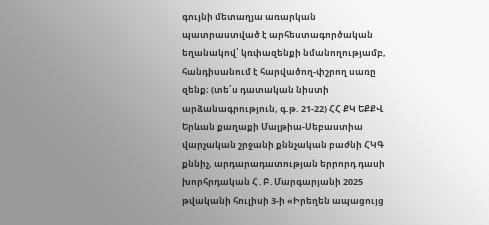գույնի մետաղյա առարկան պատրաստված է արհեստագործական եղանակով՝ կռփազենքի նմանողությամբ, հանդիսանում է հարվածող-փշրող սառը զենք։ (տե՛ս դատական նիստի արձանագրություն, գ.թ. 21-22) ՀՀ ՔԿ ԵՔՔՎ Երևան քաղաքի Մալթիա-Սեբաստիա վարչական շրջանի քննչական բաժնի ՀԿԳ քննիչ, արդարադատության երրորդ դասի խորհրդական Հ․Բ․Մարգարյանի 2025 թվականի հուլիսի 3-ի «Իրեղեն ապացույց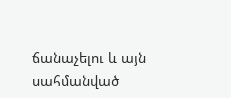ճանաչելու և այն սահմանված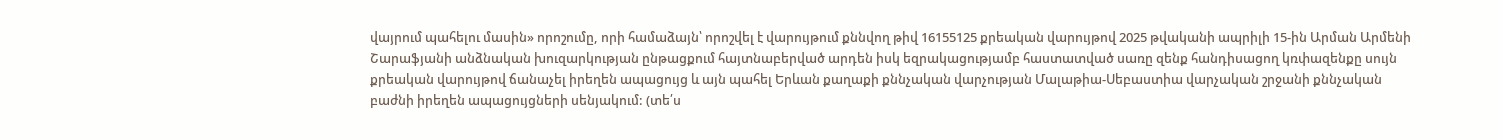վայրում պահելու մասին» որոշումը, որի համաձայն՝ որոշվել է վարույթում քննվող թիվ 16155125 քրեական վարույթով 2025 թվականի ապրիլի 15-ին Արման Արմենի Շարաֆյանի անձնական խուզարկության ընթացքում հայտնաբերված արդեն իսկ եզրակացությամբ հաստատված սառը զենք հանդիսացող կռփազենքը սույն քրեական վարույթով ճանաչել իրեղեն ապացույց և այն պահել Երևան քաղաքի քննչական վարչության Մալաթիա-Սեբաստիա վարչական շրջանի քննչական բաժնի իրեղեն ապացույցների սենյակում: (տե՛ս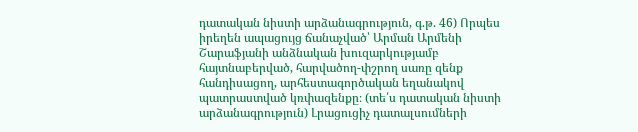դատական նիստի արձանագրություն, գ.թ. 46) Որպես իրեղեն ապացույց ճանաչված՝ Արման Արմենի Շարաֆյանի անձնական խուզարկությամբ հայտնաբերված, հարվածող-փշրող սառը զենք հանդիսացող, արհեստագործական եղանակով պատրաստված կռփազենքը։ (տե՛ս դատական նիստի արձանագրություն) Լրացուցիչ դատալսումների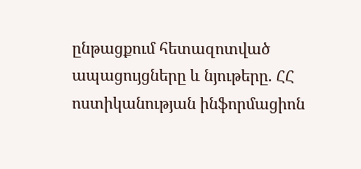ընթացքում հետազոտված ապացույցները և նյութերը. ՀՀ ոստիկանության ինֆորմացիոն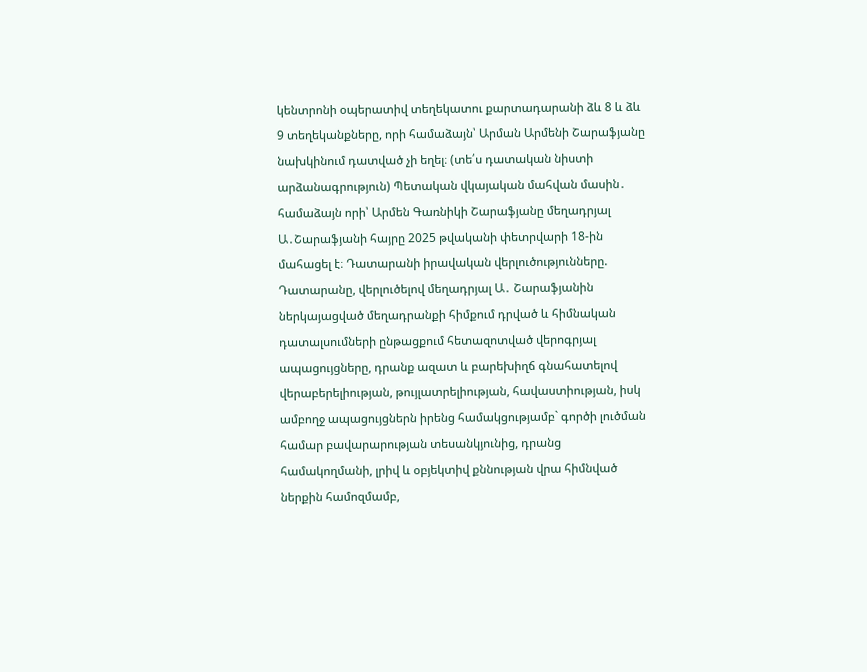կենտրոնի օպերատիվ տեղեկատու քարտադարանի ձև 8 և ձև 9 տեղեկանքները, որի համաձայն՝ Արման Արմենի Շարաֆյանը նախկինում դատված չի եղել։ (տե՛ս դատական նիստի արձանագրություն) Պետական վկայական մահվան մասին․ համաձայն որի՝ Արմեն Գառնիկի Շարաֆյանը մեղադրյալ Ա․Շարաֆյանի հայրը 2025 թվականի փետրվարի 18-ին մահացել է։ Դատարանի իրավական վերլուծությունները. Դատարանը, վերլուծելով մեղադրյալ Ա․ Շարաֆյանին ներկայացված մեղադրանքի հիմքում դրված և հիմնական դատալսումների ընթացքում հետազոտված վերոգրյալ ապացույցները, դրանք ազատ և բարեխիղճ գնահատելով վերաբերելիության, թույլատրելիության, հավաստիության, իսկ ամբողջ ապացույցներն իրենց համակցությամբ` գործի լուծման համար բավարարության տեսանկյունից, դրանց համակողմանի, լրիվ և օբյեկտիվ քննության վրա հիմնված ներքին համոզմամբ,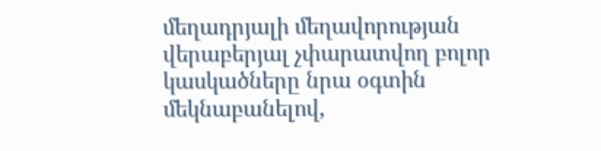մեղադրյալի մեղավորության վերաբերյալ չփարատվող բոլոր կասկածները նրա օգտին մեկնաբանելով,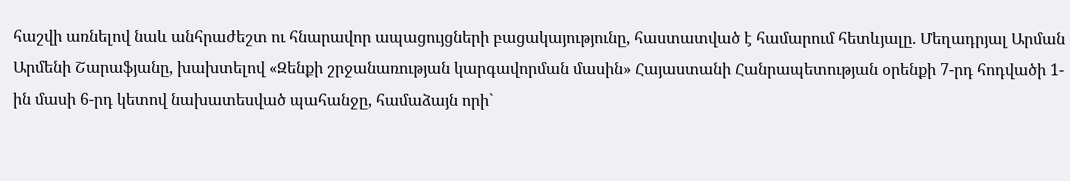հաշվի առնելով նաև անհրաժեշտ ու հնարավոր ապացույցների բացակայությունը, հաստատված է համարում հետևյալը. Մեղադրյալ Արման Արմենի Շարաֆյանը, խախտելով «Զենքի շրջանառության կարգավորման մասին» Հայաստանի Հանրապետության օրենքի 7-րդ հոդվածի 1-ին մասի 6-րդ կետով նախատեսված պահանջը, համաձայն որի`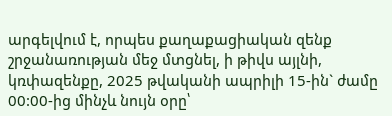արգելվում է, որպես քաղաքացիական զենք շրջանառության մեջ մտցնել, ի թիվս այլնի, կռփազենքը, 2025 թվականի ապրիլի 15-ին` ժամը 00:00-ից մինչև նույն օրը՝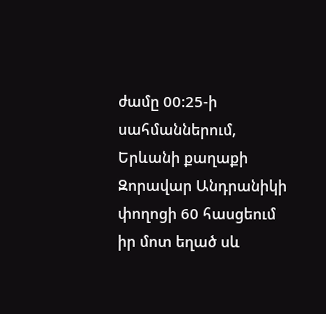ժամը 00:25-ի սահմաններում, Երևանի քաղաքի Զորավար Անդրանիկի փողոցի 60 հասցեում իր մոտ եղած սև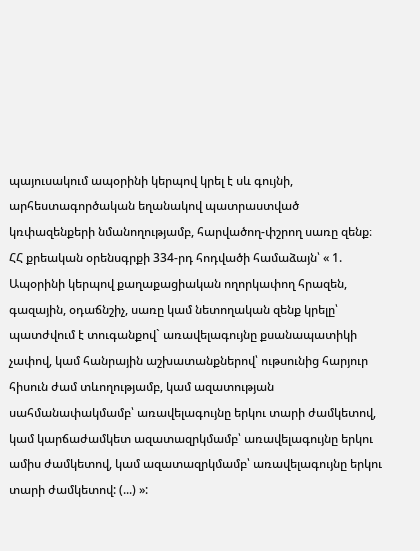պայուսակում ապօրինի կերպով կրել է սև գույնի, արհեստագործական եղանակով պատրաստված կռփազենքերի նմանողությամբ, հարվածող-փշրող սառը զենք։ ՀՀ քրեական օրենսգրքի 334-րդ հոդվածի համաձայն՝ « 1. Ապօրինի կերպով քաղաքացիական ողորկափող հրազեն, գազային, օդաճնշիչ, սառը կամ նետողական զենք կրելը՝ պատժվում է տուգանքով` առավելագույնը քսանապատիկի չափով, կամ հանրային աշխատանքներով՝ ութսունից հարյուր հիսուն ժամ տևողությամբ, կամ ազատության սահմանափակմամբ՝ առավելագույնը երկու տարի ժամկետով, կամ կարճաժամկետ ազատազրկմամբ՝ առավելագույնը երկու ամիս ժամկետով, կամ ազատազրկմամբ՝ առավելագույնը երկու տարի ժամկետով: (...) »: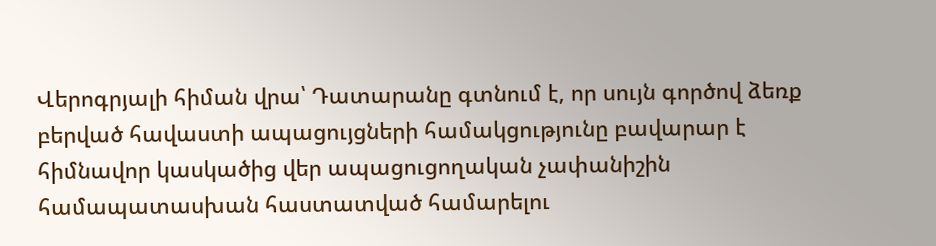Վերոգրյալի հիման վրա՝ Դատարանը գտնում է, որ սույն գործով ձեռք բերված հավաստի ապացույցների համակցությունը բավարար է հիմնավոր կասկածից վեր ապացուցողական չափանիշին համապատասխան հաստատված համարելու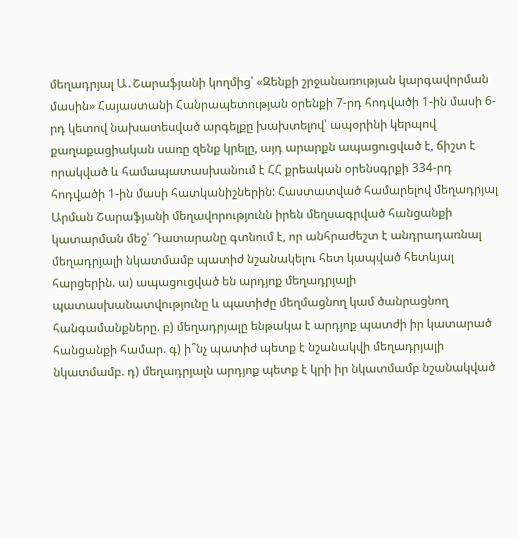մեղադրյալ Ա․Շարաֆյանի կողմից՝ «Զենքի շրջանառության կարգավորման մասին» Հայաստանի Հանրապետության օրենքի 7-րդ հոդվածի 1-ին մասի 6-րդ կետով նախատեսված արգելքը խախտելով՝ ապօրինի կերպով քաղաքացիական սառը զենք կրելը, այդ արարքն ապացուցված է, ճիշտ է որակված և համապատասխանում է ՀՀ քրեական օրենսգրքի 334-րդ հոդվածի 1-ին մասի հատկանիշներին: Հաստատված համարելով մեղադրյալ Արման Շարաֆյանի մեղավորությունն իրեն մեղսագրված հանցանքի կատարման մեջ՝ Դատարանը գտնում է, որ անհրաժեշտ է անդրադառնալ մեղադրյալի նկատմամբ պատիժ նշանակելու հետ կապված հետևյալ հարցերին. ա) ապացուցված են արդյոք մեղադրյալի պատասխանատվությունը և պատիժը մեղմացնող կամ ծանրացնող հանգամանքները. բ) մեղադրյալը ենթակա է արդյոք պատժի իր կատարած հանցանքի համար. գ) ի՞նչ պատիժ պետք է նշանակվի մեղադրյալի նկատմամբ. դ) մեղադրյալն արդյոք պետք է կրի իր նկատմամբ նշանակված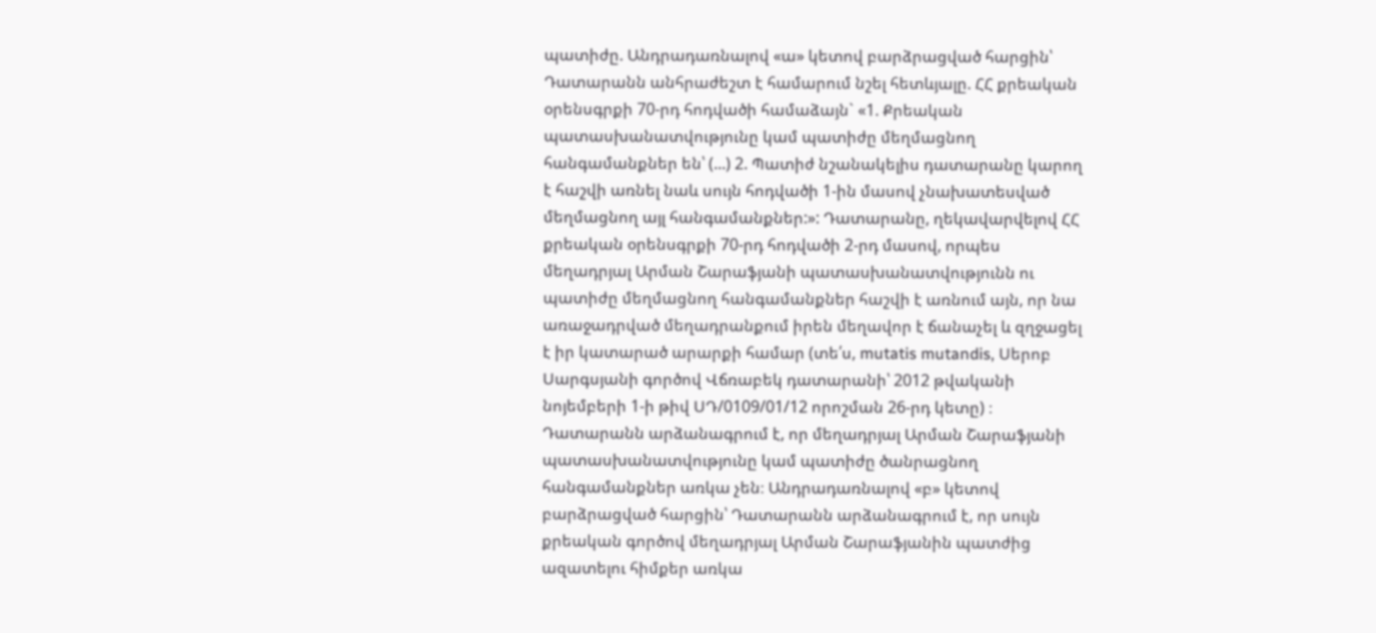պատիժը. Անդրադառնալով «ա» կետով բարձրացված հարցին՝ Դատարանն անհրաժեշտ է համարում նշել հետևյալը. ՀՀ քրեական օրենսգրքի 70-րդ հոդվածի համաձայն` «1. Քրեական պատասխանատվությունը կամ պատիժը մեղմացնող հանգամանքներ են՝ (...) 2. Պատիժ նշանակելիս դատարանը կարող է հաշվի առնել նաև սույն հոդվածի 1-ին մասով չնախատեսված մեղմացնող այլ հանգամանքներ:»: Դատարանը, ղեկավարվելով ՀՀ քրեական օրենսգրքի 70-րդ հոդվածի 2-րդ մասով, որպես մեղադրյալ Արման Շարաֆյանի պատասխանատվությունն ու պատիժը մեղմացնող հանգամանքներ հաշվի է առնում այն, որ նա առաջադրված մեղադրանքում իրեն մեղավոր է ճանաչել և զղջացել է իր կատարած արարքի համար (տե՛ս, mutatis mutandis, Սերոբ Սարգսյանի գործով Վճռաբեկ դատարանի՝ 2012 թվականի նոյեմբերի 1-ի թիվ ՍԴ/0109/01/12 որոշման 26-րդ կետը) ։ Դատարանն արձանագրում է, որ մեղադրյալ Արման Շարաֆյանի պատասխանատվությունը կամ պատիժը ծանրացնող հանգամանքներ առկա չեն։ Անդրադառնալով «բ» կետով բարձրացված հարցին՝ Դատարանն արձանագրում է, որ սույն քրեական գործով մեղադրյալ Արման Շարաֆյանին պատժից ազատելու հիմքեր առկա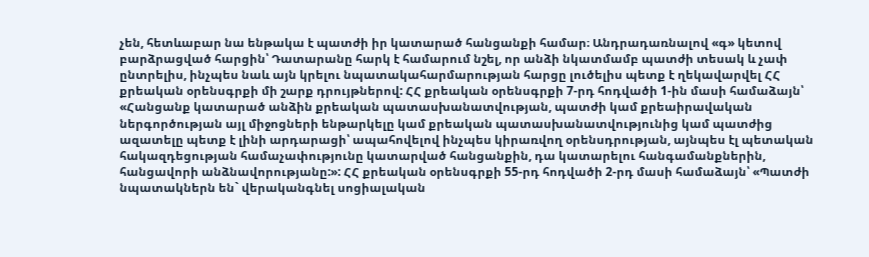չեն, հետևաբար նա ենթակա է պատժի իր կատարած հանցանքի համար։ Անդրադառնալով «գ» կետով բարձրացված հարցին՝ Դատարանը հարկ է համարում նշել, որ անձի նկատմամբ պատժի տեսակ և չափ ընտրելիս, ինչպես նաև այն կրելու նպատակահարմարության հարցը լուծելիս պետք է ղեկավարվել ՀՀ քրեական օրենսգրքի մի շարք դրույթներով: ՀՀ քրեական օրենսգրքի 7-րդ հոդվածի 1-ին մասի համաձայն՝ «Հանցանք կատարած անձին քրեական պատասխանատվության, պատժի կամ քրեաիրավական ներգործության այլ միջոցների ենթարկելը կամ քրեական պատասխանատվությունից կամ պատժից ազատելը պետք է լինի արդարացի՝ ապահովելով ինչպես կիրառվող օրենսդրության, այնպես էլ պետական հակազդեցության համաչափությունը կատարված հանցանքին, դա կատարելու հանգամանքներին, հանցավորի անձնավորությանը:»: ՀՀ քրեական օրենսգրքի 55-րդ հոդվածի 2-րդ մասի համաձայն՝ «Պատժի նպատակներն են` վերականգնել սոցիալական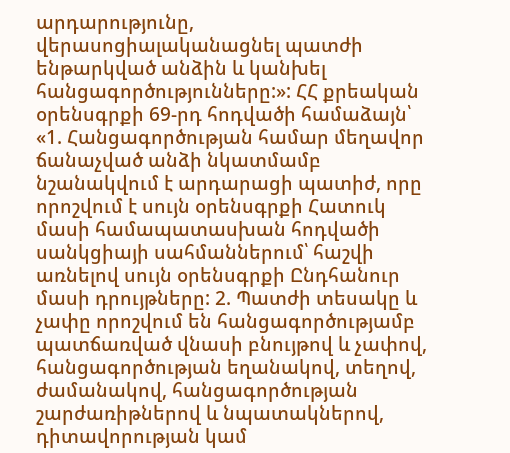արդարությունը, վերասոցիալականացնել պատժի ենթարկված անձին և կանխել հանցագործությունները:»: ՀՀ քրեական օրենսգրքի 69-րդ հոդվածի համաձայն՝ «1. Հանցագործության համար մեղավոր ճանաչված անձի նկատմամբ նշանակվում է արդարացի պատիժ, որը որոշվում է սույն օրենսգրքի Հատուկ մասի համապատասխան հոդվածի սանկցիայի սահմաններում՝ հաշվի առնելով սույն օրենսգրքի Ընդհանուր մասի դրույթները: 2. Պատժի տեսակը և չափը որոշվում են հանցագործությամբ պատճառված վնասի բնույթով և չափով, հանցագործության եղանակով, տեղով, ժամանակով, հանցագործության շարժառիթներով և նպատակներով, դիտավորության կամ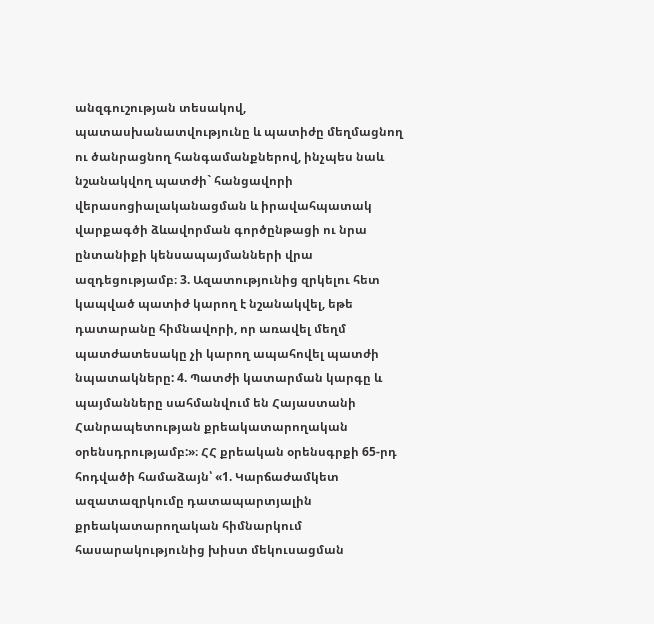անզգուշության տեսակով, պատասխանատվությունը և պատիժը մեղմացնող ու ծանրացնող հանգամանքներով, ինչպես նաև նշանակվող պատժի` հանցավորի վերասոցիալականացման և իրավահպատակ վարքագծի ձևավորման գործընթացի ու նրա ընտանիքի կենսապայմանների վրա ազդեցությամբ։ 3. Ազատությունից զրկելու հետ կապված պատիժ կարող է նշանակվել, եթե դատարանը հիմնավորի, որ առավել մեղմ պատժատեսակը չի կարող ապահովել պատժի նպատակները: 4. Պատժի կատարման կարգը և պայմանները սահմանվում են Հայաստանի Հանրապետության քրեակատարողական օրենսդրությամբ:»։ ՀՀ քրեական օրենսգրքի 65-րդ հոդվածի համաձայն՝ «1. Կարճաժամկետ ազատազրկումը դատապարտյալին քրեակատարողական հիմնարկում հասարակությունից խիստ մեկուսացման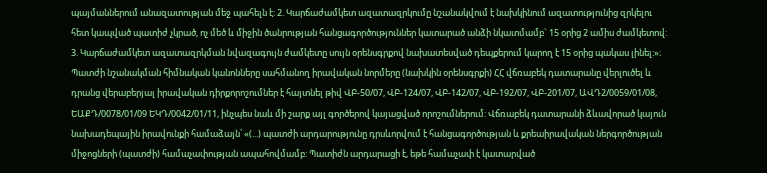պայմաններում անազատության մեջ պահելն է: 2. Կարճաժամկետ ազատազրկումը նշանակվում է նախկինում ազատությունից զրկելու հետ կապված պատիժ չկրած, ոչ մեծ և միջին ծանրության հանցագործություններ կատարած անձի նկատմամբ` 15 օրից 2 ամիս ժամկետով: 3. Կարճաժամկետ ազատազրկման նվազագույն ժամկետը սույն օրենսգրքով նախատեսված դեպքերում կարող է 15 օրից պակաս լինել:»։ Պատժի նշանակման հիմնական կանոնները սահմանող իրավական նորմերը (նախկին օրենսգրքի) ՀՀ վճռաբեկ դատարանը վերլուծել և դրանց վերաբերյալ իրավական դիրքորոշումներ է հայտնել թիվ ՎԲ-50/07, ՎԲ-124/07, ՎԲ-142/07, ՎԲ-192/07, ՎԲ-201/07, ԱՎԴ2/0059/01/08, ԵԱՔԴ/0078/01/09 ԵԿԴ/0042/01/11, ինչպես նաև մի շարք այլ գործերով կայացված որոշումներում: Վճռաբեկ դատարանի ձևավորած կայուն նախադեպային իրավունքի համաձայն՝ «(...) պատժի արդարությունը դրսևորվում է հանցագործության և քրեաիրավական ներգործության միջոցների (պատժի) համաչափության ապահովմամբ: Պատիժն արդարացի է, եթե համաչափ է կատարված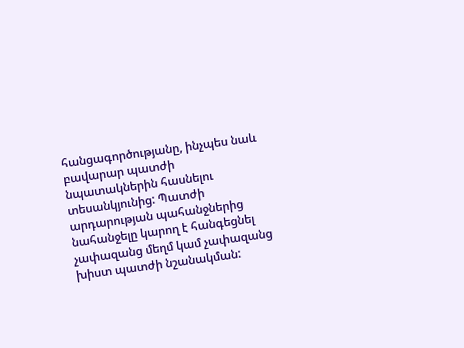հանցագործությանը, ինչպես նաև բավարար պատժի նպատակներին հասնելու տեսանկյունից: Պատժի արդարության պահանջներից նահանջելը կարող է հանգեցնել չափազանց մեղմ կամ չափազանց խիստ պատժի նշանակման: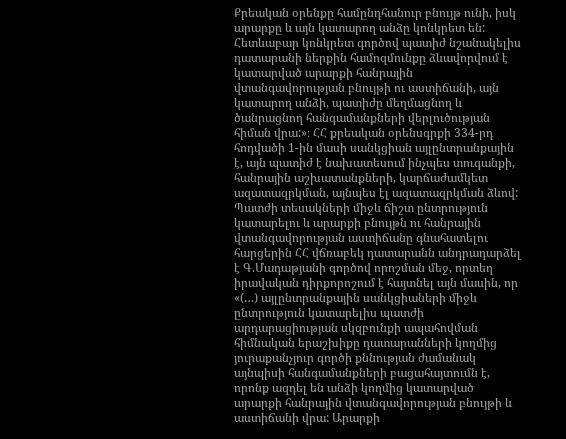Քրեական օրենքը համընդհանուր բնույթ ունի, իսկ արարքը և այն կատարող անձը կոնկրետ են: Հետևաբար կոնկրետ գործով պատիժ նշանակելիս դատարանի ներքին համոզմունքը ձևավորվում է կատարված արարքի հանրային վտանգավորության բնույթի ու աստիճանի, այն կատարող անձի, պատիժը մեղմացնող և ծանրացնող հանգամանքների վերլուծության հիման վրա:»։ ՀՀ քրեական օրենսգրքի 334-րդ հոդվածի 1-ին մասի սանկցիան այլընտրանքային է, այն պատիժ է նախատեսում ինչպես տուգանքի, հանրային աշխատանքների, կարճաժամկետ ազատազրկման, այնպես էլ ազատազրկման ձևով: Պատժի տեսակների միջև ճիշտ ընտրություն կատարելու և արարքի բնույթն ու հանրային վտանգավորության աստիճանը գնահատելու հարցերին ՀՀ վճռաբեկ դատարանն անդրադարձել է Գ.Մադաթյանի գործով որոշման մեջ, որտեղ իրավական դիրքորոշում է հայտնել այն մասին, որ «(…) այլընտրանքային սանկցիաների միջև ընտրություն կատարելիս պատժի արդարացիության սկզբունքի ապահովման հիմնական երաշխիքը դատարանների կողմից յուրաքանչյուր գործի քննության ժամանակ այնպիսի հանգամանքների բացահայտումն է, որոնք ազդել են անձի կողմից կատարված արարքի հանրային վտանգավորության բնույթի և աստիճանի վրա: Արարքի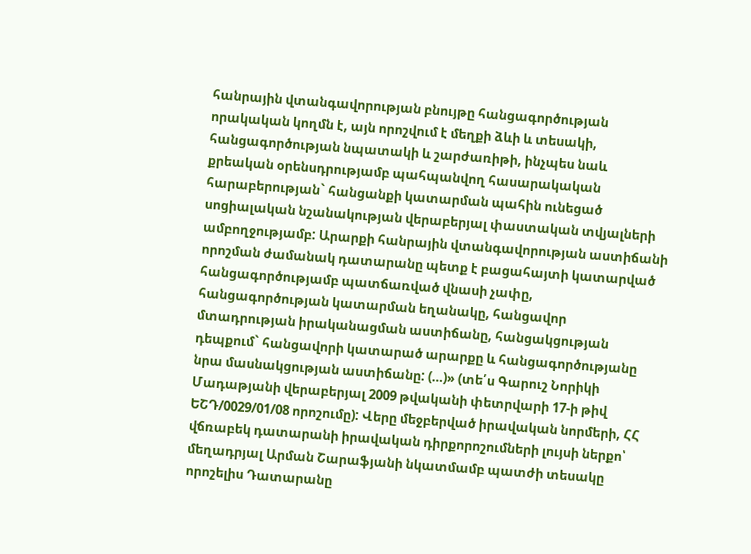հանրային վտանգավորության բնույթը հանցագործության որակական կողմն է, այն որոշվում է մեղքի ձևի և տեսակի, հանցագործության նպատակի և շարժառիթի, ինչպես նաև քրեական օրենսդրությամբ պահպանվող հասարակական հարաբերության` հանցանքի կատարման պահին ունեցած սոցիալական նշանակության վերաբերյալ փաստական տվյալների ամբողջությամբ: Արարքի հանրային վտանգավորության աստիճանի որոշման ժամանակ դատարանը պետք է բացահայտի կատարված հանցագործությամբ պատճառված վնասի չափը, հանցագործության կատարման եղանակը, հանցավոր մտադրության իրականացման աստիճանը, հանցակցության դեպքում` հանցավորի կատարած արարքը և հանցագործությանը նրա մասնակցության աստիճանը: (…)» (տե՛ս Գարուշ Նորիկի Մադաթյանի վերաբերյալ 2009 թվականի փետրվարի 17-ի թիվ ԵՇԴ/0029/01/08 որոշումը): Վերը մեջբերված իրավական նորմերի, ՀՀ վճռաբեկ դատարանի իրավական դիրքորոշումների լույսի ներքո՝ մեղադրյալ Արման Շարաֆյանի նկատմամբ պատժի տեսակը որոշելիս Դատարանը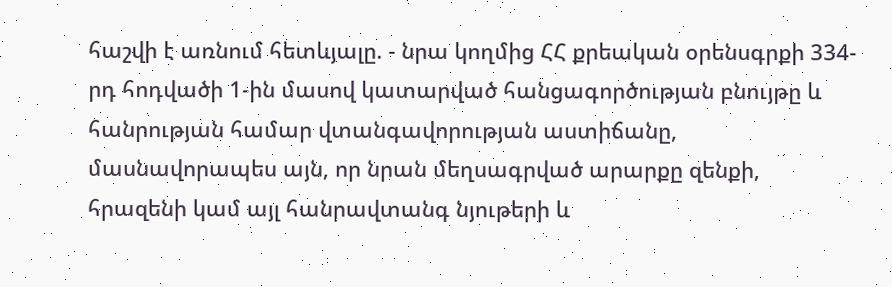հաշվի է առնում հետևյալը. - նրա կողմից ՀՀ քրեական օրենսգրքի 334-րդ հոդվածի 1-ին մասով կատարված հանցագործության բնույթը և հանրության համար վտանգավորության աստիճանը, մասնավորապես այն, որ նրան մեղսագրված արարքը զենքի, հրազենի կամ այլ հանրավտանգ նյութերի և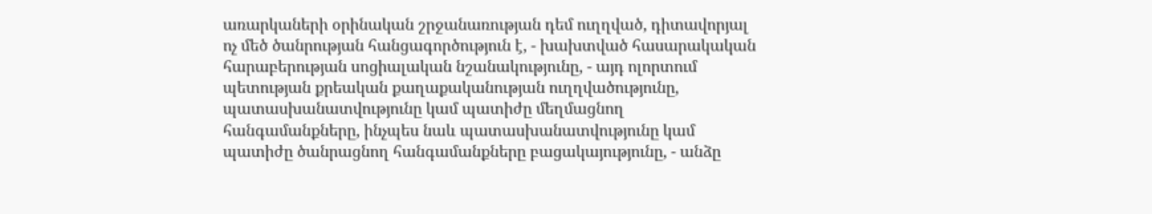առարկաների օրինական շրջանառության դեմ ուղղված, դիտավորյալ ոչ մեծ ծանրության հանցագործություն է, - խախտված հասարակական հարաբերության սոցիալական նշանակությունը, - այդ ոլորտում պետության քրեական քաղաքականության ուղղվածությունը, պատասխանատվությունը կամ պատիժը մեղմացնող հանգամանքները, ինչպես նաև պատասխանատվությունը կամ պատիժը ծանրացնող հանգամանքները բացակայությունը, - անձը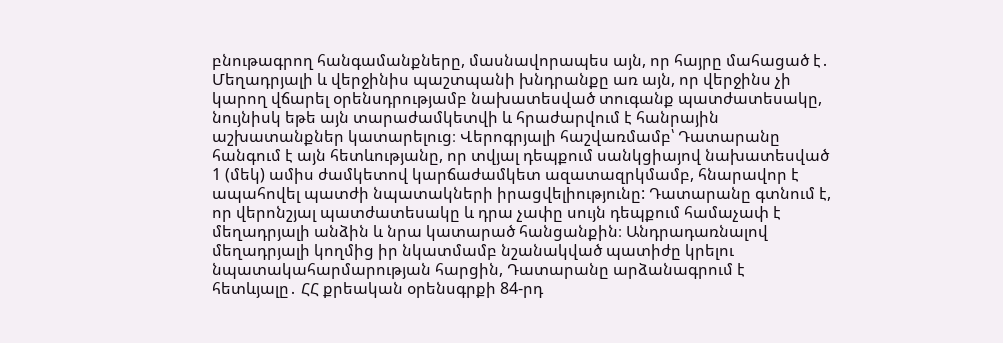բնութագրող հանգամանքները, մասնավորապես այն, որ հայրը մահացած է․ Մեղադրյալի և վերջինիս պաշտպանի խնդրանքը առ այն, որ վերջինս չի կարող վճարել օրենսդրությամբ նախատեսված տուգանք պատժատեսակը, նույնիսկ եթե այն տարաժամկետվի և հրաժարվում է հանրային աշխատանքներ կատարելուց։ Վերոգրյալի հաշվառմամբ՝ Դատարանը հանգում է այն հետևությանը, որ տվյալ դեպքում սանկցիայով նախատեսված 1 (մեկ) ամիս ժամկետով կարճաժամկետ ազատազրկմամբ, հնարավոր է ապահովել պատժի նպատակների իրացվելիությունը: Դատարանը գտնում է, որ վերոնշյալ պատժատեսակը և դրա չափը սույն դեպքում համաչափ է մեղադրյալի անձին և նրա կատարած հանցանքին։ Անդրադառնալով մեղադրյալի կողմից իր նկատմամբ նշանակված պատիժը կրելու նպատակահարմարության հարցին, Դատարանը արձանագրում է հետևյալը․ ՀՀ քրեական օրենսգրքի 84-րդ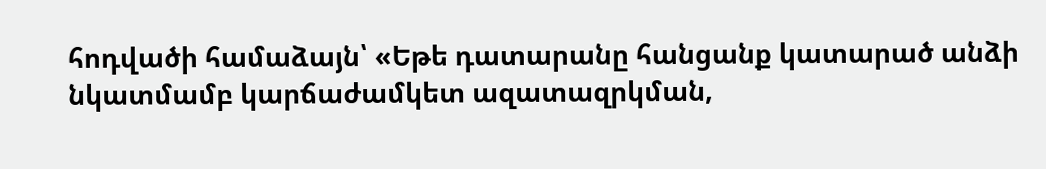հոդվածի համաձայն՝ «Եթե դատարանը հանցանք կատարած անձի նկատմամբ կարճաժամկետ ազատազրկման,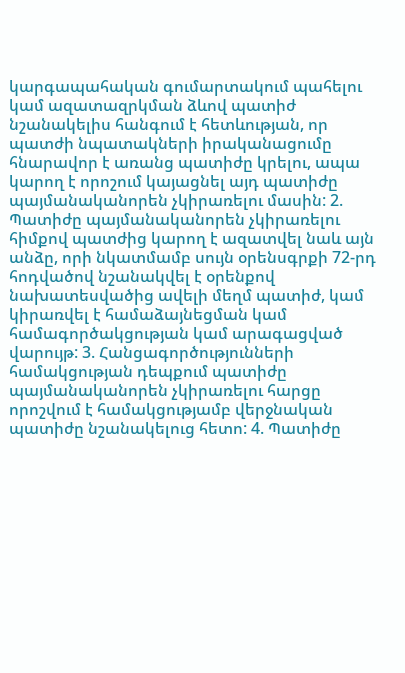կարգապահական գումարտակում պահելու կամ ազատազրկման ձևով պատիժ նշանակելիս հանգում է հետևության, որ պատժի նպատակների իրականացումը հնարավոր է առանց պատիժը կրելու, ապա կարող է որոշում կայացնել այդ պատիժը պայմանականորեն չկիրառելու մասին: 2. Պատիժը պայմանականորեն չկիրառելու հիմքով պատժից կարող է ազատվել նաև այն անձը, որի նկատմամբ սույն օրենսգրքի 72-րդ հոդվածով նշանակվել է օրենքով նախատեսվածից ավելի մեղմ պատիժ, կամ կիրառվել է համաձայնեցման կամ համագործակցության կամ արագացված վարույթ: 3. Հանցագործությունների համակցության դեպքում պատիժը պայմանականորեն չկիրառելու հարցը որոշվում է համակցությամբ վերջնական պատիժը նշանակելուց հետո: 4. Պատիժը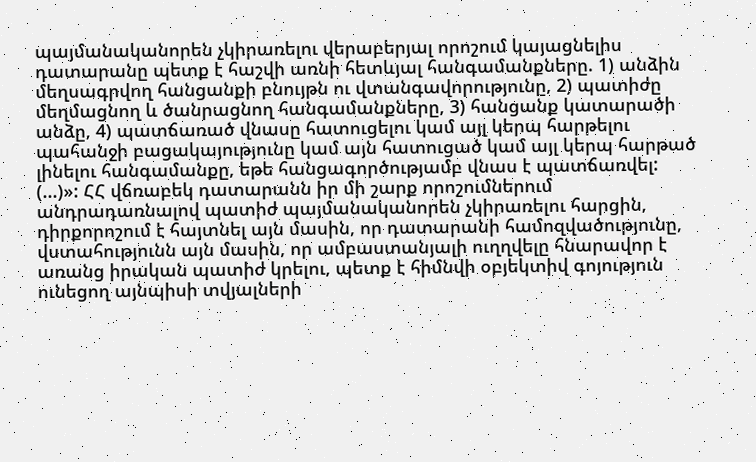պայմանականորեն չկիրառելու վերաբերյալ որոշում կայացնելիս դատարանը պետք է հաշվի առնի հետևյալ հանգամանքները. 1) անձին մեղսագրվող հանցանքի բնույթն ու վտանգավորությունը, 2) պատիժը մեղմացնող և ծանրացնող հանգամանքները, 3) հանցանք կատարածի անձը, 4) պատճառած վնասը հատուցելու կամ այլ կերպ հարթելու պահանջի բացակայությունը կամ այն հատուցած կամ այլ կերպ հարթած լինելու հանգամանքը, եթե հանցագործությամբ վնաս է պատճառվել: (...)»: ՀՀ վճռաբեկ դատարանն իր մի շարք որոշումներում անդրադառնալով պատիժ պայմանականորեն չկիրառելու հարցին, դիրքորոշում է հայտնել այն մասին, որ դատարանի համոզվածությունը, վստահությունն այն մասին, որ ամբաստանյալի ուղղվելը հնարավոր է առանց իրական պատիժ կրելու, պետք է հիմնվի օբյեկտիվ գոյություն ունեցող այնպիսի տվյալների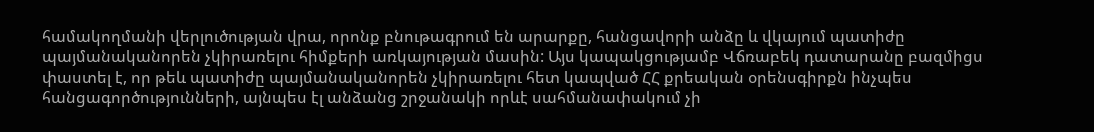համակողմանի վերլուծության վրա, որոնք բնութագրում են արարքը, հանցավորի անձը և վկայում պատիժը պայմանականորեն չկիրառելու հիմքերի առկայության մասին: Այս կապակցությամբ Վճռաբեկ դատարանը բազմիցս փաստել է, որ թեև պատիժը պայմանականորեն չկիրառելու հետ կապված ՀՀ քրեական օրենսգիրքն ինչպես հանցագործությունների, այնպես էլ անձանց շրջանակի որևէ սահմանափակում չի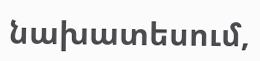նախատեսում,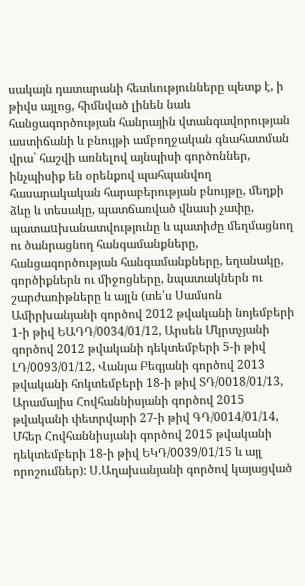սակայն դատարանի հետևությունները պետք է, ի թիվս այլոց, հիմնված լինեն նաև հանցագործության հանրային վտանգավորության աստիճանի և բնույթի ամբողջական գնահատման վրա` հաշվի առնելով այնպիսի գործոններ, ինչպիսիք են օրենքով պահպանվող հասարակական հարաբերության բնույթը, մեղքի ձևը և տեսակը, պատճառված վնասի չափը, պատաuխանատվությունը և պատիժը մեղմացնող ու ծանրացնող հանգամանքները, հանցագործության հանգամանքները, եղանակը, գործիքներն ու միջոցները, նպատակներն ու շարժառիթները և այլն (տե՛ս Սամսոն Ամիրխանյանի գործով 2012 թվականի նոյեմբերի 1-ի թիվ ԵԱԴԴ/0034/01/12, Արսեն Մկրտչյանի գործով 2012 թվականի դեկտեմբերի 5-ի թիվ ԼԴ/0093/01/12, Վանյա Բեգյանի գործով 2013 թվականի հոկտեմբերի 18-ի թիվ ՏԴ/0018/01/13, Արամայիս Հովհաննիսյանի գործով 2015 թվականի փետրվարի 27-ի թիվ ԳԴ/0014/01/14, Մհեր Հովհաննիսյանի գործով 2015 թվականի դեկտեմբերի 18-ի թիվ ԵԿԴ/0039/01/15 և այլ որոշումներ): Ս.Աղախանյանի գործով կայացված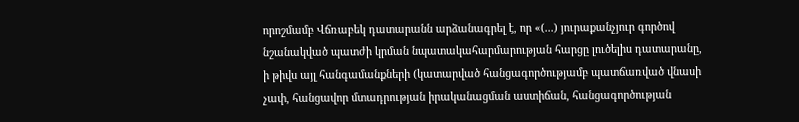որոշմամբ Վճռաբեկ դատարանն արձանագրել է, որ «(...) յուրաքանչյուր գործով նշանակված պատժի կրման նպատակահարմարության հարցը լուծելիս դատարանը, ի թիվս այլ հանգամանքների (կատարված հանցագործությամբ պատճառված վնասի չափ, հանցավոր մտադրության իրականացման աստիճան, հանցագործության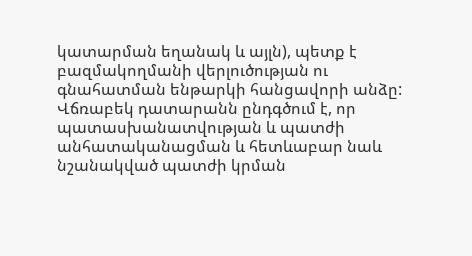կատարման եղանակ և այլն), պետք է բազմակողմանի վերլուծության ու գնահատման ենթարկի հանցավորի անձը: Վճռաբեկ դատարանն ընդգծում է, որ պատասխանատվության և պատժի անհատականացման և հետևաբար նաև նշանակված պատժի կրման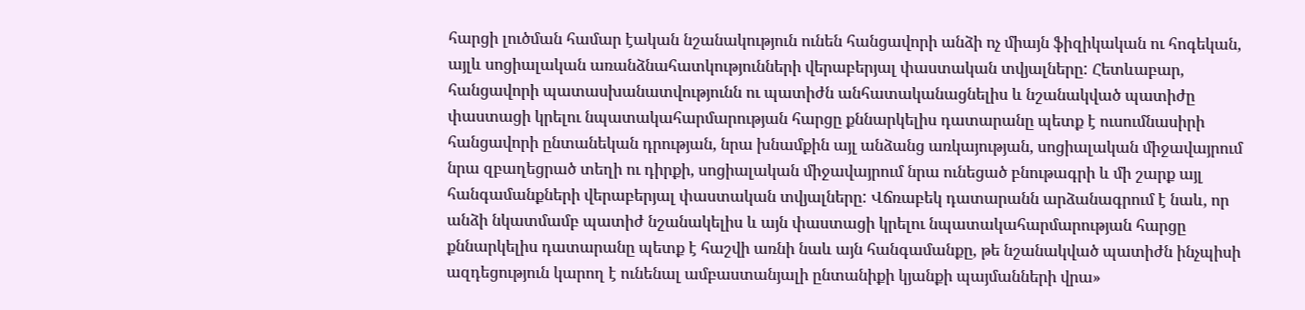հարցի լուծման համար էական նշանակություն ունեն հանցավորի անձի ոչ միայն ֆիզիկական ու հոգեկան, այլև սոցիալական առանձնահատկությունների վերաբերյալ փաստական տվյալները: Հետևաբար, հանցավորի պատասխանատվությունն ու պատիժն անհատականացնելիս և նշանակված պատիժը փաստացի կրելու նպատակահարմարության հարցը քննարկելիս դատարանը պետք է ուսումնասիրի հանցավորի ընտանեկան դրության, նրա խնամքին այլ անձանց առկայության, սոցիալական միջավայրում նրա զբաղեցրած տեղի ու դիրքի, սոցիալական միջավայրում նրա ունեցած բնութագրի և մի շարք այլ հանգամանքների վերաբերյալ փաստական տվյալները: Վճռաբեկ դատարանն արձանագրում է նաև, որ անձի նկատմամբ պատիժ նշանակելիս և այն փաստացի կրելու նպատակահարմարության հարցը քննարկելիս դատարանը պետք է հաշվի առնի նաև այն հանգամանքը, թե նշանակված պատիժն ինչպիսի ազդեցություն կարող է ունենալ ամբաստանյալի ընտանիքի կյանքի պայմանների վրա»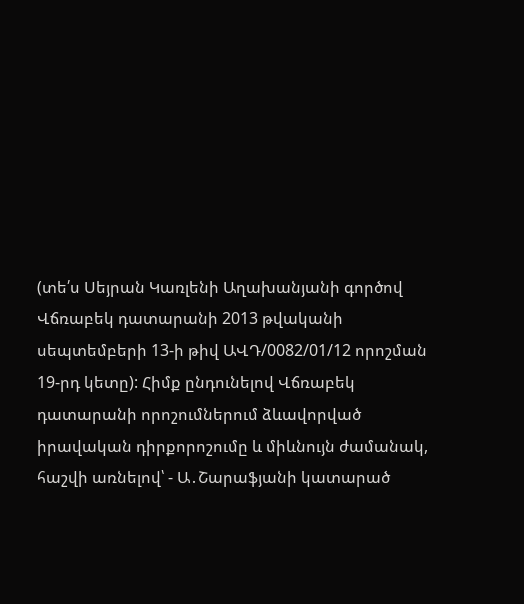(տե՛ս Սեյրան Կառլենի Աղախանյանի գործով Վճռաբեկ դատարանի 2013 թվականի սեպտեմբերի 13-ի թիվ ԱՎԴ/0082/01/12 որոշման 19-րդ կետը): Հիմք ընդունելով Վճռաբեկ դատարանի որոշումներում ձևավորված իրավական դիրքորոշումը և միևնույն ժամանակ, հաշվի առնելով՝ - Ա․Շարաֆյանի կատարած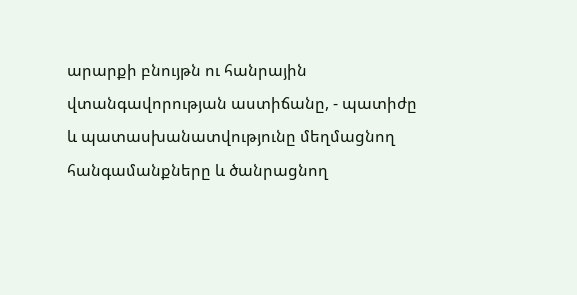արարքի բնույթն ու հանրային վտանգավորության աստիճանը, - պատիժը և պատասխանատվությունը մեղմացնող հանգամանքները և ծանրացնող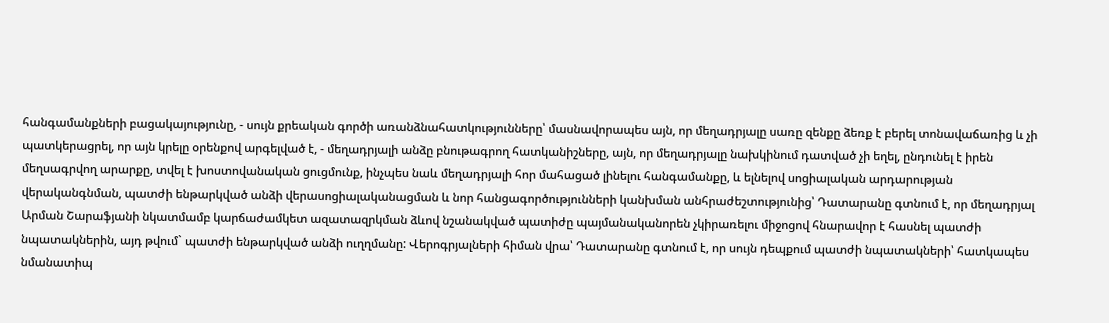հանգամանքների բացակայությունը, - սույն քրեական գործի առանձնահատկությունները՝ մասնավորապես այն, որ մեղադրյալը սառը զենքը ձեռք է բերել տոնավաճառից և չի պատկերացրել, որ այն կրելը օրենքով արգելված է, - մեղադրյալի անձը բնութագրող հատկանիշները, այն, որ մեղադրյալը նախկինում դատված չի եղել, ընդունել է իրեն մեղսագրվող արարքը, տվել է խոստովանական ցուցմունք, ինչպես նաև մեղադրյալի հոր մահացած լինելու հանգամանքը, և ելնելով սոցիալական արդարության վերականգնման, պատժի ենթարկված անձի վերասոցիալականացման և նոր հանցագործությունների կանխման անհրաժեշտությունից՝ Դատարանը գտնում է, որ մեղադրյալ Արման Շարաֆյանի նկատմամբ կարճաժամկետ ազատազրկման ձևով նշանակված պատիժը պայմանականորեն չկիրառելու միջոցով հնարավոր է հասնել պատժի նպատակներին, այդ թվում` պատժի ենթարկված անձի ուղղմանը: Վերոգրյալների հիման վրա՝ Դատարանը գտնում է, որ սույն դեպքում պատժի նպատակների՝ հատկապես նմանատիպ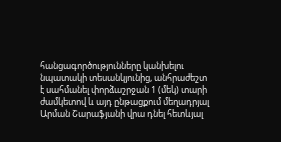հանցագործությունները կանխելու նպատակի տեսանկյունից, անհրաժեշտ է սահմանել փորձաշրջան 1 (մեկ) տարի ժամկետով և այդ ընթացքում մեղադրյալ Արման Շարաֆյանի վրա դնել հետևյալ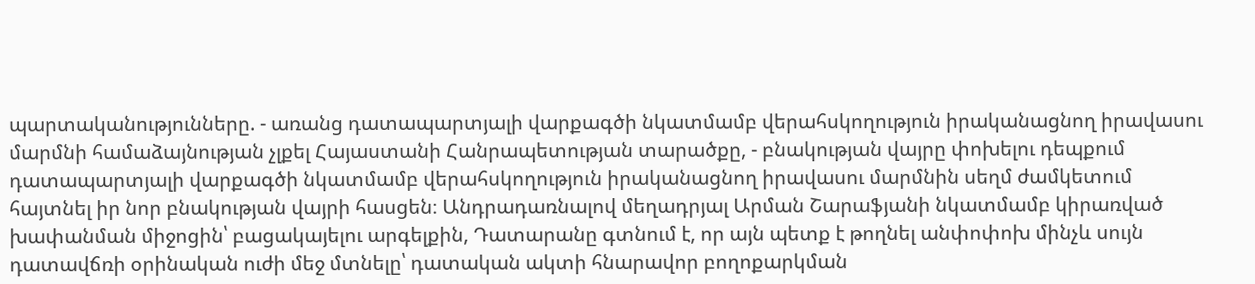պարտականությունները. - առանց դատապարտյալի վարքագծի նկատմամբ վերահսկողություն իրականացնող իրավասու մարմնի համաձայնության չլքել Հայաստանի Հանրապետության տարածքը, - բնակության վայրը փոխելու դեպքում դատապարտյալի վարքագծի նկատմամբ վերահսկողություն իրականացնող իրավասու մարմնին սեղմ ժամկետում հայտնել իր նոր բնակության վայրի հասցեն։ Անդրադառնալով մեղադրյալ Արման Շարաֆյանի նկատմամբ կիրառված խափանման միջոցին՝ բացակայելու արգելքին, Դատարանը գտնում է, որ այն պետք է թողնել անփոփոխ մինչև սույն դատավճռի օրինական ուժի մեջ մտնելը՝ դատական ակտի հնարավոր բողոքարկման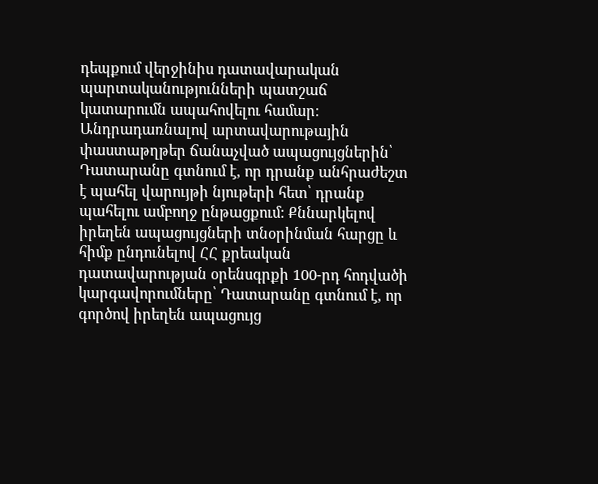դեպքում վերջինիս դատավարական պարտականությունների պատշաճ կատարումն ապահովելու համար։ Անդրադառնալով արտավարութային փաստաթղթեր ճանաչված ապացույցներին՝ Դատարանը գտնում է, որ դրանք անհրաժեշտ է պահել վարույթի նյութերի հետ՝ դրանք պահելու ամբողջ ընթացքում: Քննարկելով իրեղեն ապացույցների տնօրինման հարցը և հիմք ընդունելով ՀՀ քրեական դատավարության օրենսգրքի 100-րդ հոդվածի կարգավորումները՝ Դատարանը գտնում է, որ գործով իրեղեն ապացույց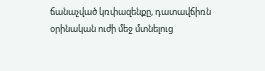ճանաչված կռփազենքը, դատավճիռն օրինական ուժի մեջ մտնելուց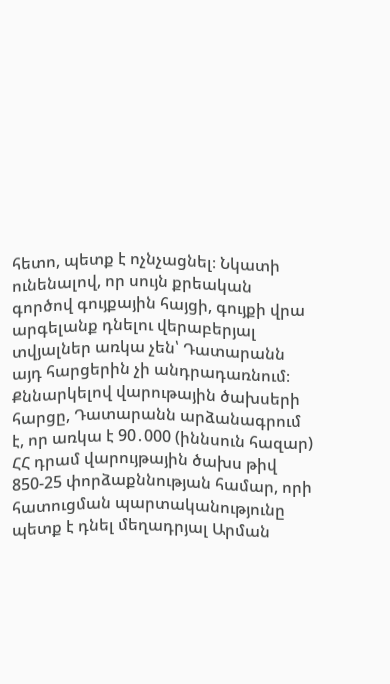հետո, պետք է ոչնչացնել։ Նկատի ունենալով, որ սույն քրեական գործով գույքային հայցի, գույքի վրա արգելանք դնելու վերաբերյալ տվյալներ առկա չեն՝ Դատարանն այդ հարցերին չի անդրադառնում։ Քննարկելով վարութային ծախսերի հարցը, Դատարանն արձանագրում է, որ առկա է 90․000 (իննսուն հազար) ՀՀ դրամ վարույթային ծախս թիվ 850-25 փորձաքննության համար, որի հատուցման պարտականությունը պետք է դնել մեղադրյալ Արման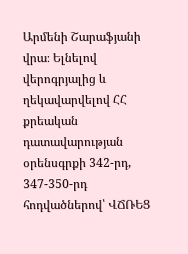Արմենի Շարաֆյանի վրա։ Ելնելով վերոգրյալից և ղեկավարվելով ՀՀ քրեական դատավարության օրենսգրքի 342-րդ, 347-350-րդ հոդվածներով՝ ՎՃՌԵՑ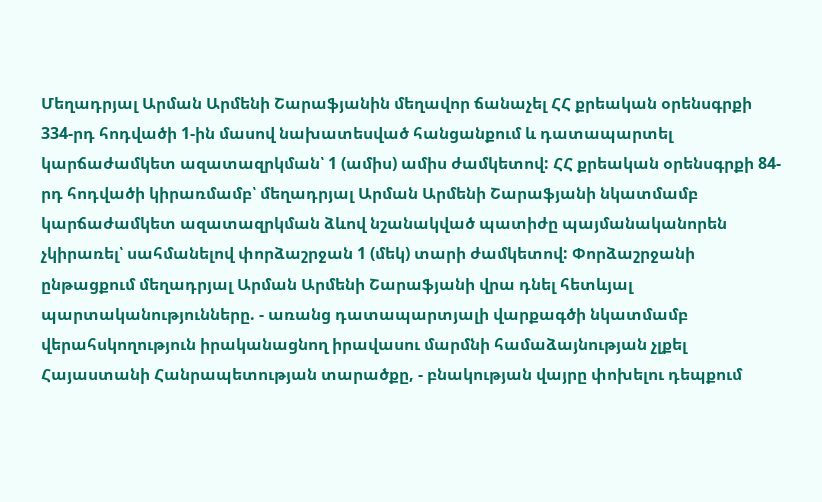Մեղադրյալ Արման Արմենի Շարաֆյանին մեղավոր ճանաչել ՀՀ քրեական օրենսգրքի 334-րդ հոդվածի 1-ին մասով նախատեսված հանցանքում և դատապարտել կարճաժամկետ ազատազրկման՝ 1 (ամիս) ամիս ժամկետով: ՀՀ քրեական օրենսգրքի 84-րդ հոդվածի կիրառմամբ՝ մեղադրյալ Արման Արմենի Շարաֆյանի նկատմամբ կարճաժամկետ ազատազրկման ձևով նշանակված պատիժը պայմանականորեն չկիրառել՝ սահմանելով փորձաշրջան 1 (մեկ) տարի ժամկետով: Փորձաշրջանի ընթացքում մեղադրյալ Արման Արմենի Շարաֆյանի վրա դնել հետևյալ պարտականությունները. - առանց դատապարտյալի վարքագծի նկատմամբ վերահսկողություն իրականացնող իրավասու մարմնի համաձայնության չլքել Հայաստանի Հանրապետության տարածքը, - բնակության վայրը փոխելու դեպքում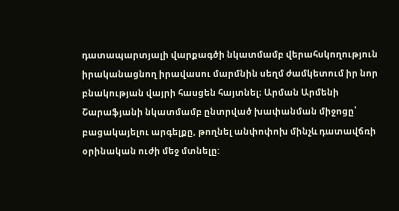դատապարտյալի վարքագծի նկատմամբ վերահսկողություն իրականացնող իրավասու մարմնին սեղմ ժամկետում իր նոր բնակության վայրի հասցեն հայտնել։ Արման Արմենի Շարաֆյանի նկատմամբ ընտրված խափանման միջոցը՝ բացակայելու արգելքը, թողնել անփոփոխ մինչև դատավճռի օրինական ուժի մեջ մտնելը: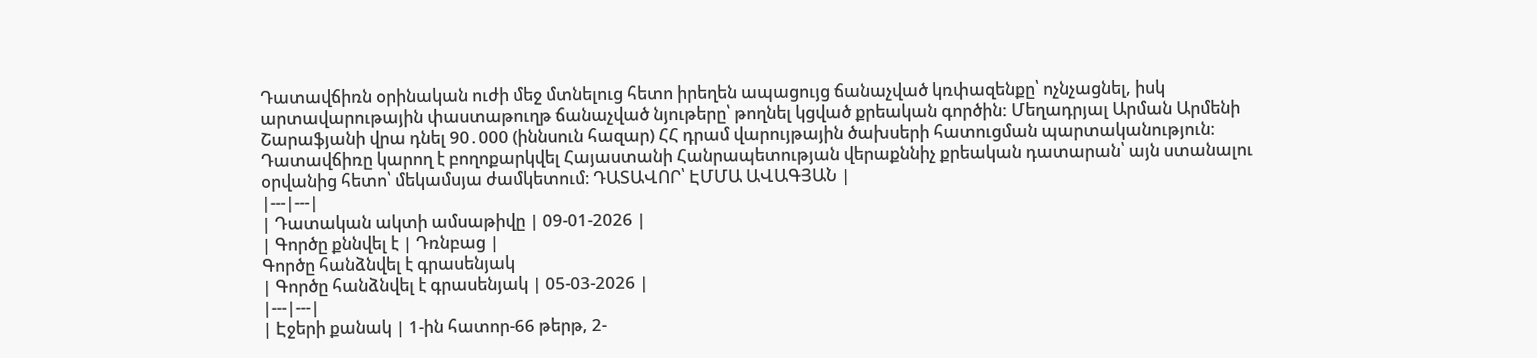Դատավճիռն օրինական ուժի մեջ մտնելուց հետո իրեղեն ապացույց ճանաչված կռփազենքը՝ ոչնչացնել, իսկ արտավարութային փաստաթուղթ ճանաչված նյութերը՝ թողնել կցված քրեական գործին: Մեղադրյալ Արման Արմենի Շարաֆյանի վրա դնել 90․000 (իննսուն հազար) ՀՀ դրամ վարույթային ծախսերի հատուցման պարտականություն։ Դատավճիռը կարող է բողոքարկվել Հայաստանի Հանրապետության վերաքննիչ քրեական դատարան՝ այն ստանալու օրվանից հետո՝ մեկամսյա ժամկետում։ ԴԱՏԱՎՈՐ՝ ԷՄՄԱ ԱՎԱԳՅԱՆ |
|---|---|
| Դատական ակտի ամսաթիվը | 09-01-2026 |
| Գործը քննվել է | Դռնբաց |
Գործը հանձնվել է գրասենյակ
| Գործը հանձնվել է գրասենյակ | 05-03-2026 |
|---|---|
| Էջերի քանակ | 1-ին հատոր-66 թերթ, 2-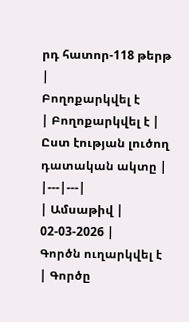րդ հատոր-118 թերթ |
Բողոքարկվել է
| Բողոքարկվել է | Ըստ էության լուծող դատական ակտը |
|---|---|
| Ամսաթիվ | 02-03-2026 |
Գործն ուղարկվել է
| Գործը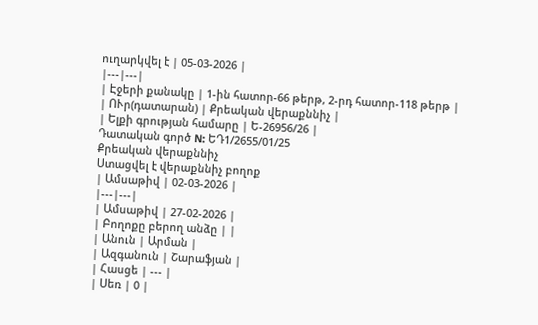ուղարկվել է | 05-03-2026 |
|---|---|
| Էջերի քանակը | 1-ին հատոր-66 թերթ, 2-րդ հատոր-118 թերթ |
| ՈՒր(դատարան) | Քրեական վերաքննիչ |
| Ելքի գրության համարը | Ե-26956/26 |
Դատական գործ N: ԵԴ1/2655/01/25
Քրեական վերաքննիչ
Ստացվել է վերաքննիչ բողոք
| Ամսաթիվ | 02-03-2026 |
|---|---|
| Ամսաթիվ | 27-02-2026 |
| Բողոքը բերող անձը | |
| Անուն | Արման |
| Ազգանուն | Շարաֆյան |
| Հասցե | --- |
| Սեռ | 0 |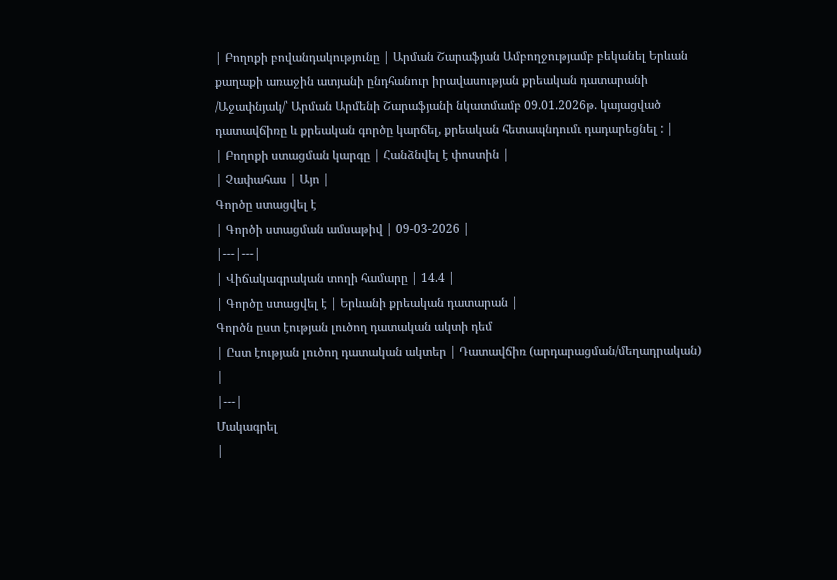| Բողոքի բովանդակությունը | Արման Շարաֆյան Ամբողջությամբ բեկանել Երևան քաղաքի առաջին ատյանի ընդհանուր իրավասության քրեական դատարանի /Աջափնյակ/՝ Արման Արմենի Շարաֆյանի նկատմամբ 09.01.2026թ. կայացված դատավճիռը և քրեական գործը կարճել, քրեական հետապնդումւ դադարեցնել : |
| Բողոքի ստացման կարգը | Հանձնվել է փոստին |
| Չափահաս | Այո |
Գործը ստացվել է
| Գործի ստացման ամսաթիվ | 09-03-2026 |
|---|---|
| Վիճակագրական տողի համարը | 14.4 |
| Գործը ստացվել է | Երևանի քրեական դատարան |
Գործն ըստ էության լուծող դատական ակտի դեմ
| Ըստ էության լուծող դատական ակտեր | Դատավճիռ (արդարացման/մեղադրական) |
|---|
Մակագրել
|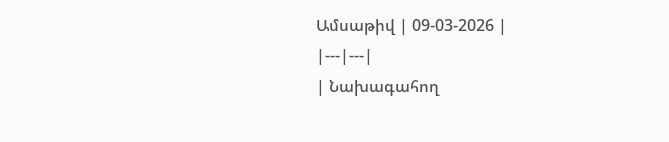Ամսաթիվ | 09-03-2026 |
|---|---|
| Նախագահող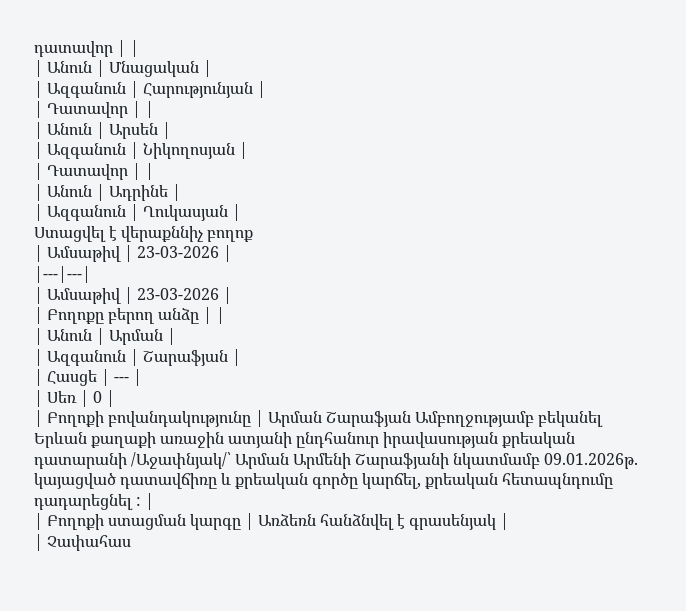դատավոր | |
| Անուն | Մնացական |
| Ազգանուն | Հարությունյան |
| Դատավոր | |
| Անուն | Արսեն |
| Ազգանուն | Նիկողոսյան |
| Դատավոր | |
| Անուն | Ադրինե |
| Ազգանուն | Ղուկասյան |
Ստացվել է վերաքննիչ բողոք
| Ամսաթիվ | 23-03-2026 |
|---|---|
| Ամսաթիվ | 23-03-2026 |
| Բողոքը բերող անձը | |
| Անուն | Արման |
| Ազգանուն | Շարաֆյան |
| Հասցե | --- |
| Սեռ | 0 |
| Բողոքի բովանդակությունը | Արման Շարաֆյան Ամբողջությամբ բեկանել Երևան քաղաքի առաջին ատյանի ընդհանուր իրավասության քրեական դատարանի /Աջափնյակ/՝ Արման Արմենի Շարաֆյանի նկատմամբ 09.01.2026թ. կայացված դատավճիռը և քրեական գործը կարճել, քրեական հետապնդումը դադարեցնել : |
| Բողոքի ստացման կարգը | Առձեռն հանձնվել է գրասենյակ |
| Չափահաս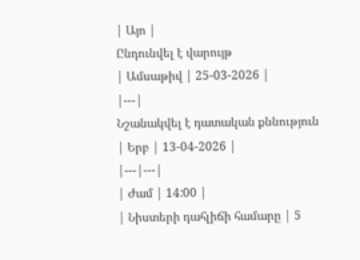| Այո |
Ընդունվել է վարույթ
| Ամսաթիվ | 25-03-2026 |
|---|
Նշանակվել է դատական քննություն
| Երբ | 13-04-2026 |
|---|---|
| Ժամ | 14:00 |
| Նիստերի դահլիճի համարը | 5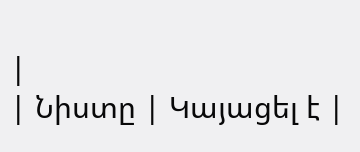|
| Նիստը | Կայացել է |